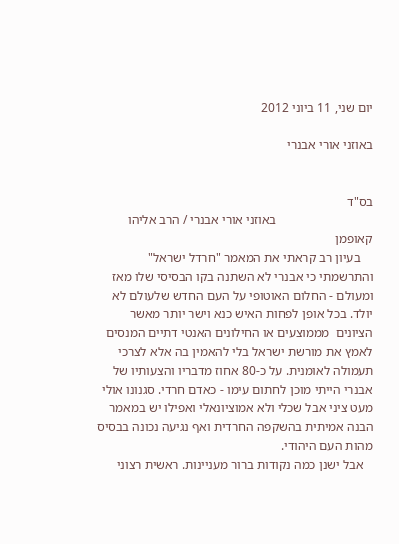יום שני, 11 ביוני 2012

באוזני אורי אבנרי


בס"ד
                              באוזני אורי אבנרי / הרב אליהו קאופמן
    בעיון רב קראתי את המאמר "חרדל ישראל" והתרשמתי כי אבנרי לא השתנה בקו הבסיסי שלו מאז ומעולם - החלום האוטופי על העם החדש שלעולם לא יולד. בכל אופן לפחות האיש כנא וישר יותר מאשר הציונים  מממוצעים או החילונים האנטי דתיים המנסים לאמץ את מורשת ישראל בלי להאמין בה אלא לצרכי תעמולה לאומנית. על כ-80 אחוז מדבריו והצעותיו של אבנרי הייתי מוכן לחתום עימו - כאדם חרדי. סגנונו אולי מעט ציני אבל שכלי ולא אמוציונאלי ואפילו יש במאמר הבנה אמיתית בהשקפה החרדית ואף נגיעה נכונה בבסיס מהות העם היהודי.
   אבל ישנן כמה נקודות ברור מעניינות. ראשית רצוני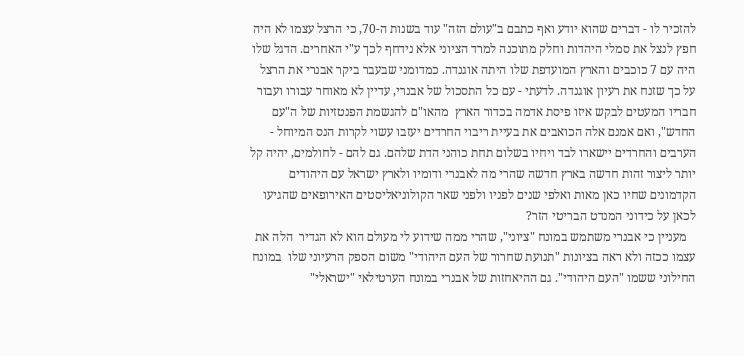להזכיר לו - דברים שהוא יודע ואף כתבם ב"עולם הזה" עוד בשנות ה-70, כי הרצל עצמו לא היה חפץ לנצל את סמלי היהדות וחלק מתוכנה למרד הציוני אלא נידחף לכך ע"י האחרים. הדגל שלו היה עם 7 כוכבים והארץ המועדפת שלו היתה אוגנדה. כמדומני שבעבר ביקר אבנרי את הרצל על כך שזנח את רעיון אוגנדה. לדעתי - עם כל התסכול של אבנרי, עדיין לא מאוחר עבורו ועבור חבריו המעטים לבקש איזו פיסת אדמה בכדור הארץ  מהאו"ם להגשמת הפנטזיות של ה"עם החדש", ואם אמנם אלה הכואבים את בעיית ריבוי החרדים יעזבו עשוי לקרות הנס המיוחל - הערבים והחרדים יישארו לבד ויחיו בשלום תחת כוהני הדת שלהם. גם להם - לחולמים, יהיה קל יותר ליצור זהות חדשה בארץ חדשה שהרי מה לאבנרי ודומיו ולארץ ישראל עם היהודים הקדמונים שחיו כאן מאות ואלפי שנים לפניו ולפני שאר הקולוניאליסטים האירופאים שהגיעו לכאן על כידוני המנדט הבריטי הזר?
   מעניין כי אבנרי משתמש במונח "ציוני", שהרי ממה שידוע לי מעולם הוא לא הגדיר  הלה את עצמו ככזה ולא ראה בציונות "תנועת שחרור של העם היהודי" משום הספק הרעיוני שלו  במונח החילוני ששמו "העם היהודי". גם ההיאחזות של אבנרי במונח הערטילאי "ישראלי"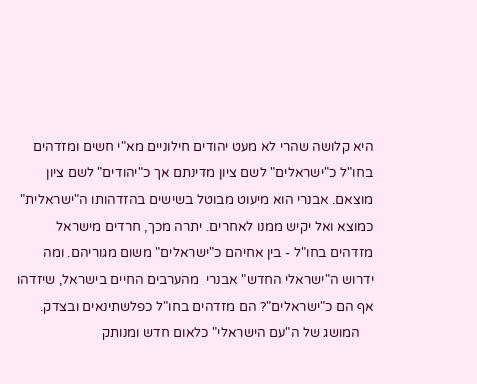היא קלושה שהרי לא מעט יהודים חילוניים מא"י חשים ומזדהים בחו"ל כ"ישראלים" לשם ציון מדינתם אך כ"יהודים" לשם ציון מוצאם. אבנרי הוא מיעוט מבוטל בשישים בהזדהותו ה"ישראלית" כמוצא ואל יקיש ממנו לאחרים. יתרה מכך, חרדים מישראל מזדהים בחו"ל - בין אחיהם כ"ישראלים" משום מגוריהם. ומה ידרוש ה"ישראלי החדש" אבנרי  מהערבים החיים בישראל, שיזדהו אף הם כ"ישראלים"? הם מזדהים בחו"ל כפלשתינאים ובצדק.
    המושג של ה"עם הישראלי" כלאום חדש ומנותק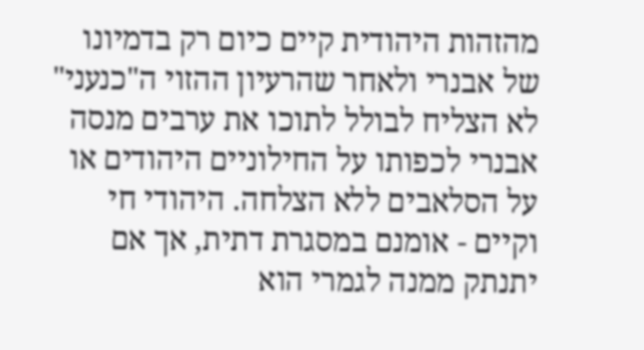מהזהות היהודית קיים כיום רק בדמיונו של אבנרי ולאחר שהרעיון ההזוי ה"כנעני" לא הצליח לבולל לתוכו את ערבים מנסה אבנרי לכפותו על החילוניים היהודים או על הסלאבים ללא הצלחה. היהודי חי וקיים - אומנם במסגרת דתית, אך אם יתנתק ממנה לגמרי הוא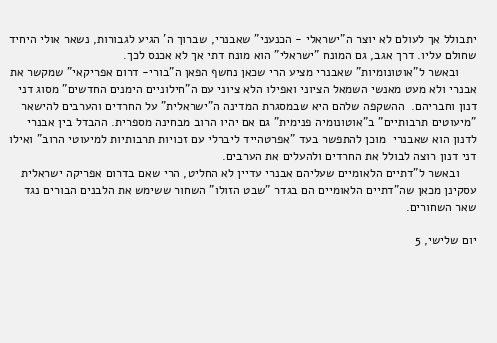יתבולל אך לעולם לא יוצר ה"ישראלי - הכנעני" שאבנרי, שברוך ה' הגיע לגבורות, נשאר אולי היחיד שחולם עליו. דרך אגב, גם המונח "ישראלי" הוא מונח דתי אך לא אכנס לכך.
     ובאשר ל"אוטונומיות" שאבנרי מציע הרי שכאן נחשף הפאן ה"בורי- דרום אפריקאי" שמקשר את אבנרי ולא מעט מאנשי השמאל הציוני ואפילו הלא ציוני עם ה"חילוניים הימנים החדשים" מסוג דני דנון וחבריהם.  ההשקפה שלהם היא שבמסגרת המדינה ה"ישראלית" על החרדים והערבים להישאר "מיעוטים תרבותיים" ב"אוטונומיה פנימית" גם אם יהיו הרוב מבחינה מספרית. ההבדל בין אבנרי לדנון הוא שאבנרי  מוכן להתפשר בעד "אפרטהייד ליברלי עם זכויות תרבותיות למיעוטי הרוב" ואילו דני דנון רוצה לבולל את החרדים ולהעלים את הערבים.
     ובאשר ל"דתיים הלאומיים שעליהם אבנרי עדיין לא החליט, הרי שאם בדרום אפריקה ישראלית עסקינן מכאן שה"דתיים הלאומיים הם בגדר "שבט הזולו" השחור ששימש את הלבנים הבורים נגד שאר השחורים.

יום שלישי, 5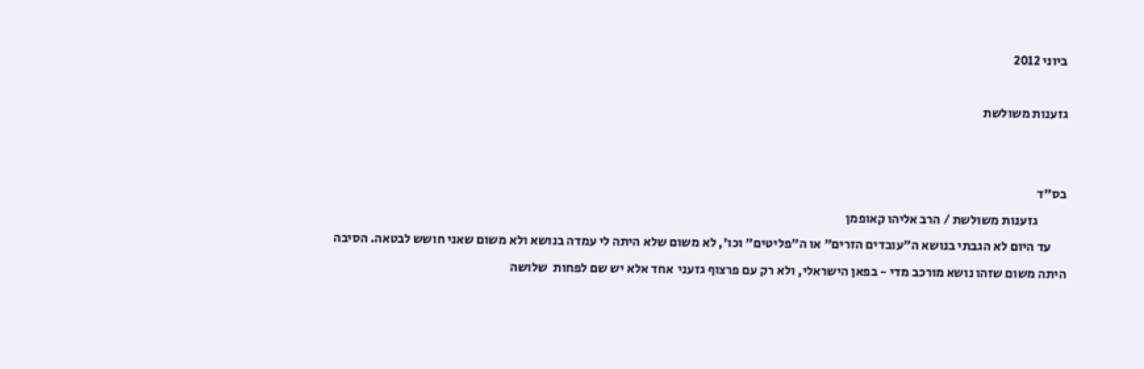ביוני 2012

גזענות משולשת


בס"ד
           גזענות משולשת / הרב אליהו קאופמן
      עד היום לא הגבתי בנושא ה"עובדים הזרים" או ה"פליטים" וכו', לא משום שלא היתה לי עמדה בנושא ולא משום שאני חושש לבטאה. הסיבה היתה משום שזהו נושא מורכב מדי - בפאן הישראלי, ולא רק עם פרצוף גזעני  אחד אלא יש שם לפחות  שלושה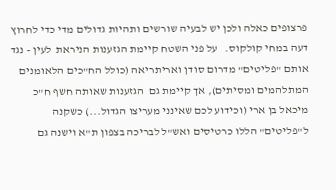פרצופים כאלה ולכן יש לבעיה שורשים ותהיות גדולים מדי כדי לחרוץ דעה במחי קולקוס.   על פני השטח קיימת הגזענות הניראת  לעין - נגד אותם "פליטים" מדרום סודן ואריתריאה (כולל הח"כים הלאומנים המתלהמים ומסיתים), אך קיימת גם  הגזענות שאותה חשף ח"כ מיכאל בן ארי (וכידוע לכם שאינני מעריצו הגדול...) כשקנה ל"פליטים" הללו כרטיסים ואש"ל לבריכה בצפון ת"א וישנה גם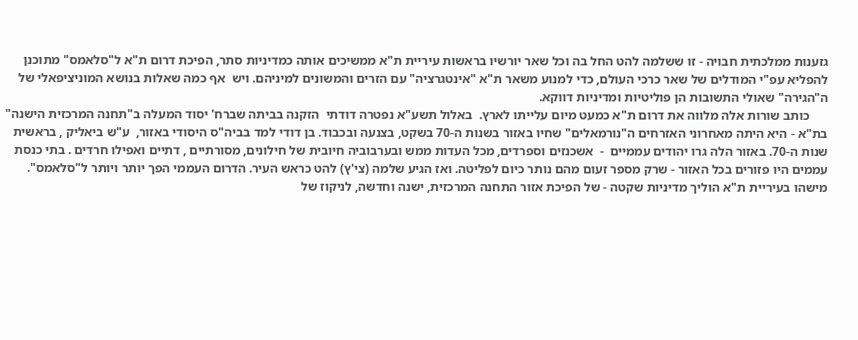גזענות ממלכתית חבויה - זו ששלמה להט החל בה וכל שאר יורשיו בראשות עיריית ת"א ממשיכים אותה כמדיניות סתר, הפיכת דרום ת"א ל"סלאמס" מתוכנן להפליא עפ"י המודלים של שאר כרכי העולם, כדי למנוע משאר ת"א "אינטגרציה" עם הזרים והמשונים למיניהם. ויש  אף כמה שאלות בנושא המוניציפאלי של ה"הגירה" שאולי התשובות הן פוליטיות ומדיניות דווקא.
      כותב שורות אלה מלווה את דרום ת"א כמעט מיום עלייתו לארץ.  באלול תשע"א נפטרה דודתי  הזקנה בביתה שברח' יסוד המעלה ב"תחנה המרכזית הישנה" בת"א - היא היתה מאחרוני האזרחים ה"נורמאלים" שחיו באזור בשנות ה-70 בשקט, בצנעה ובכבוד. בן דודי למד בביה"ס היסודי באזור,  ע"ש ביאליק , בראשית שנות ה-70. באזור הלה גרו יהודים עממיים  -  אשכנזים וספרדים, מכל העדות ממש ובערבוביה חיובית של חילונים, מסורתיים , דתיים ואפילו חרדים . בתי כנסת עממים היו פזורים בכל האזור - שרק מספר זעום מהם נותר כיום לפליטה. ואז הגיע שלמה (צי'ץ) להט כראש העיר. הדרום העממי הפך יותר ויותר ל"סלאמס".  מישהו בעיריית ת"א הוליך מדיניות שקטה - של הפיכת אזור התחנה המרכזית, ישנה וחדשה, לניקוז של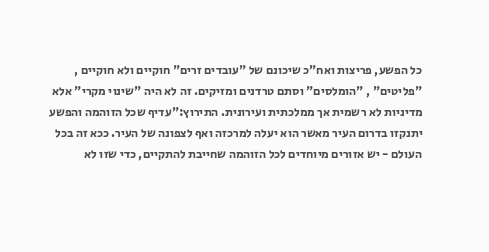כל הפשע, פריצות ואח"כ שיכונם של "עובדים זרים" חוקיים ולא חוקיים , "פליטים" , "הומלסים" וסתם טרדנים ומזיקים. זה לא היה "שינוי מקרי" אלא מדיניות לא רשמית אך ממלכתית ועירונית. התירוץ:"עדיף שכל הזוהמה והפשע יתנקזו בדרום העיר מאשר הוא יעלה למרכזה ואף לצפונה של העיר. ככא זה בכל העולם - יש אזורים מיוחדים לכל הזוהמה שחייבת להתקיים, כדי שזו לא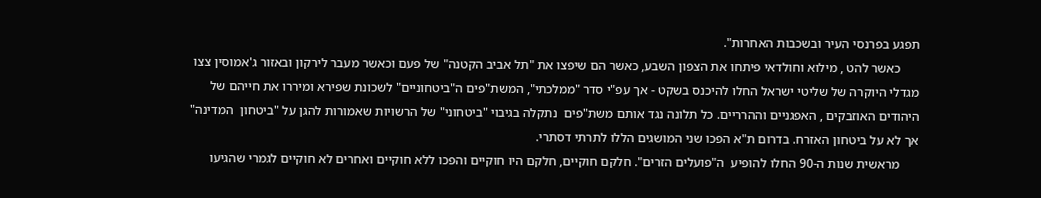תפגע בפרנסי העיר ובשכבות האחרות".
      כאשר להט , מילוא וחולדאי פיתחו את הצפון השבע, כאשר הם שיפצו את "תל אביב הקטנה" של פעם וכאשר מעבר לירקון ובאזור ג'אמוסין צצו מגדלי היוקרה של שליטי ישראל החלו להיכנס בשקט - אך עפ"י סדר "ממלכתי", המשת"פים ה"ביטחוניים" לשכונת שפירא ומיררו את חייהם של היהודים האוזבקים , האפגניים וההרריים. כל תלונה נגד אותם משת"פים  נתקלה בגיבוי "ביטחוני" של הרשויות שאמורות להגן על "ביטחון  המדינה" אך לא על ביטחון האזרח. בדרום ת"א הפכו שני המושגים הללו לתרתי דסתרי.
      מראשית שנות ה-90 החלו להופיע  ה"פועלים הזרים". חלקם חוקיים, חלקם היו חוקיים והפכו ללא חוקיים ואחרים לא חוקיים לגמרי שהגיעו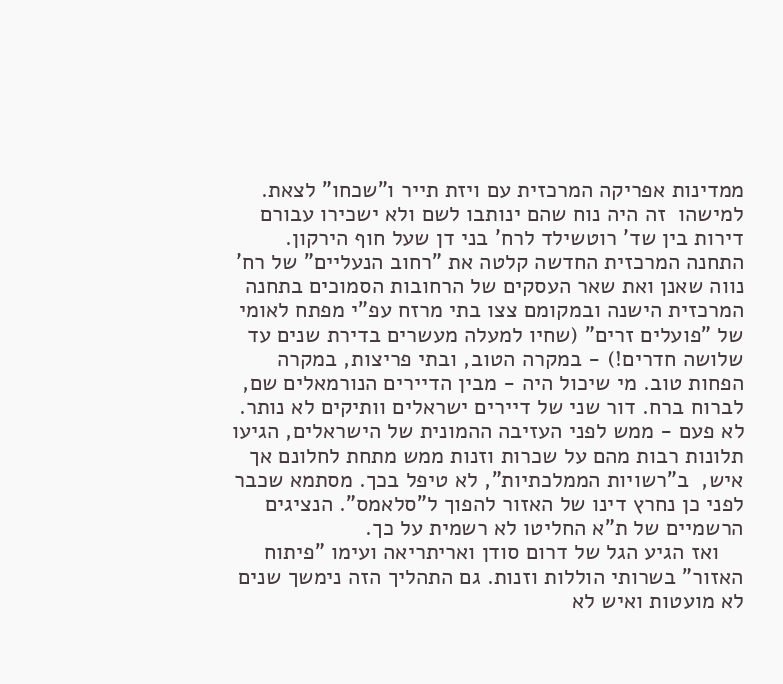ממדינות אפריקה המרכזית עם ויזת תייר ו"שכחו" לצאת. למישהו  זה היה נוח שהם ינותבו לשם ולא ישכירו עבורם דירות בין שד' רוטשילד לרח' בני דן שעל חוף הירקון. התחנה המרכזית החדשה קלטה את "רחוב הנעליים" של רח' נווה שאנן ואת שאר העסקים של הרחובות הסמוכים בתחנה המרכזית הישנה ובמקומם צצו בתי מרזח עפ"י מפתח לאומי של "פועלים זרים" (שחיו למעלה מעשרים בדירת שנים עד שלושה חדרים!) - במקרה הטוב, ובתי פריצות, במקרה הפחות טוב. מי שיכול היה - מבין הדיירים הנורמאלים שם, לברוח ברח. דור שני של דיירים ישראלים וותיקים לא נותר. לא פעם - ממש לפני העזיבה ההמונית של הישראלים, הגיעו תלונות רבות מהם על שכרות וזנות ממש מתחת לחלונם אך איש,  ב"רשויות הממלכתיות", לא טיפל בכך. מסתמא שכבר לפני כן נחרץ דינו של האזור להפוך ל"סלאמס". הנציגים הרשמיים של ת"א החליטו לא רשמית על כך.
    ואז הגיע הגל של דרום סודן ואריתריאה ועימו "פיתוח האזור" בשרותי הוללות וזנות. גם התהליך הזה נימשך שנים לא מועטות ואיש לא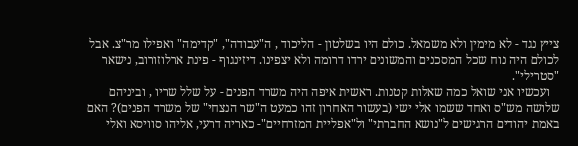צייץ נגד - לא מימין ולא משמאל. כולם היו בשלטון - הליכוד , ה"עבודה", "קדימה" ואפילו מר"צ. אבל לכולם היה נוח שכל המסכנים והמשונים ירדו דרומה ולא יצפינו. דיזינגוף - פינת ארלוזורוב, נישאר "סטרילי".
   ועכשיו אני שואל כמה שאלות קטנות. ראשית איפה היה משרד הפנים - על שלל שריו , וביניהם שלושה מש"ס ואחד ששמו אלי ישי (בעשור האחרון זהו כמעט ה"שר הנצחי" של משרד הפנים)? האם באמת יהודים הרגישים ל"נושא החברתי" ול"אפליית המזרחיים"- כאריה דרעי, אליהו סוויסא ואלי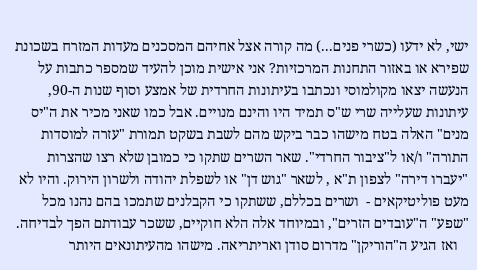ישי, לא ידעו (כשרי פנים...) מה קורה אצל אחיהם המסכנים מעדות המזרח בשכונת שפירא או באזור התחנות המרכזיות? אני אישית מוכן להעיד שמספר כתבות על הנעשה יצאו מקולמוסי ונכתבו בעיתונות החרדית של אמצע וסוף שנות ה-90,  עיתונות שעלייה שרי ש"ס תמיד היו והינם מנויים. אבל כמו שאני מכיר את ה"יס מנים" האלה בטח מישהו כבר ביקש מהם לשבת בשקט תמורת "עזרה למוסדות התורה" ו/או ל"ציבור החרדי". שאר השרים שתקו כי כמובן שלא רצו שהצרות "יעברו דירה" לצפון ת"א , לשאר "גוש דן" או לשפלת יהודה ולשרון הירוק. והיו לא מעט פוליטיקאים -  ושרים בכללם, ששתקו כי הקבלנים שתמכו בהם נהנו מכל "שפע" ה"עובדים הזרים", ובמיוחד אלה הלא חוקיים, ששכר עבודתם הפך לבדיחה.
   ואז הגיע ה"הוריקן" מדרום סודן ואריתריאה. מישהו מהעיתונאים היותר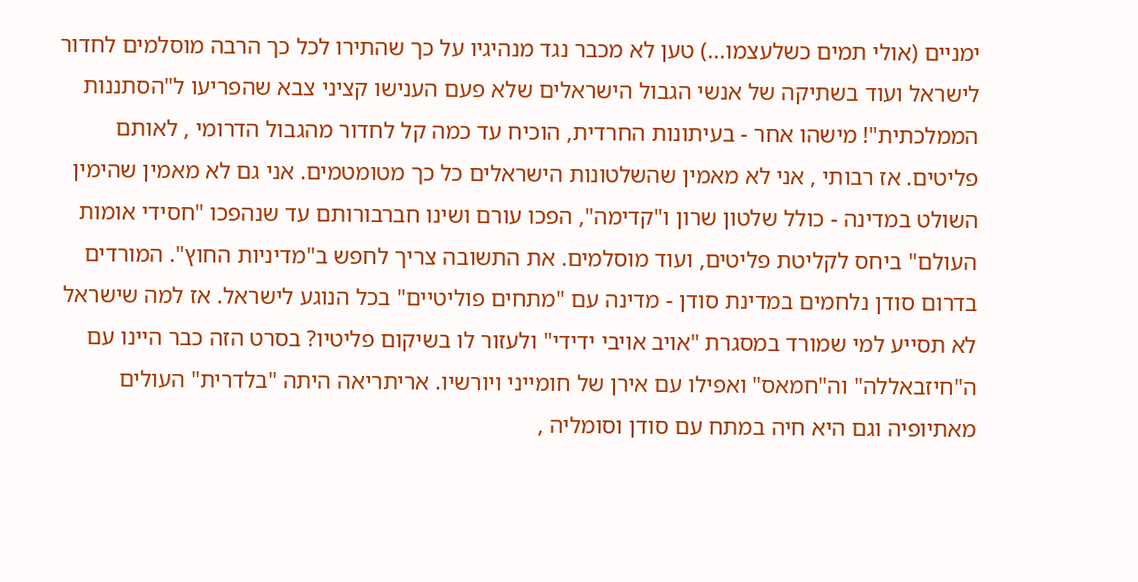ימניים (אולי תמים כשלעצמו...) טען לא מכבר נגד מנהיגיו על כך שהתירו לכל כך הרבה מוסלמים לחדור לישראל ועוד בשתיקה של אנשי הגבול הישראלים שלא פעם הענישו קציני צבא שהפריעו ל"הסתננות הממלכתית"! מישהו אחר - בעיתונות החרדית, הוכיח עד כמה קל לחדור מהגבול הדרומי , לאותם פליטים. אז רבותי , אני לא מאמין שהשלטונות הישראלים כל כך מטומטמים. אני גם לא מאמין שהימין השולט במדינה - כולל שלטון שרון ו"קדימה", הפכו עורם ושינו חברבורותם עד שנהפכו "חסידי אומות העולם" ביחס לקליטת פליטים, ועוד מוסלמים. את התשובה צריך לחפש ב"מדיניות החוץ". המורדים בדרום סודן נלחמים במדינת סודן - מדינה עם "מתחים פוליטיים" בכל הנוגע לישראל. אז למה שישראל לא תסייע למי שמורד במסגרת "אויב אויבי ידידי" ולעזור לו בשיקום פליטיו? בסרט הזה כבר היינו עם ה"חיזבאללה" וה"חמאס" ואפילו עם אירן של חומייני ויורשיו. אריתריאה היתה "בלדרית" העולים מאתיופיה וגם היא חיה במתח עם סודן וסומליה ,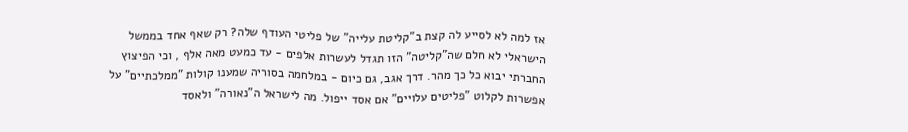אז למה לא לסייע לה קצת ב"קליטת עלייה" של פליטי העודף שלה? רק שאף אחד בממשל  הישראלי לא חלם שה"קליטה" הזו תגדל לעשרות אלפים - עד כמעט מאה אלף , וכי הפיצוץ החברתי יבוא כל כך מהר. דרך אגב, גם כיום - במלחמה בסוריה שמענו קולות "ממלכתיים" על אפשרות לקלוט "פליטים עלויים" אם אסד ייפול. מה לישראל ה"נאורה" ולאסד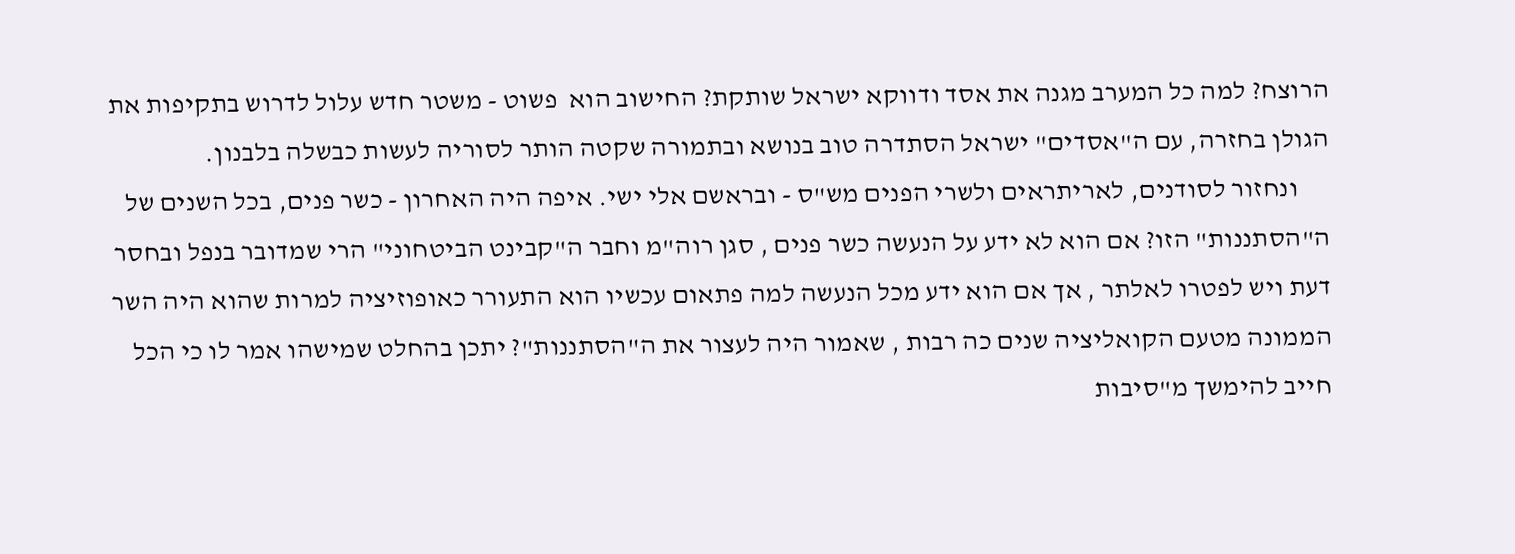הרוצח? למה כל המערב מגנה את אסד ודווקא ישראל שותקת? החישוב הוא  פשוט - משטר חדש עלול לדרוש בתקיפות את הגולן בחזרה, עם ה"אסדים" ישראל הסתדרה טוב בנושא ובתמורה שקטה הותר לסוריה לעשות כבשלה בלבנון.
      ונחזור לסודנים, לאריתראים ולשרי הפנים מש"ס - ובראשם אלי ישי. איפה היה האחרון - כשר פנים, בכל השנים של ה"הסתננות" הזו? אם הוא לא ידע על הנעשה כשר פנים , סגן רוה"מ וחבר ה"קבינט הביטחוני" הרי שמדובר בנפל ובחסר דעת ויש לפטרו לאלתר , אך אם הוא ידע מכל הנעשה למה פתאום עכשיו הוא התעורר כאופוזיציה למרות שהוא היה השר הממונה מטעם הקואליציה שנים כה רבות , שאמור היה לעצור את ה"הסתננות"? יתכן בהחלט שמישהו אמר לו כי הכל חייב להימשך מ"סיבות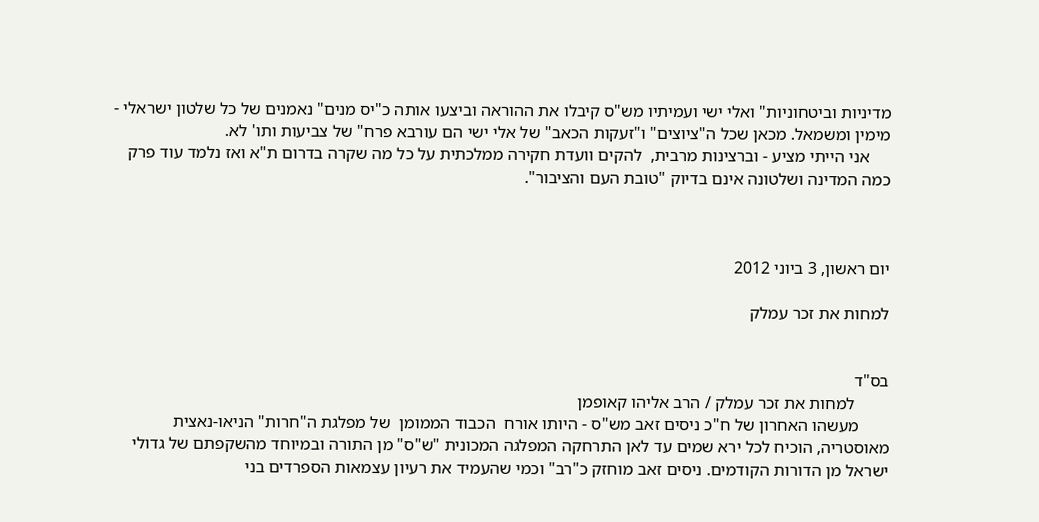מדיניות וביטחוניות" ואלי ישי ועמיתיו מש"ס קיבלו את ההוראה וביצעו אותה כ"יס מנים" נאמנים של כל שלטון ישראלי - מימין ומשמאל. מכאן שכל ה"ציוצים" ו"זעקות הכאב" של אלי ישי הם עורבא פרח" של צביעות ותו' לא.
     אני הייתי מציע - וברצינות מרבית,  להקים וועדת חקירה ממלכתית על כל מה שקרה בדרום ת"א ואז נלמד עוד פרק כמה המדינה ושלטונה אינם בדיוק "טובת העם והציבור".



יום ראשון, 3 ביוני 2012

למחות את זכר עמלק


בס"ד
        למחות את זכר עמלק / הרב אליהו קאופמן
       מעשהו האחרון של ח"כ ניסים זאב מש"ס - היותו אורח  הכבוד הממומן  של מפלגת ה"חרות" הניאו-נאצית מאוסטריה, הוכיח לכל ירא שמים עד לאן התרחקה המפלגה המכונית "ש"ס" מן התורה ובמיוחד מהשקפתם של גדולי ישראל מן הדורות הקודמים. ניסים זאב מוחזק כ"רב" וכמי שהעמיד את רעיון עצמאות הספרדים בני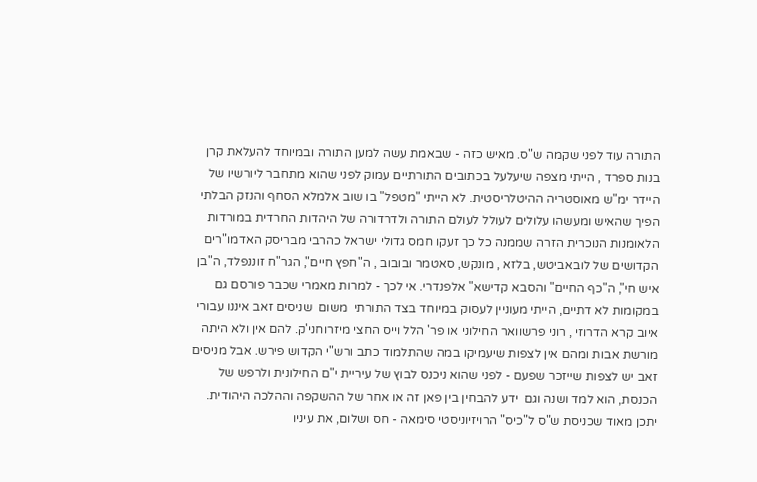התורה עוד לפני שקמה ש"ס. מאיש כזה - שבאמת עשה למען התורה ובמיוחד להעלאת קרן בנות ספרד , הייתי מצפה שיעלעל בכתובים התורתיים עמוק לפני שהוא מתחבר ליורשיו של היידר ימ"ש מאוסטריה ההיטלריסטית. לא הייתי "מטפל" בו שוב אלמלא הסחף והנזק הבלתי הפיך שהאיש ומעשהו עלולים לעולל לעולם התורה ולדרדורה של היהדות החרדית במורדות הלאומנות הנוכרית הזרה שממנה כל כך זעקו חמס גדולי ישראל כהרבי מבריסק האדמו"רים הקדושים של לובאביטש, בלזא , מונקש, סאטמר ובובוב , ה"חפץ חיים", הגר"ח זוננפלד, ה"בן איש חי", ה"כף החיים" והסבא קדישא" אלפנדרי. אי לכך - למרות מאמרי שכבר פורסם גם במקומות לא דתיים, הייתי מעוניין לעסוק במיוחד בצד התורתי  משום  שניסים זאב איננו עבורי  איוב קרא הדרוזי , רוני פרשוואר החילוני או פר' הלל וייס החצי מיזרוחני'ק. להם אין ולא היתה מורשת אבות ומהם אין לצפות שיעמיקו במה שהתלמוד כתב ורש"י הקדוש פירש. אבל מניסים זאב יש לצפות שייזכר שפעם - לפני שהוא ניכנס לבוץ של עיריית י"ם החילונית ולרפש של הכנסת, הוא למד ושנה וגם  ידע להבחין בין פאן זה או אחר של ההשקפה וההלכה היהודית.  יתכן מאוד שכניסת ש"ס ל"כיס" הרויזיוניסטי סימאה - חס ושלום, את עיניו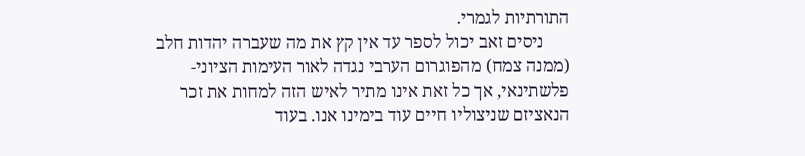התורתיות לגמרי.
      ניסים זאב יכול לספר עד אין קץ את מה שעברה יהדות חלב (ממנה צמח) מהפוגרום הערבי נגדה לאור העימות הציוני- פלשתינאי, אך כל זאת אינו מתיר לאיש הזה למחות את זכר הנאציזם שניצוליו חיים עוד בימינו אנו. בעוד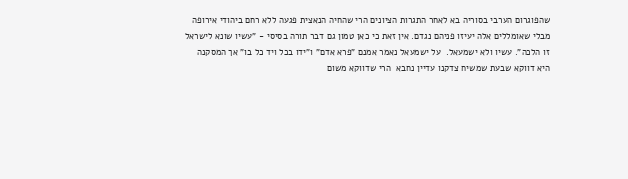שהפוגרום הערבי בסוריה בא לאחר התגרות הציונים הרי שהחיה הנאצית פגעה ללא רחם ביהודי אירופה מבלי שאומללים אלה יעיזו פניהם נגדם. אין זאת כי כאן טמון גם דבר תורה בסיסי - "עשיו שונא לישראל זו הלכה". עשיו ולא ישמעאל.  על ישמעאל נאמר אמנם "פרא אדם" ו"ידו בכל ויד כל בו" אך המסקנה היא דווקא שבעת שמשיח צדקנו עדיין נחבא  הרי שדווקא משום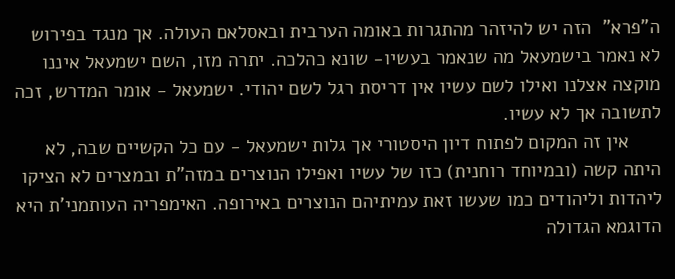ה"פרא"  הזה יש להיזהר מהתגרות באומה הערבית ובאסלאם העולה. אך מנגד בפירוש לא נאמר בישמעאל מה שנאמר בעשיו- שונא כהלכה. יתרה מזו, השם ישמעאל איננו מוקצה אצלנו ואילו לשם עשיו אין דריסת רגל לשם יהודי. ישמעאל - אומר המדרש, זכה לתשובה אך לא עשיו.
      אין זה המקום לפתוח דיון היסטורי אך גלות ישמעאל - עם כל הקשיים שבה, לא היתה קשה (ובמיוחד רוחנית) כזו של עשיו ואפילו הנוצרים במזה"ת ובמצרים לא הציקו ליהדות וליהודים כמו שעשו זאת עמיתיהם הנוצרים באירופה. האימפריה העותמני'ת היא הדוגמא הגדולה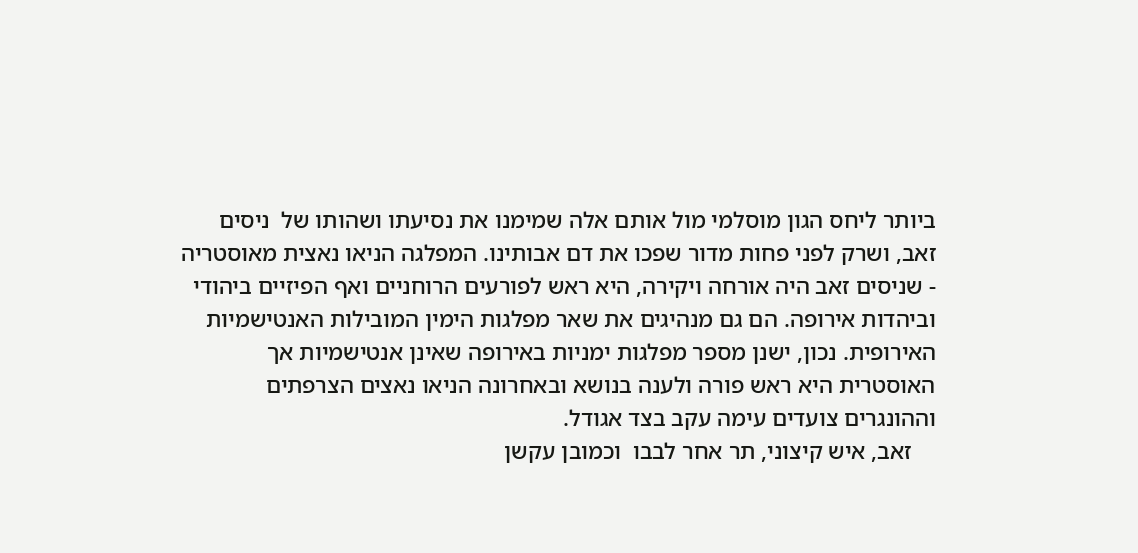ביותר ליחס הגון מוסלמי מול אותם אלה שמימנו את נסיעתו ושהותו של  ניסים זאב, ושרק לפני פחות מדור שפכו את דם אבותינו. המפלגה הניאו נאצית מאוסטריה - שניסים זאב היה אורחה ויקירה, היא ראש לפורעים הרוחניים ואף הפיזיים ביהודי וביהדות אירופה. הם גם מנהיגים את שאר מפלגות הימין המובילות האנטישמיות האירופית. נכון, ישנן מספר מפלגות ימניות באירופה שאינן אנטישמיות אך האוסטרית היא ראש פורה ולענה בנושא ובאחרונה הניאו נאצים הצרפתים וההונגרים צועדים עימה עקב בצד אגודל.
    זאב, איש קיצוני, תר אחר לבבו  וכמובן עקשן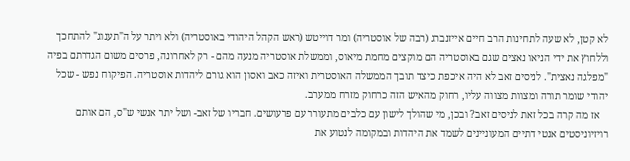לא קטן, לא שעה לתחינות הרב חיים אייזנברג (רבה של אוסטריה) ומר דוייטש (ראש הקהל היהודי באוסטריה) ולא ויתר על ה"תענוג" להתחכך וללחוץ את ידי הניאו נאצים שגם באוסטריה הם מוקצים מחמת מיאוס, וממשלת אוסטריה מנעה מהם - רק לאחרונה, פרסים משום הגדרתם בפיה "מפלגה נאצית". לניסים זאב לא היה איכפת כיצד תובך הממשלה האוסטרית ואיזה כאב ואסון הוא גורם ליהדות אוסטריה. הפיקוח נפש - שכל יהודי שומר תורה ומצוות מצווה עליו, רחוק מהאיש הזה כרחוק מזרח ממערב.
   אז מה קרה בכל זאת לניסים זאב? ובכן, מי שהולך לישון עם כלבים מתעורר עם פרעושים. חבריו של זאב- ושל יתר אנשי ש"ס, הם אותם רויזיוניסטים אנטי דתיים המעוניינים לשמד את היהדות ובמקומה לנטוע את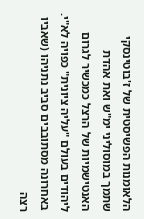הלאומנות הפשיסטית של ז'בוטינסקי שתמך במוסוליני ימ"ש ואת אהדת האנטישמיות של הרצל כמכשיר לגרום ליהודים בעולם "עליה ציונית" כפויה לא"י. באחרונה מסתובבים סביב נתניהו (שאביו רצה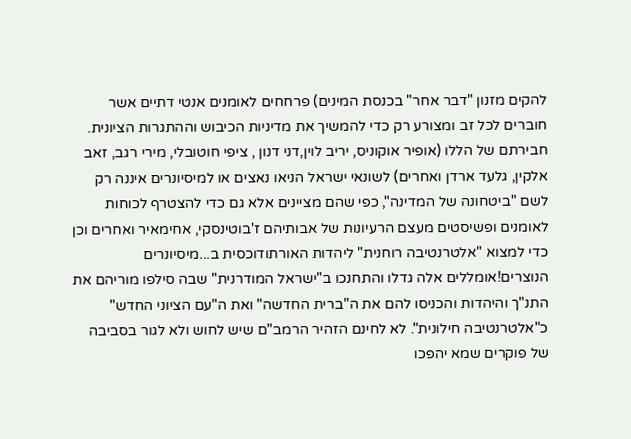להקים מזנון "דבר אחר" בכנסת המינים) פרחחים לאומנים אנטי דתיים אשר חוברים לכל זב ומצורע רק כדי להמשיך את מדיניות הכיבוש וההתגרות הציונית. חבירתם של הללו (אופיר אוקוניס, יריב לוין,דני דנון , ציפי חוטובלי, מירי רגב, זאב אלקין, גלעד ארדן ואחרים) לשונאי ישראל הניאו נאצים או למיסיונרים איננה רק לשם "ביטחונה של המדינה", כפי שהם מציינים אלא גם כדי להצטרף לכוחות לאומנים ופשיסטים מעצם הרעיונות של אבותיהם ז'בוטינסקי, אחימאיר ואחרים וכן כדי למצוא "אלטרנטיבה רוחנית" ליהדות האורתודוכסית ב...מיסיונרים הנוצרים!אומללים אלה גדלו והתחנכו ב"ישראל המודרנית" שבה סילפו מוריהם את התנ"ך והיהדות והכניסו להם את ה"ברית החדשה" ואת ה"עם הציוני החדש" כ"אלטרנטיבה חילונית". לא לחינם הזהיר הרמב"ם שיש לחוש ולא לגור בסביבה של פוקרים שמא יהפכו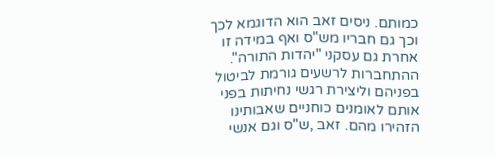כמותם. ניסים זאב הוא הדוגמא לכך וכך גם חבריו מש"ס ואף במידה זו אחרת גם עסקני "יהדות התורה". ההתחברות לרשעים גורמת לביטול בפניהם וליצירת רגשי נחיתות בפני אותם לאומנים כוחניים שאבותינו הזהירו מהם. זאב ,ש"ס וגם אנשי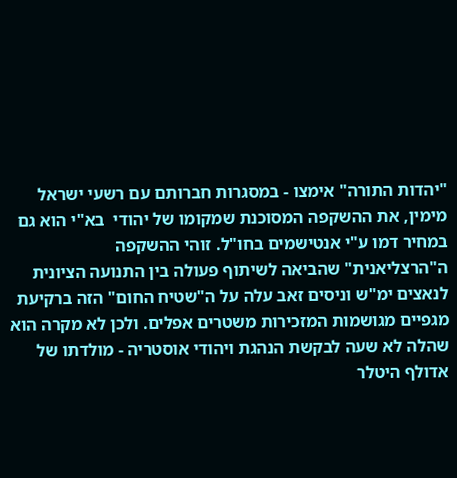"יהדות התורה" אימצו - במסגרות חברותם עם רשעי ישראל מימין, את ההשקפה המסוכנת שמקומו של יהודי  בא"י הוא גם במחיר דמו ע"י אנטישמים בחו"ל. זוהי ההשקפה ה"הרצליאנית" שהביאה לשיתוף פעולה בין התנועה הציונית לנאצים ימ"ש וניסים זאב עלה על ה"שטיח החום" הזה ברקיעת מגפיים מגושמות המזכירות משטרים אפלים. ולכן לא מקרה הוא שהלה לא שעה לבקשת הנהגת ויהודי אוסטריה - מולדתו של אדולף היטלר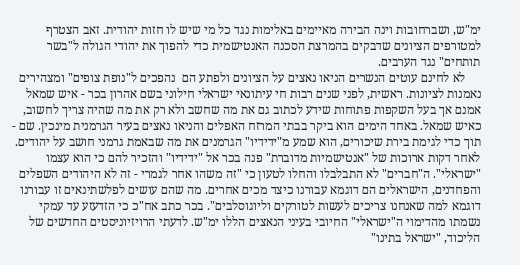ימ"ש, ושברחובות וינה הבירה מאיימים באלימות נגד כל מי שיש לו חזות יהודית. זאב הצטרף למטורפים הציונים שדבקים בהמרצת הסכנה האנטישמית כדי להפוך את יהודי הגולה ל"בשר תותחים" נגד הערבים.
     לא לחינם עוטים הנשרים הניאו נאצים על הציונים ולפתע הם  נהפכים ל"נופת צופים" ומצהירים נאמנות לציונות. ראשית, לפני שנים רבות חי עיתונאי ישראלי חילוני בשם אהרון בכר - איש שמאל אמנם אך בעל השקפות פתוחות שידע לכתוב גם את מה שחשב ולא רק את מה שהיה צריך לחשוב, כאיש שמאל. באחד הימים הוא ביקר בבתי המרזח האפלים והניאו נאצים בעיר הגרמנית מינכין. שם - תוך כדי לגימת בירת שיכורים, הוא שמע מ"ידידיו" הגרמנים את מה שבאמת גרמני חושב על יהודים. לאחר דקות ארוכות של "אנטישמיות מדוברת" פנה בכר אל "ידידיו" והזכיר להם כי הוא עצמו "ישראלי". ה"חברים" לא התבלבלו והחלו לטעון כי "זה משהו אחר לגמרי - זה לא היהודים השפלים והפחדנים, הישראלים הם דוגמא עבורנו כיצד מכים אחרים. מה שהם עושים לפלשתינאים זו עבורנו דוגמא למה שאנחנו צריכים לעשות לטורקים וליוגוסלבים". בכר כתב אח"כ כי הזדעזע עד עמקי נשמתו מהדימוי ה"ישראלי" החיובי בעיני הנאצים הללו ימ"ש. לדעתי הרויזיוניסטים החדשים של הליכוד, "ישראל בתינו"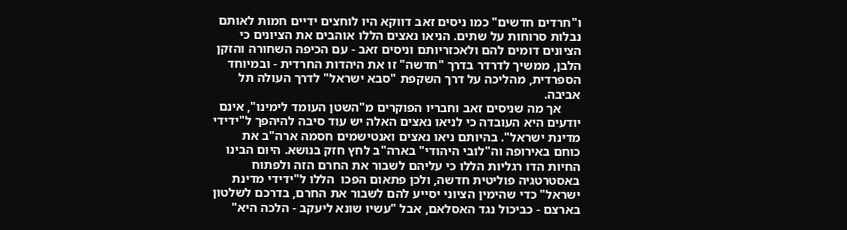ו"חרדים חדשים" כמו ניסים זאב דווקא היו לוחצים ידיים חמות לאותם נבלות סרוחות על שתים. הניאו נאצים הללו אוהבים את הציונים כי הציונים דומים להם ולאכזריותם וניסים זאב - עם הכיפה השחורה והזקן הלבן, ממשיך לדרדר בדרך "חדשה" זו את היהדות החרדית - ובמיוחד הספרדית, מהליכה על דרך השקפת "סבא ישראל" לדרך העולה תל אביבה.
      אך מה שניסים זאב וחבריו הפוקרים מ"השטן העומד לימינו", אינם יודעים היא העובדה כי לניאו נאצים האלה יש עוד סיבה להיהפך ל"ידידי מדינת ישראל". בהיותם ניאו נאצים ואנטישמים חסמה ארה"ב את כוחם באירופה וה"לובי היהודי" בארה"ב לחץ חזק בנושא. היום הבינו החיות הדו רגליות הללו כי עליהם לשבור את החרם הזה ולפתוח באסטרטגיה פוליטית חדשה, ולכן פתאום הפכו  הללו ל"ידידי מדינת ישראל" כדי שהימין הציוני יסייע להם לשבור את החרם, בדרכם לשלטון בארצם - כביכול נגד האסלאם, אבל "עשיו שונא ליעקב - הלכה היא"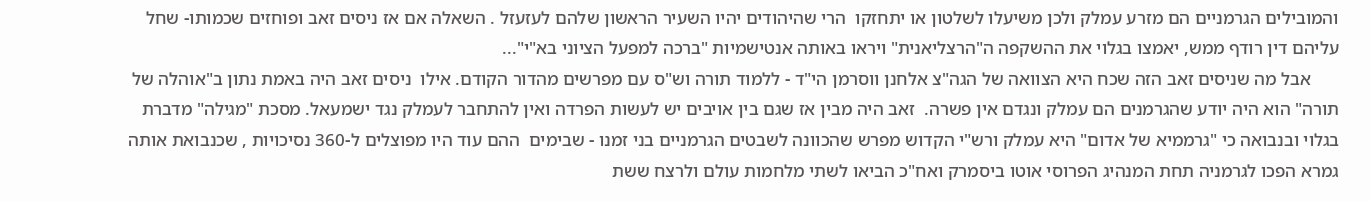והמובילים הגרמניים הם מזרע עמלק ולכן משיעלו לשלטון או יתחזקו  הרי שהיהודים יהיו השעיר הראשון שלהם לעזעזל . השאלה אם אז ניסים זאב ופוחזים שכמותו- שחל עליהם דין רודף ממש, יאמצו בגלוי את ההשקפה ה"הרצליאנית" ויראו באותה אנטישמיות "ברכה למפעל הציוני בא"י"...
      אבל מה שניסים זאב הזה שכח היא הצוואה של הגה"צ אלחנן ווסרמן הי"ד - ללמוד תורה וש"ס עם מפרשים מהדור הקודם. אילו  ניסים זאב היה באמת נתון ב"אוהלה של תורה" הוא היה יודע שהגרמנים הם עמלק ונגדם אין פשרה.  זאב היה מבין אז שגם בין אויבים יש לעשות הפרדה ואין להתחבר לעמלק נגד ישמעאל. מסכת "מגילה" מדברת בגלוי ובנבואה כי "גרממיא של אדום" היא עמלק ורש"י הקדוש מפרש שהכוונה לשבטים הגרמניים בני זמנו - שבימים  ההם עוד היו מפוצלים ל-360 נסיכויות , שכנבואת אותה גמרא הפכו לגרמניה תחת המנהיג הפרוסי אוטו ביסמרק ואח"כ הביאו לשתי מלחמות עולם ולרצח ששת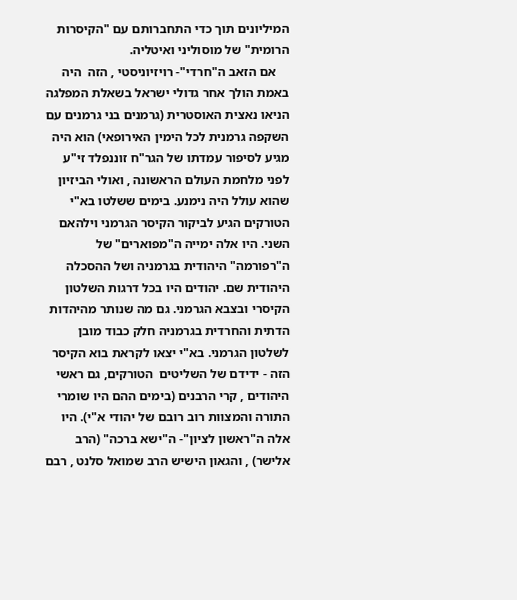המיליונים תוך כדי התחברותם עם "הקיסרות הרומית" של מוסוליני ואיטליה.
    אם הזאב ה"חרדי"- רויזיוניסטי , הזה  היה באמת הולך אחר גדולי ישראל בשאלת המפלגה הניאו נאצית האוסטרית (גרמנים בני גרמנים עם השקפה גרמנית לכל הימין האירופאי) הוא היה מגיע לסיפור עמדתו של הגר"ח זוננפלד זי"ע לפני מלחמת העולם הראשונה , ואולי הביזיון  שהוא עולל היה נימנע. בימים ששלטו בא"י הטורקים הגיע לביקור הקיסר הגרמני וילהאם השני. היו אלה ימייה ה"מפוארים" של ה"רפורמה" היהודית בגרמניה ושל ההסכלה היהודית שם. יהודים היו בכל דרגות השלטון הקיסרי ובצבא הגרמני. גם מה שנותר מהיהדות הדתית והחרדית בגרמניה חלק כבוד מובן לשלטון הגרמני. בא"י יצאו לקראת בוא הקיסר הזה - ידידם של השליטים  הטורקים, גם ראשי היהודים , קרי הרבנים (בימים ההם היו שומרי התורה והמצוות רוב רובם של יהודי א"י). היו אלה ה"ראשון לציון"- ה"ישא ברכה" (הרב אלישר) , והגאון הישיש הרב שמואל סלנט , רבם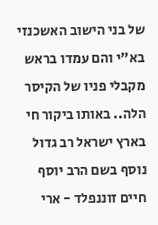של בני הישוב האשכנזי בא"י והם עמדו בראש מקבלי פניו של הקיסר הלה.. באותו ביקור חי בארץ ישראל רב גדול נוסף בשם הרב יוסף חיים זוננפלד - ארי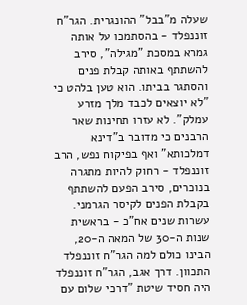שעלה מ"בבל" ההונגרית. הגר"ח זוננפלד - בהסתמכו על אותה גמרא במסכת "מגילה", סירב להשתתף באותה קבלת פנים והסתגר בביתו. הוא טען בלהט כי "לא יוצאים לכבד מלך מזרע עמלק". לא עזרו תחינות שאר הרבנים כי מדובר ב"דינא דמלכותא" ואף בפיקוח נפש, הרב זוננפלד - רחוק להיות מתגרה בנוכרים, סירב הפעם להשתתף בקבלת הפנים לקיסר הגרמני. עשרות שנים אח"כ - בראשית שנות ה-30 של המאה ה-20, הבינו כולם למה הגר"ח זוננפלד התכוון. דרך אגב, הגר"ח זוננפלד היה חסיד שיטת "דרכי שלום עם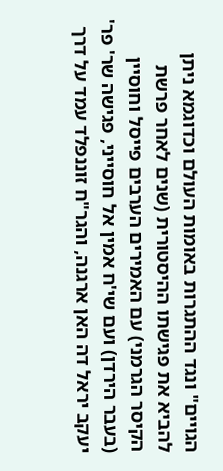הגויים" ונגד ההתגרות באומות העולם וכדוגמא ניתן להביא את פגישתו ההיסטורית (שנים לאחר פרשת הקיסר הגרמני) עם האמירים הערבים פייסל וחוסיין (בעבר הירדן) ועם שי'ח אמין אל חוסייני, פגישה שר' פר' יעקב יראל דה האן ארגנה, והגר"ח זוננפלד עמד על דרך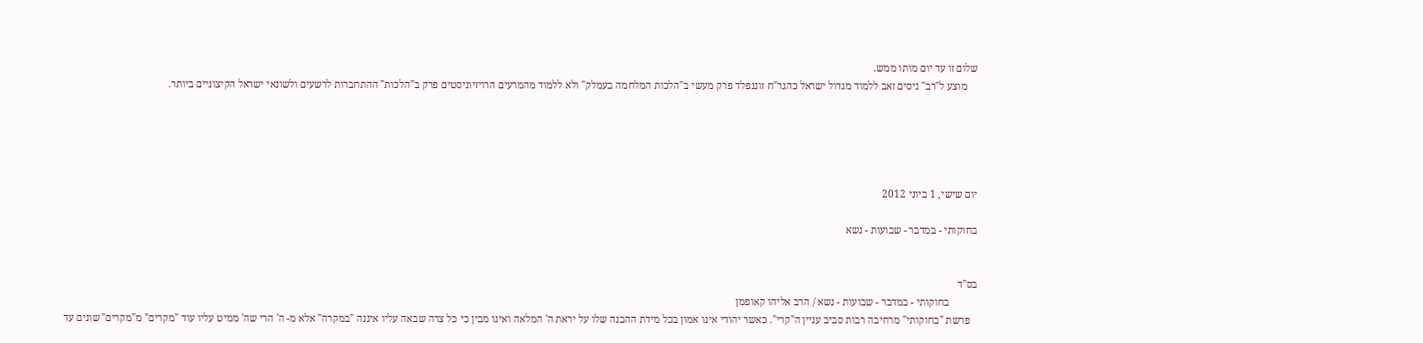שלום זו עד יום מותו ממש.
    מוצע ל"רב" ניסים זאב ללמוד מגדול ישראל כהגר"ח זוננפלד פרק מעשי ב"הלכות המלחמה בעמלק" ולא ללמוד מהמרעים הרויזיוניסטים פרק ב"הלכות" ההתחברות לרשעים ולשונאי ישראל הקיצוניים ביותר.





יום שישי, 1 ביוני 2012

בחוקותי - במדבר - שבועות - נשא


בס"ד
           בחוקותי - במדבר - שבועות - נשא / הרב אליהו קאופמן
   פרשת "בחוקותי" מרחיבה רבות סביב עניין ה"קרי". כאשר יהודי אינו אמון בכל מידת ההבנה שלו על יראת ה' המלאה ואינו מבין כי כל צרה שבאה עליו איננה "במקרה" אלא מ- ה' הרי שה' ממיט עליו עוד "מקרים" מ"מקרים" שונים עד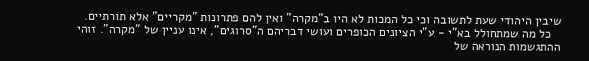שיבין היהודי שעת לתשובה וכי כל המכות לא היו ב"מקרה" ואין להם פתרונות "מקריים" אלא תורתיים.
   כל מה שמתחולל בא"י - ע"י הציונים הכופרים ועושי דבריהם ה"סרוגים", אינו עניין של "מקרה". זוהי ההתגשמות הנוראה של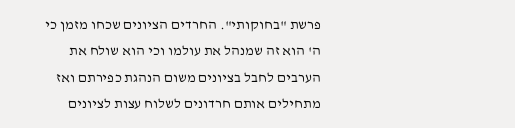פרשת "בחוקותי". החרדים הציונים שכחו מזמן כי ה' הוא זה שמנהל את עולמו וכי הוא שולח את הערבים לחבל בציונים משום הנהגת כפירתם ואז מתחילים אותם חרדונים לשלוח עצות לציונים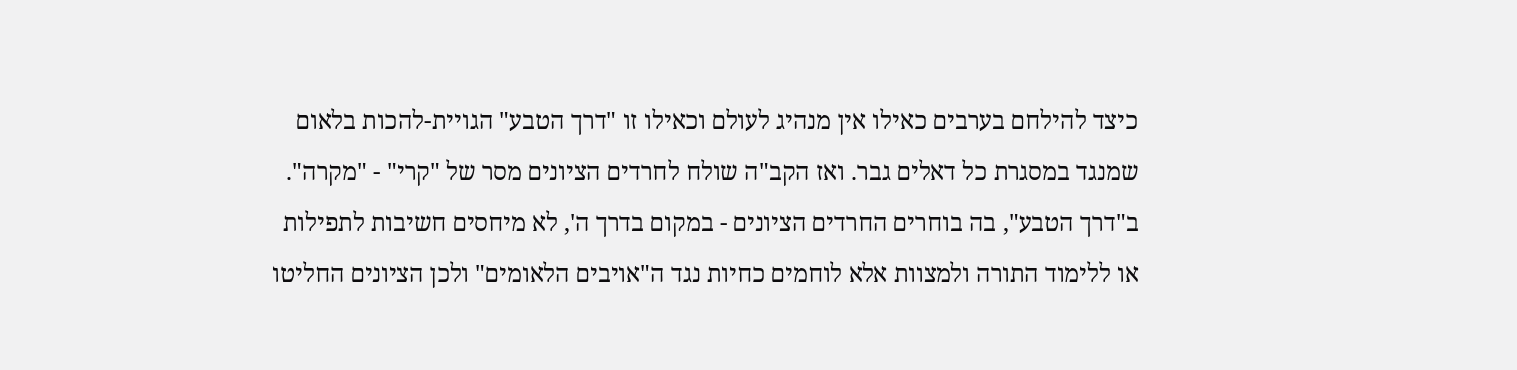כיצד להילחם בערבים כאילו אין מנהיג לעולם וכאילו זו "דרך הטבע" הגויית-להכות בלאום שמנגד במסגרת כל דאלים גבר. ואז הקב"ה שולח לחרדים הציונים מסר של "קרי" - "מקרה". ב"דרך הטבע", בה בוחרים החרדים הציונים - במקום בדרך ה', לא מיחסים חשיבות לתפילות או ללימוד התורה ולמצוות אלא לוחמים כחיות נגד ה"אויבים הלאומים" ולכן הציונים החליטו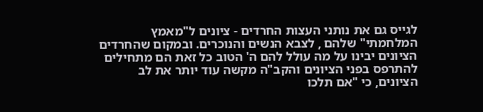לגייס גם את נותני העצות החרדים - ציונים ל"מאמץ המלחמתי" שלהם , לצבא הנשים והנוכרים. ובמקום שהחרדים הציונים יבינו על מה עולל להם ה' הטוב כל זאת הם מתחילים להתרפס בפני הציונים והקב"ה מקשה עוד יותר את לב  הציונים, כי "אם תלכו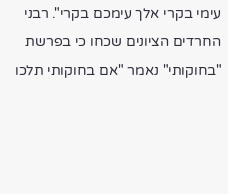עימי בקרי אלך עימכם בקרי". רבני החרדים הציונים שכחו כי בפרשת "בחוקותי" נאמר "אם בחוקותי תלכו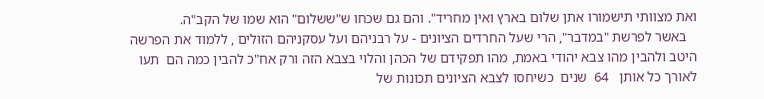ואת מצוותי תישמורו אתן שלום בארץ ואין מחריד". והם גם שכחו ש"ששלום" הוא שמו של הקב"ה.
   באשר לפרשת "במדבר", הרי שעל החרדים הציונים - על רבניהם ועל עסקניהם הזולים , ללמוד את הפרשה היטב ולהבין מהו צבא יהודי באמת, מהו תפקידם של הכהן והלוי בצבא הזה ורק אח"כ להבין כמה הם  תעו לאורך כל אותן   64  שנים  כשיחסו לצבא הציונים תכונות של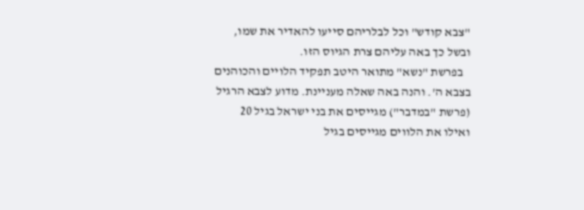"צבא קודש" וכל לבלריהם סייעו להאדיר את שמו, ובשל כך באה עליהם צרת הגיוס הזו.
   בפרשת "נשא" מתואר היטב תפקיד הלויים והכוהנים בצבא ה'. והנה באה שאלה מעניינת. מדוע לצבא הרגיל (פרשת "במדבר") מגייסים את בני ישראל בגיל 20 ואילו את הלווים מגייסים בגיל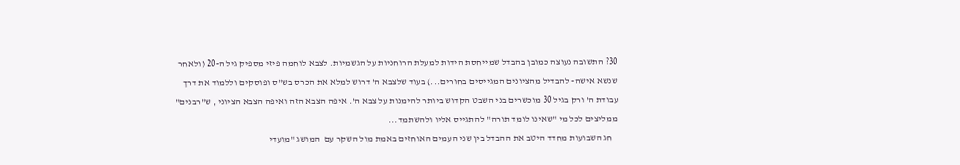30? התשובה נעוצה כמובן בהבדל שמייחסת הידות למעלת הרוחניות על הגשמיות. לצבא לוחמה פיזי מספיק גיל ה-20 (ולאחר שנשא אישה- להבדיל מהציונים המגייסים בחורים...) בעוד שלצבא ה' דרוש למלא את הכרס בש"ס ופוסקים וללמוד את דרך עבודת ה' ורק בגיל 30 מוכשרים בני השבט הקדוש ביותר להימנות על צבא ה'. איפה הצבא הזה ואיפה הצבא הציוני , ש"רבנים" ממליצים לכל מי "שאינו לומד תורה" להתגייס אליו ולהשתמד...
   חג השבועות מחדד היטב את ההבדל בין שני העמים האוחזים באמת מול השקר עם  המושג "מועדי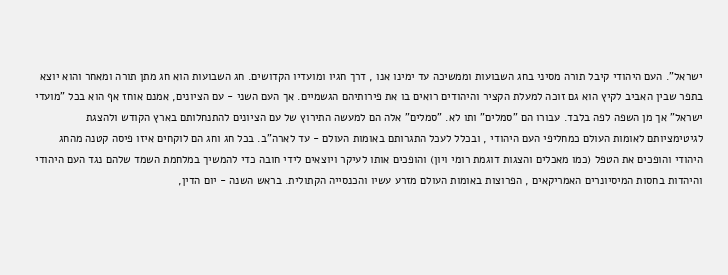ישראל". העם היהודי קיבל תורה מסיני בחג השבועות וממשיכה עד ימינו אנו , דרך חגיו ומועדיו הקדושים. חג השבועות הוא חג מתן תורה ומאחר והוא יוצא בתפר שבין האביב לקיץ הוא גם זוכה למעלת הקציר והיהודים רואים בו את פירותיהם הגשמיים. אך העם השני - עם הציונים, אמנם אוחז אף הוא בכל "מועדי ישראל" אך מן השפה לפה בלבד. עבורו הם "סמלים" ותו לא. "סמלים" אלה הם למעשה התירוץ של עם הציונים להתנחלותם בארץ הקודש ולהצגת לגיטימציותם לאומות העולם כמחליפי העם היהודי , ובכלל לעכל התגרותם באומות העולם - עד לארה"ב. בכל חג וחג הם לוקחים איזו פיסה קטנה מהחג היהודי והופכים את הטפל (כמו מאכלים והצגות דוגמת רומי ויון) והופכים אותו לעיקר ויוצאים לידי חובה כדי להמשיך במלחמת השמד שלהם נגד העם היהודי והיהדות בחסות המיסיונרים האמריקאים , הפרוצות באומות העולם מזרע עשיו והכנסייה הקתולית. בראש השנה - יום הדין,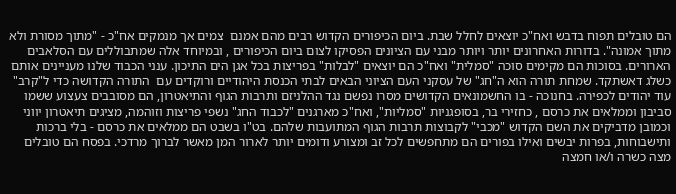הם טובלים תפוח בדבש ואח"כ יוצאים לחלל שבת. ביום הכיפורים הקדוש רבים מהם אמנם  צמים אך מנמקים אח"כ - "מתוך מסורת ולא מתוך אמונה". בדורות האחרונים יותר ויותר מבני עם הציונים הפסיקו לצום ביום הכיפורים , ובמיוחד אלה שמתבוללים עם הסלאבים הארורים. בסוכות הם מקימים סוכה "סמלית" ואח"כ הם יוצאים "לבלות" בפריצות בכל אגן הים התיכון. ענני הכבוד שלנו מעניינים אותם כשלג דאשתקד. שמחת תורה הוא ה"חג" של עסקני העם הציוני הבאים לבתי הכנסת היהודיים ורוקדים עם  התורה הקדושה כדי ל"קרב" עוד יהודים לכפירה. בחנוכה - בו החשמונאים הקדושים מסרו נפשם נגד ההלניזם ותרבות הגוף והתיאטרון, הם מסובבים צעצוע ששמו סביבון וממלאים את כרסם , כחזירי בר, בסופגניות "סמליות", ואח"כ מארגנים "לכבוד החג" נשפי פריצות וזוהמה, מציגים תיאטרון יווני וכמובן מדביקים את השם הקדוש "מכבי" לקבוצות תרבות הגוף המתועבות שלהם. בט"ו בשבט הם ממלאים את כרסם - בלי ברכות ותישבוחות, בפרות יבשים ואילו בפורים הם מתחפשים לכל זב ומצורע ודומים יותר לארור המן מאשר לברוך מרדכי. בפסח הם טובלים מצה כשרה ו/או חמצה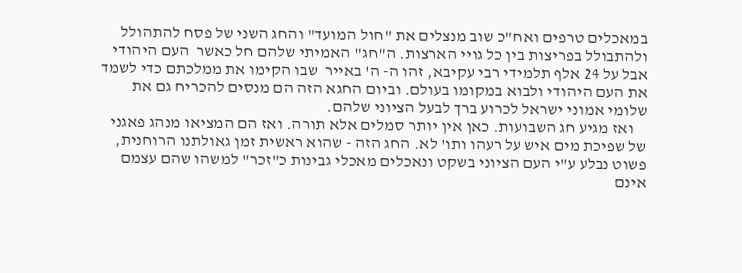במאכלים טרפים ואח"כ שוב מנצלים את "חול המועד" והחג השני של פסח להתהולל ולהתבולל בפריצות בין כל גויי הארצות. ה"חג" האמיתי שלהם חל כאשר  העם היהודי אבל על 24 אלף תלמידי רבי עקיבא, זהו ה- ה' באייר  שבו הקימו את ממלכתם כדי לשמד את העם היהודי ולבוא במקומו בעולם. וביום החגא הזה הם מנסים להכריח גם את שלומי אמוני ישראל לכרוע ברך לבעל הציוני שלהם.
    ואז מגיע חג השבועות. כאן אין יותר סמלים אלא תורה. ואז הם המציאו מנהג פאגני של שפיכת מים איש על רעהו ותו' לא. החג הזה - שהוא ראשית זמן גאולתנו הרוחנית, פשוט נבלע ע"י העם הציוני בשקט ונאכלים מאכלי גבינות כ"זכר" למשהו שהם עצמם אינם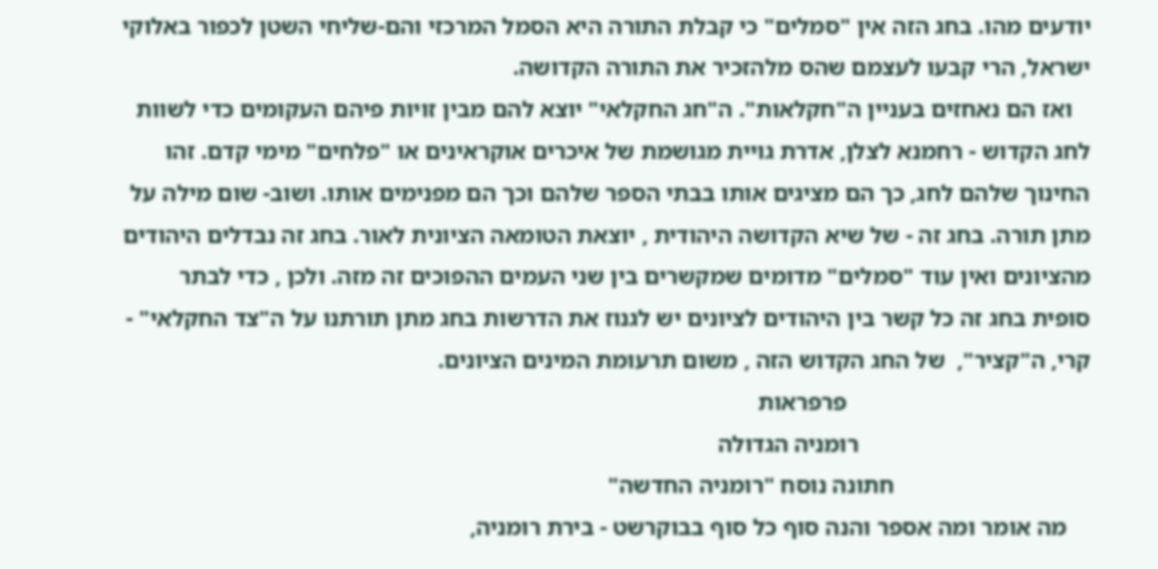יודעים מהו. בחג הזה אין "סמלים" כי קבלת התורה היא הסמל המרכזי והם-שליחי השטן לכפור באלוקי ישראל, הרי קבעו לעצמם שהס מלהזכיר את התורה הקדושה.
   ואז הם נאחזים בעניין ה"חקלאות". ה"חג החקלאי" יוצא להם מבין זויות פיהם העקומים כדי לשוות לחג הקדוש - רחמנא לצלן, אדרת גויית מגושמת של איכרים אוקראינים או "פלחים" מימי קדם. זהו החינוך שלהם לחג, כך הם מציגים אותו בבתי הספר שלהם וכך הם מפנימים אותו. ושוב- שום מילה על מתן תורה. בחג זה - של שיא הקדושה היהודית , יוצאת הטומאה הציונית לאור. בחג זה נבדלים היהודים מהציונים ואין עוד "סמלים" מדומים שמקשרים בין שני העמים ההפוכים זה מזה. ולכן , כדי לבתר סופית בחג זה כל קשר בין היהודים לציונים יש לגנוז את הדרשות בחג מתן תורתנו על ה"צד החקלאי" - קרי, ה"קציר",  של החג הקדוש הזה , משום תרעומת המינים הציונים.
                                         פרפראות
                                       רומניה הגדולה
                                 חתונה נוסח "רומניה החדשה"
    מה אומר ומה אספר והנה סוף כל סוף בבוקרשט - בירת רומניה,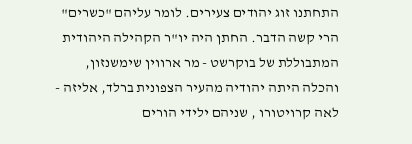התחתנו זוג יהודים צעירים. לומר עליהם "כשרים" הרי קשה הדבר. החתן היה יו"ר הקהילה היהודית המתבוללת של בוקרשט - מר ארווין שימשנזון,  והכלה היתה יהודיה מהעיר הצפונית ברלד, אליזה - לאה קרויטורו , שניהם ילידי הורים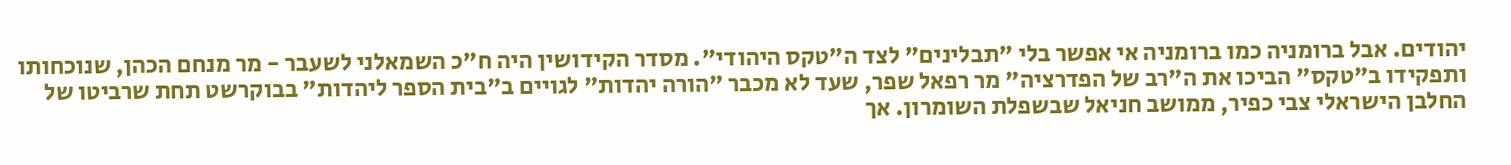יהודים. אבל ברומניה כמו ברומניה אי אפשר בלי "תבלינים" לצד ה"טקס היהודי". מסדר הקידושין היה ח"כ השמאלני לשעבר - מר מנחם הכהן, שנוכחותו ותפקידו ב"טקס" הביכו את ה"רב של הפדרציה" מר רפאל שפר, שעד לא מכבר "הורה יהדות" לגויים ב"בית הספר ליהדות" בבוקרשט תחת שרביטו של החלבן הישראלי צבי כפיר, ממושב חניאל שבשפלת השומרון. אך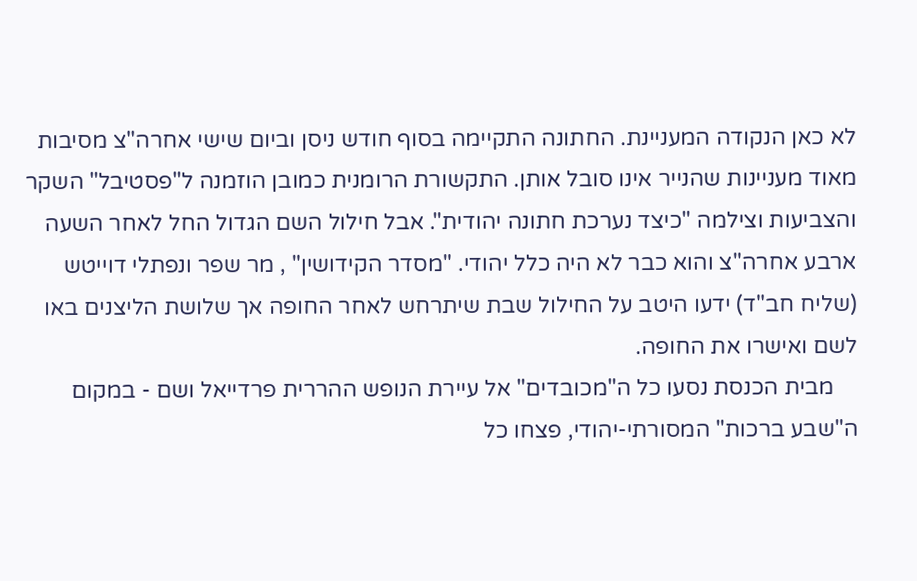לא כאן הנקודה המעניינת. החתונה התקיימה בסוף חודש ניסן וביום שישי אחרה"צ מסיבות מאוד מעניינות שהנייר אינו סובל אותן. התקשורת הרומנית כמובן הוזמנה ל"פסטיבל" השקר והצביעות וצילמה "כיצד נערכת חתונה יהודית". אבל חילול השם הגדול החל לאחר השעה ארבע אחרה"צ והוא כבר לא היה כלל יהודי. "מסדר הקידושין" , מר שפר ונפתלי דוייטש (שליח חב"ד) ידעו היטב על החילול שבת שיתרחש לאחר החופה אך שלושת הליצנים באו לשם ואישרו את החופה.
    מבית הכנסת נסעו כל ה"מכובדים" אל עיירת הנופש ההררית פרדייאל ושם - במקום ה"שבע ברכות" המסורתי-יהודי, פצחו כל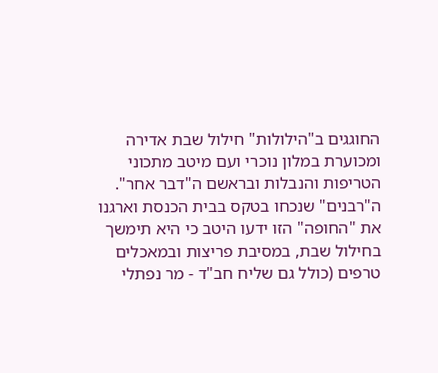החוגגים ב"הילולות" חילול שבת אדירה ומכוערת במלון נוכרי ועם מיטב מתכוני הטריפות והנבלות ובראשם ה"דבר אחר". ה"רבנים" שנכחו בטקס בבית הכנסת וארגנו את "החופה" הזו ידעו היטב כי היא תימשך בחילול שבת, במסיבת פריצות ובמאכלים טרפים (כולל גם שליח חב"ד - מר נפתלי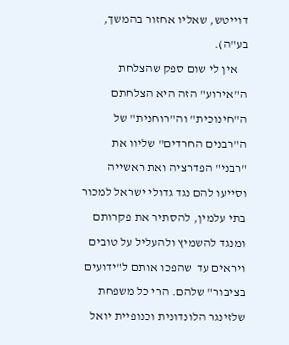דוייטש, שאליו אחזור בהמשך, בע"ה).
    אין לי שום ספק שהצלחת ה"אירוע" הזה היא הצלחתם ה"חינוכית" וה"רוחנית" של ה"רבנים החרדים" שליוו את "רבני" הפדרציה ואת ראשייה וסייעו להם נגד גדולי ישראל למכור בתי עלמין, להסתיר את פקרותם ומנגד להשמיץ ולהעליל על טובים ויראים עד  שהפכו אותם ל"ידועים בציבור" שלהם. הרי כל משפחת שלזינגר הלונדונית וכנופיית יואל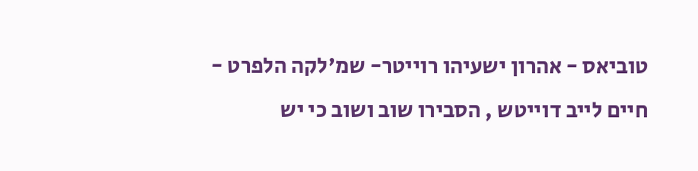טוביאס - אהרון ישעיהו רוייטר- שמ'לקה הלפרט - חיים לייב דוייטש , הסבירו שוב ושוב כי יש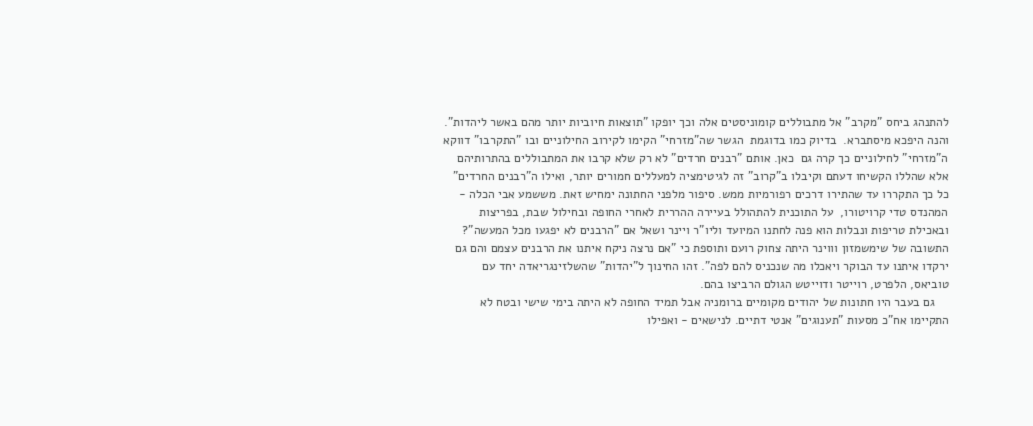להתנהג ביחס "מקרב" אל מתבוללים קומוניסטים אלה וכך יופקו "תוצאות חיוביות יותר מהם באשר ליהדות". והנה היפכא מיסתברא.  בדיוק כמו בדוגמת  הגשר שה"מזרחי" הקימו לקירוב החילוניים ובו "התקרבו" דווקא ה"מזרחי" לחילוניים כך קרה גם  כאן. אותם "רבנים חרדים" לא רק שלא קרבו את המתבוללים בהתרותיהם אלא שהללו הקשיחו דעתם וקיבלו ב"קרוב" זה לגיטימציה למעללים חמורים יותר, ואילו ה"רבנים החרדים" כל כך התקררו עד שהתירו דרכים רפורמיות ממש. סיפור מלפני החתונה ימחיש זאת. מששמע אבי הכלה - המהנדס טדי קרויטורו,  על התוכנית להתהולל בעיירה ההררית לאחרי החופה ובחילול שבת, בפריצות ובאכילת טריפות ונבלות הוא פנה לחתנו המיועד וליו"ר ויינר ושאל אם "הרבנים לא יפגעו מכל המעשה"? התשובה של שימשמזון וווינר היתה צחוק רועם ותוספת כי "אם נרצה ניקח איתנו את הרבנים עצמם והם גם ירקדו איתנו עד הבוקר ויאכלו מה שנכניס להם לפה". זהו החינוך ל"יהדות" שהשלזינגריאדה יחד עם טוביאס, הלפרט, רוייטר ודוייטש הגולם הרביצו בהם.
    גם בעבר היו חתונות של יהודים מקומיים ברומניה אבל תמיד החופה לא היתה בימי שישי ובטח לא התקיימו אח"כ מסעות "תענוגים" אנטי דתיים. לנישאים - ואפילו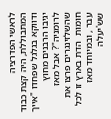לראשי הפדרציה המתבוללת, היה קצת כבוד ודווקא בגלגל שפחדו "אייך יגיבו הרבנים מחוץ לרומניה"? אבל מאז שהשלזינגרים פרצו את חומות  הדת בארץ זו לכל עבר , ובמיוחד מאז שש'יעלה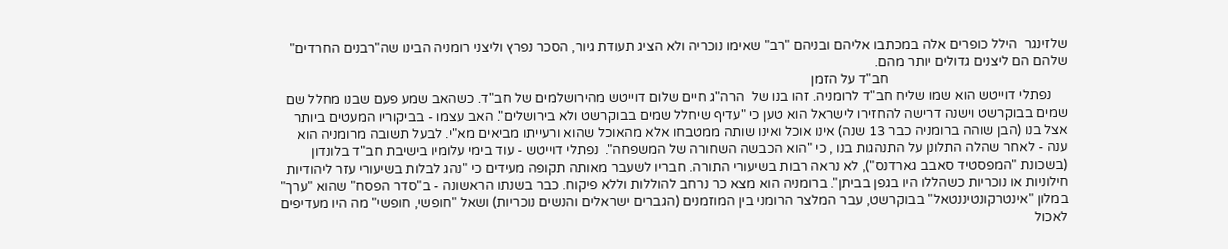שלזינגר  הילל כופרים אלה במכתבו אליהם ובניהם "רב" שאימו נוכריה ולא הציג תעודת גיור, הסכר נפרץ וליצני רומניה הבינו שה"רבנים החרדים" שלהם הם ליצנים גדולים יותר מהם.
                                                     חב"ד על הזמן
     נפתלי דוייטש הוא שמו שליח חב"ד לרומניה. זהו בנו של  הרה"ג חיים שלום דוייטש מהירושלמים של חב"ד. כשהאב שמע פעם שבנו מחלל שם שמים בבוקרשט וישנה דרישה להחזירו לישראל הוא טען כי "עדיף שיחלל שמים בבוקרשט ולא בירושלים". האב עצמו - בביקוריו המעטים ביותר אצל בנו (הבן שוהה ברומניה כבר 13 שנה) אינו אוכל ואינו שותה ממטבחו אלא מהאוכל שהוא ורעייתו מביאים מא"י. לבעל תשובה מרומניה הוא ענה - לאחר שהלה התלונן על התנהגות בנו , כי "הוא הכבשה השחורה של המשפחה".  נפתלי דוייטש - עוד בימי עלומיו בישיבת חב"ד בלונדון (בשכונת "המפסטיד סאבב גארדנס"), לא נראה רבות בשיעורי התורה. חבריו לשעבר מאותה תקופה מעידים כי "נהג לבלות בשיעורי עזר ליהודיות חילוניות או נוכריות כשהללו היו בגפן בביתן". ברומניה הוא מצא כר נרחב להוללות וללא פיקוח. כבר בשנתו הראשונה - ב"סדר הפסח" שהוא "ערך" במלון "אינטרקונטיננטאל" בבוקרשט, עבר המלצר הרומני בין המוזמנים (הגברים ישראלים והנשים נוכריות) ושאל "חופשי, חופשי" מה היו מעדיפים לאכול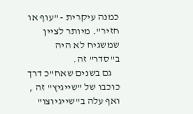כמנה עיקרית - "עוף או חזיר". מיותר לציין שמשגיח לא היה ב"סדר" זה.
    גם בשנים שאח"כ דרך כוכבו של "שייגיץ" זה , ואף עלה ב"שייגיוצו"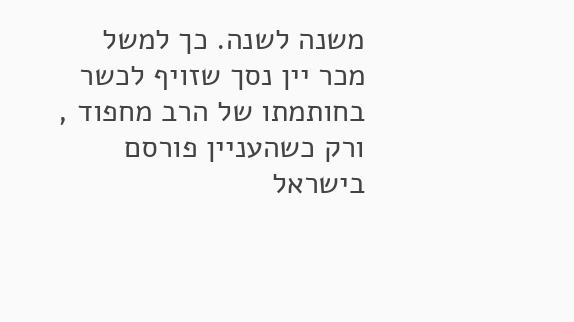משנה לשנה. כך למשל מכר יין נסך שזויף לכשר בחותמתו של הרב מחפוד , ורק כשהעניין פורסם בישראל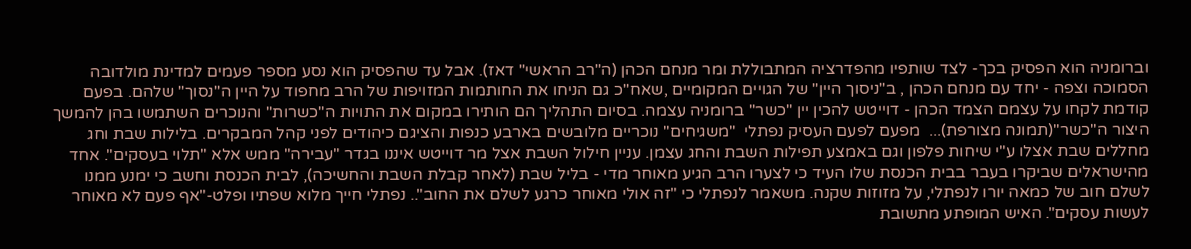וברומניה הוא הפסיק בכך- לצד שותפיו מהפדרציה המתבוללת ומר מנחם הכהן (ה"רב הראשי" דאז). אבל עד שהפסיק הוא נסע מספר פעמים למדינת מולדובה הסמוכה וצפה - יחד עם מנחם הכהן , ב"ניסוך היין" של הגויים המקומיים ,שאח"כ גם הניחו את החותמות המזויפות של הרב מחפוד על היין ה"נסוך" שלהם. בפעם קודמת לקחו על עצמם הצמד הכהן - דוייטש להכין יין "כשר" ברומניה עצמה. בסיום התהליך הם הותירו במקום את התויות ה"כשרות" והנוכרים השתמשו בהן להמשך היצור ה"כשר"(תמונה מצורפת)...  מפעם לפעם העסיק נפתלי  "משגיחים" נוכריים מלובשים בארבע כנפות והציגם כיהודים לפני קהל המבקרים. בלילות שבת וחג מחללים שבת אצלו ע"י שיחות פלפון וגם באמצע תפילות השבת והחג עצמן. עניין חילול השבת אצל מר דוייטש איננו בגדר "עבירה" ממש אלא "תלוי בעסקים". אחד מהישראלים שביקרו בעבר בבית הכנסת שלו העיד כי לצערו הרב הגיע מאוחר מדי - בליל שבת (לאחר קבלת השבת והחשיכה), לבית הכנסת וחשב כי ימנע ממנו לשלם חוב של כמאה יורו לנפתלי, על מזוזות שקנה. משאמר לנפתלי כי "זה אולי מאוחר כרגע לשלם את החוב".. נפתלי חייך מלוא שפתיו ופלט-"אף פעם לא מאוחר לעשות עסקים". האיש המופתע מתשובת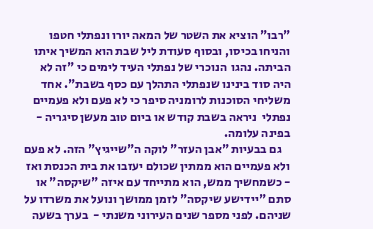"רבו" הוציא את השטר של המאה יורו ונפתלי חטפו והניחו בכיסו, ובסוף סעודת ליל שבת הוא המשיך איתו הביתה. נהגו  הנוכרי של נפתלי העיד לימים כי "זה לא היה סוד בינינו שנפתלי התהלך עם כסף בשבת". אחד משליחי הסוכנות לרומניה סיפר כי לא פעם ולא פעמיים  נפתלי  ניראה בשבת קודש או ביום טוב מעשן סיגריה - בפינה עלומה.
    גם בבעיות "אבן העזר" לוקה ה"שייגיץ" הזה. לא פעם ולא פעמיים הוא ממתין שכולם יעזבו את בית הכנסת ואז - כשמחשיך ממש, הוא מתייחד עם איזה "שיקסה" או סתם "יידישע שיקסה" לזמן ממושך ונועל את משרדו על שניהם. לפני מספר שנים העירוני משנתי -  בערך בשעה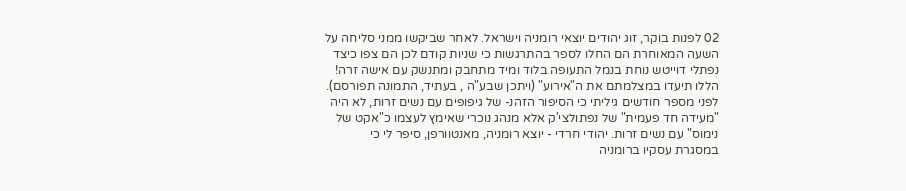02 לפנות בוקר, זוג יהודים יוצאי רומניה וישראל. לאחר שביקשו ממני סליחה על השעה המאוחרת הם החלו לספר בהתרגשות כי שניות קודם לכן הם צפו כיצד נפתלי דוייטש נוחת בנמל התעופה בלוד ומיד מתחבק ומתנשק עם אישה זרה! הללו תיעדו במצלמתם את ה"אירוע" (ויתכן שבע"ה , בעתיד, התמונה תפורסם). לפני מספר חודשים גיליתי כי הסיפור הזהנ- של גיפופים עם נשים זרות, לא היה "מעידה חד פעמית" של נפתולצי'ק אלא מנהג נוכרי שאימץ לעצמו כ"אקט של נימוס" עם נשים זרות. יהודי חרדי - יוצא רומניה, מאנטוורפן, סיפר לי כי במסגרת עסקיו ברומניה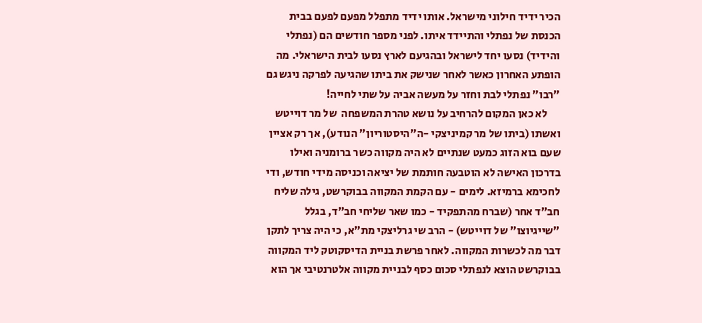הכיר ידיד חילוני מישראל. אותו ידיד מתפלל מפעם לפעם בבית הכנסת של נפתלי והתיידד איתו. לפני מספר חודשים הם (נפתלי והידיד) נסעו יחד לישראל ובהגיעם לארץ נסעו לבית הישראלי. מה הופתע האחרון כאשר לאחר שנישק את ביתו שהגיעה לפרקה ניגש גם "רבו" נפתלי לבת וחזר על מעשה אביה על שתי לחייה!
      לא כאן המקום להרחיב על נושא טהרת המשפחה  של מר דוייטש ואשתו (ביתו של מר קמיניצקי -ה"היסטוריון" הנודע), אך רק אציין שעם בוא הזוג כמעט שנתיים לא היה מקווה כשר ברומניה ואילו בדרכון האישה לא הוטבעה חותמת של יציאה וכניסה מידי חודש, ודי לחכימא ברמיזא. לימים - עם הקמת המקווה בבוקרשט, גילה שליח חב"ד אחר (שברח מהתפקיד - כמו שאר שליחי חב"ד, בגלל "שייגיוצו" של דוייטש) - הרב שי גרליצקי מת"א, כי היה צריך לתקן דבר מה לכשרות המקווה. לאחר פרשת בניית הדיסקוטק ליד המקווה בבוקרשט הוצא לנפתלי סכום כסף לבניית מקווה אלטרנטיבי אך הוא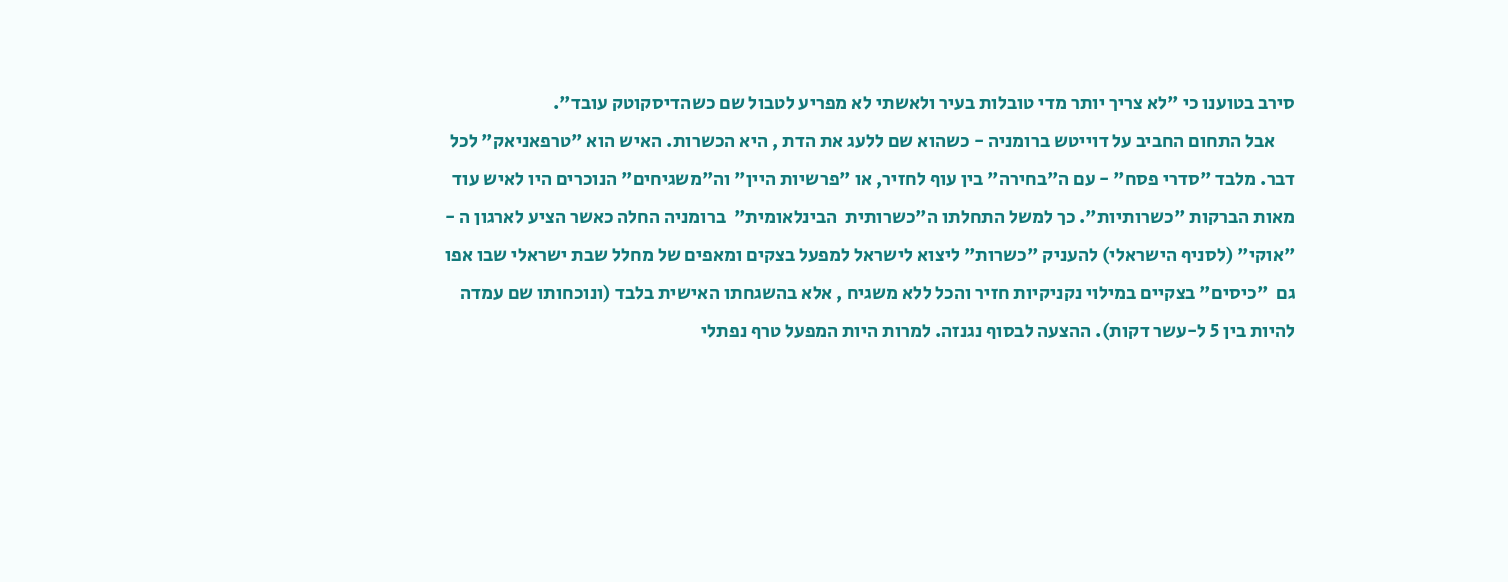סירב בטוענו כי "לא צריך יותר מדי טובלות בעיר ולאשתי לא מפריע לטבול שם כשהדיסקוטק עובד".
     אבל התחום החביב על דוייטש ברומניה - כשהוא שם ללעג את הדת , היא הכשרות. האיש הוא "טרפאניאק" לכל דבר. מלבד "סדרי פסח" - עם ה"בחירה" בין עוף לחזיר, או "פרשיות היין" וה"משגיחים" הנוכרים היו לאיש עוד מאות הברקות "כשרותיות". כך למשל התחלתו ה"כשרותית  הבינלאומית"  ברומניה החלה כאשר הציע לארגון ה - "אוקי" (לסניף הישראלי) להעניק "כשרות" ליצוא לישראל למפעל בצקים ומאפים של מחלל שבת ישראלי שבו אפו גם  "כיסים" בצקיים במילוי נקניקיות חזיר והכל ללא משגיח , אלא בהשגחתו האישית בלבד (ונוכחותו שם עמדה להיות בין 5 ל-עשר דקות). ההצעה לבסוף נגנזה. למרות היות המפעל טרף נפתלי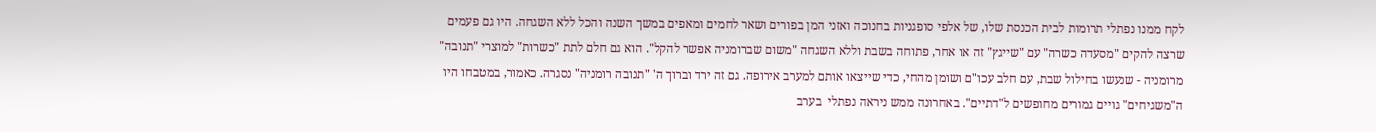לקח ממנו נפתלי תרומות לבית הכנסת שלו, של אלפי סופגניות בחנוכה ואזני המן בפורים ושאר לחמים ומאפים במשך השנה והכל ללא השגחה. היו גם פעמים שרצה להקים "מסעדה כשרה" עם "שייגץ" זה או אחר, פתוחה בשבת וללא השגחה "משום שברומניה אפשר להקל". הוא גם חלם לתת "כשרות" למוצרי "תנובה" מרומניה - שנעשו בחילול שבת, עם חלב עכו"ם ושומן מהחי, כדי שייצאו אותם למערב אירופה. גם זה ירד וברוך ה' "תנובה רומניה" נסגרה. כאמור, במטבחו היו ה"משגיחים" גויים גמורים מחופשים ל"דתיים". באחרונה ממש ניראה נפתלי  בערב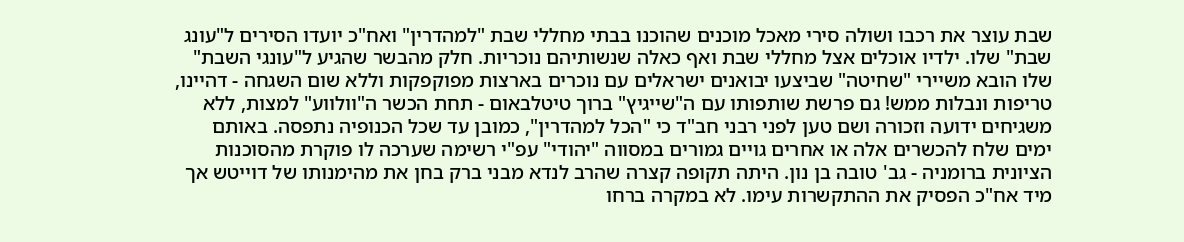שבת עוצר את רכבו ושולה סירי מאכל מוכנים שהוכנו בבתי מחללי שבת "למהדרין" ואח"כ יועדו הסירים ל"עונג שבת" שלו. ילדיו אוכלים אצל מחללי שבת ואף כאלה שנשותיהם נוכריות. חלק מהבשר שהגיע ל"עונגי השבת" שלו הובא משיירי "שחיטה" שביצעו יבואנים ישראלים עם נוכרים בארצות מפוקפקות וללא שום השגחה - דהיינו, טריפות ונבלות ממש! גם פרשת שותפותו עם ה"שייגיץ" ברוך טיטלבאום - תחת הכשר ה"וולווע" למצות, ללא משגיחים ידועה וזכורה ושם טען לפני רבני חב"ד כי "הכל למהדרין", כמובן עד שכל הכנופיה נתפסה. באותם ימים שלח להכשרים אלה או אחרים גויים גמורים במסווה "יהודי" עפ"י רשימה שערכה לו פוקרת מהסוכנות הציונית ברומניה - גב' טובה בן נון. היתה תקופה קצרה שהרב לנדא מבני ברק בחן את מהימנותו של דוייטש אך מיד אח"כ הפסיק את ההתקשרות עימו. לא במקרה ברחו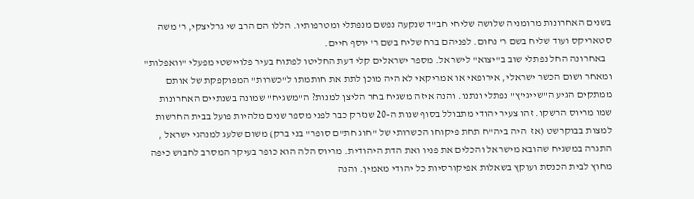בשנים האחרונות מרומניה שלושה שליחי חב"ד שנקעה נפשם מנפתלי ומטרפותיו. הללו הם הרב שי גרליצקי, ר' משה סטאריקס ועוד שליח בשם ר' נחום. לפניהם ברח שליח בשם ר' יוסף חיים.
   באחרונה החל נפתלי שוב ב"יצוא" לישראל. מספר ישראלים קלי דעת החליטו לפתוח בעיר פלויישטי מפעלי "וואפלות" ומאחר ושום הכשר ישראלי, אירופאי או אמריקאי לא היה מוכן לתת את חותמתו ל"כשרות" המפוקפקת של אותם ממתקים הגיע ה"שייגי'ץ" נפתלי ונתנו. והנה איזה משגיח בחר הליצן למנות? ה"משגיח" שמונה בשנתיים האחרונות שמו מריוס הרשקו. זהו צעיר יהודי מתבולל בסוף שנות ה-20 שנזרק כבר לפני מספר שנים מלהיות פועל בבית החרשות למצות בבוקרשט (אז  היה ביה"ח תחת פיקוחו הכשרותי של "חוג חת"ם סופר" בני ברק) משום שלעג למנהגי ישראל , התגרה במשגיח שהובא מישראל והכלים את פניו ואת הדת היהודית. מריוס הלה הוא כופר בעיקר המסרב לחבוש כיפה מחוץ לבית הכנסת ועוקץ בשאלות אפיקורסיות כל יהודי מאמין. והנה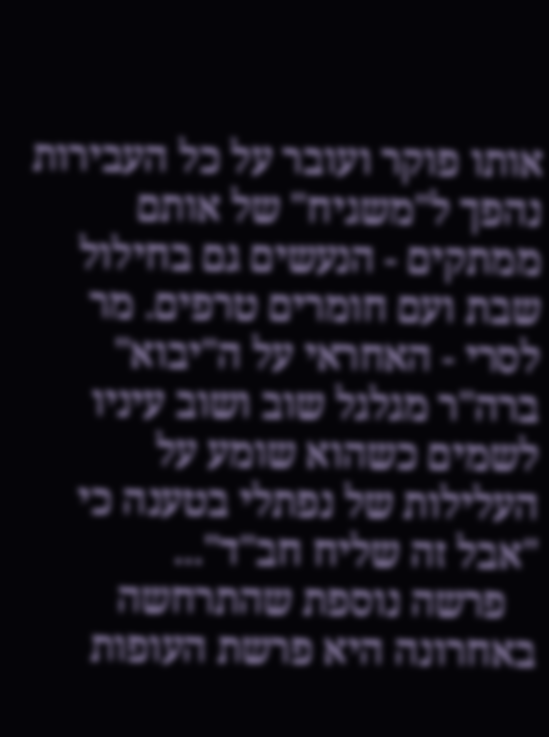אותו פוקר ועובר על כל העבירות נהפך ל"משגיח" של אותם ממתקים - הנעשים גם בחילול שבת ועם חומרים טרפים. מר לסרי - האחראי על ה"יבוא" ברה"ר מגלגל שוב ושוב עיניו לשמים כשהוא שומע על העלילות של נפתלי בטענה כי "אבל זה שליח חב"ד"...
   פרשה נוספת שהתרחשה באחרונה היא פרשת העופות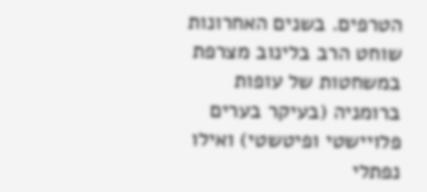הטרפים. בשנים האחרונות שוחט הרב בלינוב מצרפת במשחטות של עופות ברומניה (בעיקר בערים פלויישטי ופיטשטי) ואילו נפתלי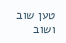טען שוב ושוב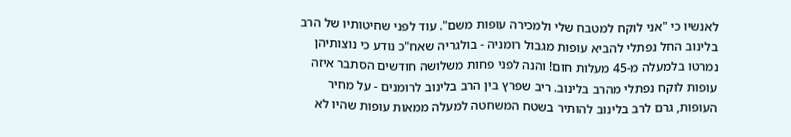לאנשיו כי "אני לוקח למטבח שלי ולמכירה עופות משם". עוד לפני שחיטותיו של הרב בלינוב החל נפתלי להביא עופות מגבול רומניה - בולגריה שאח"כ נודע כי נוצותיהן נמרטו בלמעלה מ-45 מעלות חום! והנה לפני פחות משלושה חודשים הסתבר איזה עופות לוקח נפתלי מהרב בלינוב. ריב שפרץ בין הרב בלינוב לרומנים - על מחיר העופות, גרם לרב בלינוב להותיר בשטח המשחטה למעלה ממאות עופות שהיו לא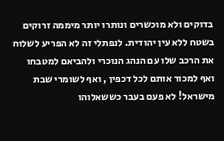בדוקים ולא מוכשרים ונותרו יותר מיממה זרוקים בשטח ללא עין יהודית. לנפתלי זה לא הפריע לשלוח את הרכב שלו עם הנהג הנוכרי ולהביאם למטבחו ואף למכור אותם לכל דכפין , ואף לשומרי שבת מישראל! לא פעם בעבר כששאלוהו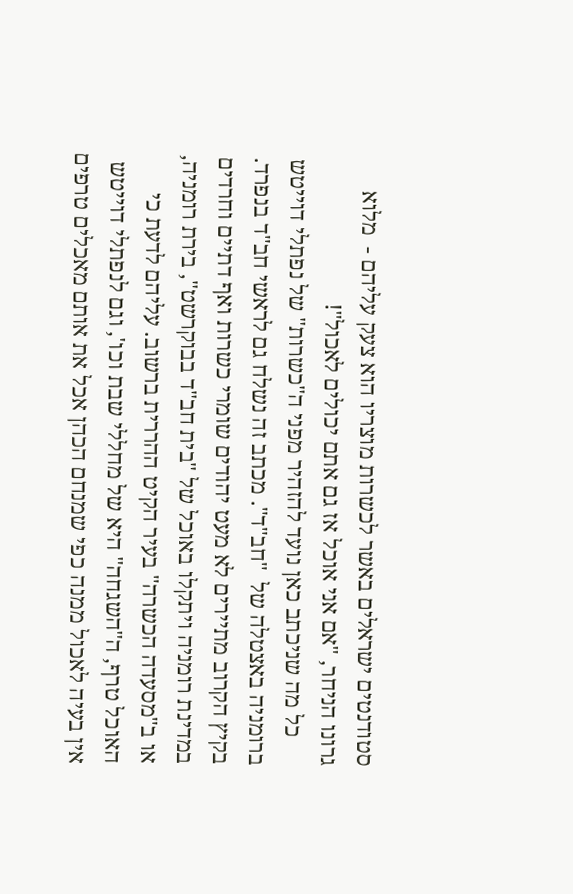סטודנטים ישראלים באשר לכשרות מוצריו הוא צעק עליהם -  מלוא גרונו הניחר, "אם אני אוכל אז גם אתם יכולים לאכול"!
     כל מה שניכתב כאן נועד להזהיר מפני ה"כשרות" של נפתלי דוייטש ברומניה באצטלה של  "חב"ד". מכתב זה נשלח גם לראשי חב"ד בנפרד. בקיץ הקרוב מתיירים לא מעט יהודים שומרי כשרות ואף דתיים וחרדים במדינת רומניה ויתקלו באוכל של "בית חב"ד בבוקרשט", בירת רומניה, או ב"מסעדה הכשרה" בעיר הקיט ההררית ברשוב. עליהם לדעת כי האוכל טרף, ה"השגחה" היא של מחללי שבת וכו', וגם לנפתלי דוייטש אין בעיה לאכול ממנה כפי שמנחם הכהן אכל את אותם מאכלים טרפים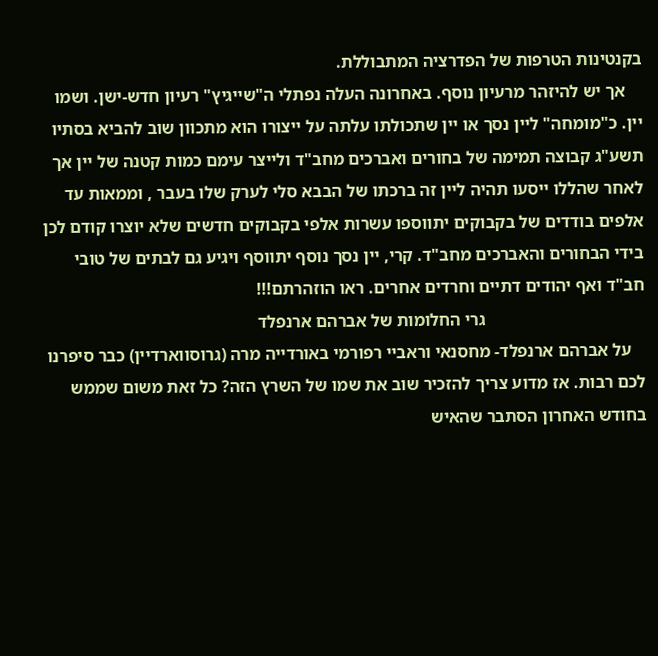בקנטינות הטרפות של הפדרציה המתבוללת.
    אך יש להיזהר מרעיון נוסף. באחרונה העלה נפתלי ה"שייגיץ" רעיון חדש-ישן. ושמו יין. כ"מומחה" ליין נסך או יין שתכולתו עלתה על ייצורו הוא מתכוון שוב להביא בסתיו תשע"ג קבוצה תמימה של בחורים ואברכים מחב"ד ולייצר עימם כמות קטנה של יין אך לאחר שהללו ייסעו תהיה ליין זה ברכתו של הבבא סלי לערק שלו בעבר , וממאות עד אלפים בודדים של בקבוקים יתווספו עשרות אלפי בקבוקים חדשים שלא יוצרו קודם לכן בידי הבחורים והאברכים מחב"ד. קרי, יין נסך נוסף יתווסף ויגיע גם לבתים של טובי חב"ד ואף יהודים דתיים וחרדים אחרים. ראו הוזהרתם!!!
                                     גרי החלומות של אברהם ארנפלד
   על אברהם ארנפלד- מחסנאי וראביי רפורמי באורדייה מרה (גרוסווארדיין) כבר סיפרנו לכם רבות. אז מדוע צריך להזכיר שוב את שמו של השרץ הזה? כל זאת משום שממש בחודש האחרון הסתבר שהאיש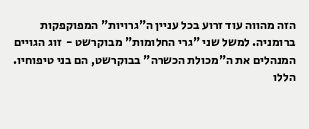הזה מהווה עוד זרוע בכל עניין ה"גרויות" המפוקפקות ברומניה. למשל שני "גרי החלומות" מבוקרשט -  זוג הגויים המנהלים את ה"מכולת הכשרה" בבוקרשט, הם בני טיפוחיו. הללו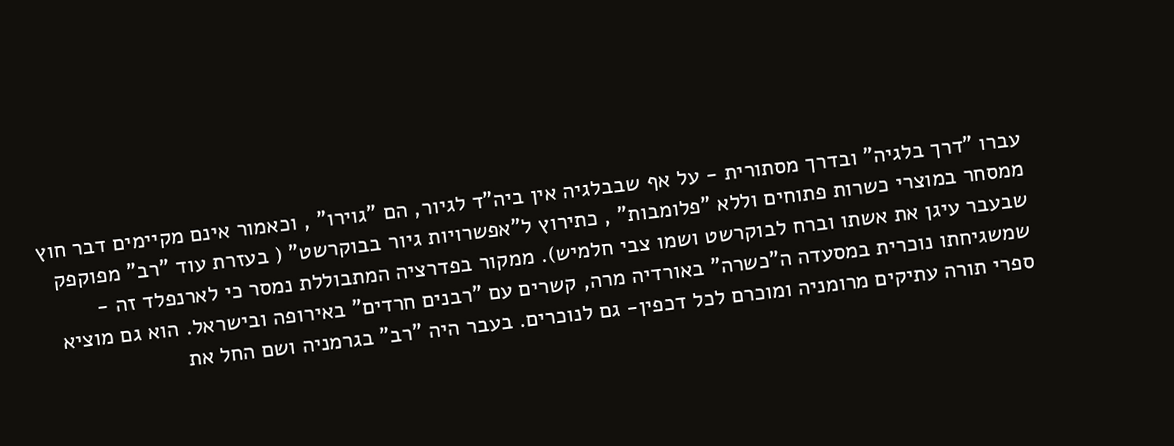עברו "דרך בלגיה" ובדרך מסתורית - על אף שבבלגיה אין ביה"ד לגיור, הם "גוירו" , וכאמור אינם מקיימים דבר חוץ ממסחר במוצרי כשרות פתוחים וללא "פלומבות" , כתירוץ ל"אפשרויות גיור בבוקרשט" ( בעזרת עוד "רב" מפוקפק שבעבר עיגן את אשתו וברח לבוקרשט ושמו צבי חלמיש). ממקור בפדרציה המתבוללת נמסר כי לארנפלד זה - שמשגיחתו נוכרית במסעדה ה"כשרה" באורדיה מרה, קשרים עם "רבנים חרדים" באירופה ובישראל. הוא גם מוציא ספרי תורה עתיקים מרומניה ומוכרם לכל דכפין- גם לנוכרים. בעבר היה "רב" בגרמניה ושם החל את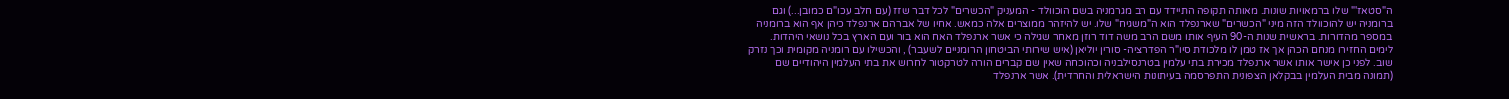ה"סטאז'" שלו ברמאויות שונות. מאותה תקופה התיידד עם רב מגרמניה בשם הוכוולד - המעניק "הכשרים" לכל דבר שזז (עם חלב עכו"ם כמובן...) וגם ברומניה יש להוכוולד הזה מיני "הכשרים" שארנפלד הוא ה"משגיח" שלו. יש להיזהר ממוצרים אלה כמאש. אחיו של אברהם ארנפלד כיהן אף הוא ברומניה במספר מהדורות. בראשית שנות ה-90 העיף אותו משם הרב משה דוד רוזן מאחר שגילה כי אשר ארנפלד האח הוא בור ועם הארץ בכל נושאי היהדות. לימים החזירו מנחם הכהן אך אז טמן לו מלכודת סיו"ר הפדרציה- סורין יוליאן (איש שירותי הביטחון הרומניים לשעבר) , והכשילו עם רומניה מקומית וכך נזרק שוב. לפני כן אישר אותו אשר ארנפלד מכירת בתי עלמין בטרנסילבניה וכהוכחה שאין שם קברים הורה לטרקטור לחרוש את בתי העלמין היהודיים שם (תמונה מבית העלמין בבקלאן הצפונית התפרסמה בעיתונות הישראלית והחרדית). אשר ארנפלד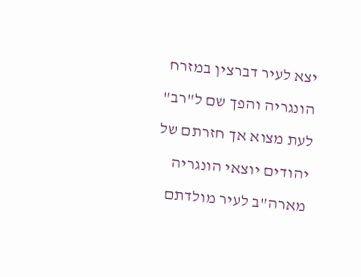יצא לעיר דברצין במזרח הונגריה והפך שם ל"רב" לעת מצוא אך חזרתם של יהודים יוצאי הונגריה מארה"ב לעיר מולדתם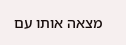מצאה אותו עם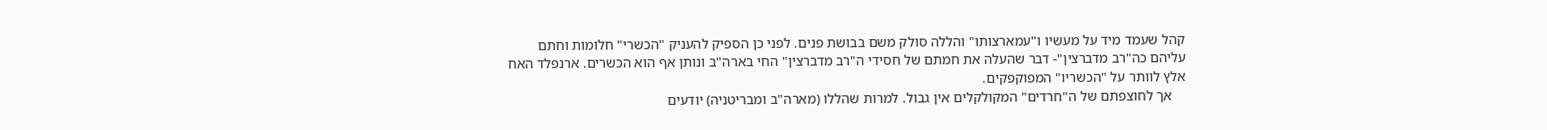קהל שעמד מיד על מעשיו ו"עמארצותו" והללה סולק משם בבושת פנים. לפני כן הספיק להעניק "הכשרי" חלומות וחתם עליהם כה"רב מדברצין"- דבר שהעלה את חמתם של חסידי ה"רב מדברצין" החי בארה"ב ונותן אף הוא הכשרים. ארנפלד האח אלץ לוותר על "הכשריו" המפוקפקים.
    אך לחוצפתם של ה"חרדים" המקולקלים אין גבול. למרות שהללו (מארה"ב ומבריטניה) יודעים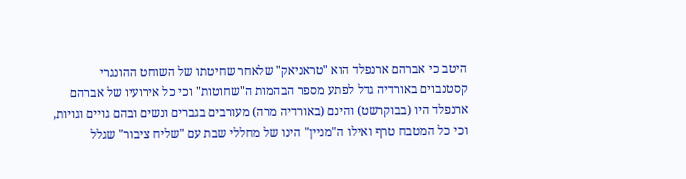היטב כי אברהם ארנפלד הוא "טראניאק" שלאחר שחיטתו של השוחט ההונגרי קסטנבוים באורדיה גדל לפתע מספר הבהמות ה"שחוטות" וכי כל אירועיו של אברהם ארנפלד היו (בבוקרשט) והינם (באורדיה מרה) מעורבים בגברים ונשים ובהם גויים וגויות, וכי כל המטבח טרף ואילו ה"מניין" הינו של מחללי שבת עם "שליח ציבור" שגלל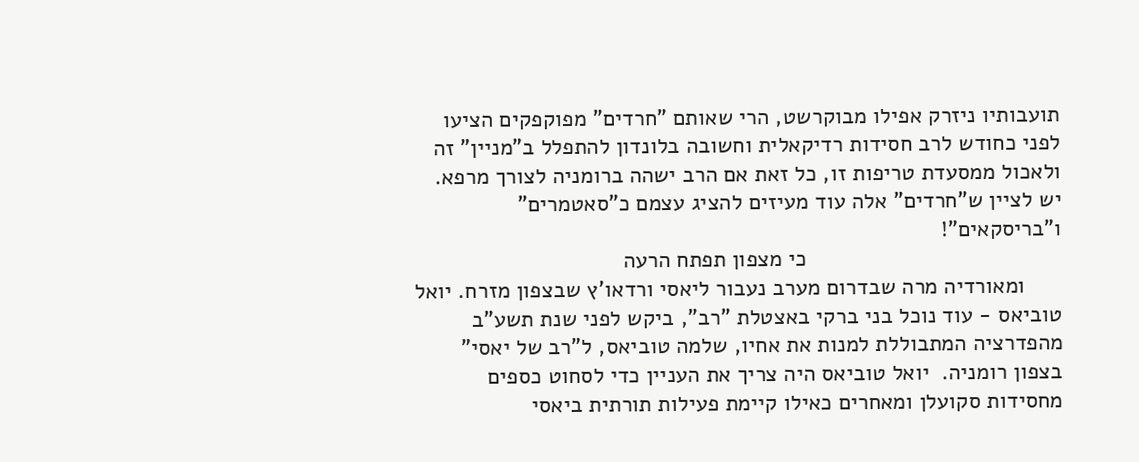תועבותיו ניזרק אפילו מבוקרשט, הרי שאותם "חרדים" מפוקפקים הציעו לפני כחודש לרב חסידות רדיקאלית וחשובה בלונדון להתפלל ב"מניין" זה ולאכול ממסעדת טריפות זו, כל זאת אם הרב ישהה ברומניה לצורך מרפא. יש לציין ש"חרדים" אלה עוד מעיזים להציג עצמם כ"סאטמרים" ו"בריסקאים"!
                                         כי מצפון תפתח הרעה
      ומאורדיה מרה שבדרום מערב נעבור ליאסי ורדאו'ץ שבצפון מזרח. יואל טוביאס - עוד נוכל בני ברקי באצטלת "רב", ביקש לפני שנת תשע"ב מהפדרציה המתבוללת למנות את אחיו, שלמה טוביאס, ל"רב של יאסי" בצפון רומניה.  יואל טוביאס היה צריך את העניין כדי לסחוט כספים מחסידות סקועלן ומאחרים כאילו קיימת פעילות תורתית ביאסי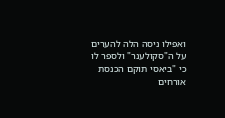ואפילו ניסה הלה להערים על ה"סקולענר" ולספר לו  כי "ביאסי תוקם הכנסת אורחים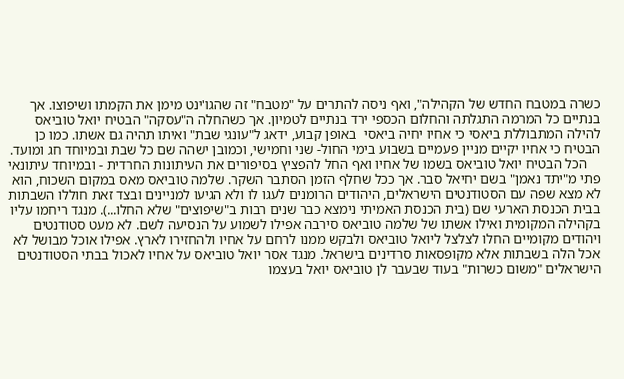כשרה במטבח החדש של הקהילה", ואף ניסה להתרים על "מטבח" זה שהגו'ינט מימן את הקמתו ושיפוצו. אך בנתיים כל המרמה התגלתה והחלום הכספי ירד בנתיים לטמיון. אך כשהחלה ה"עסקה" הבטיח יואל טוביאס להילה המתבוללת ביאסי כי אחיו יחיה ביאסי  באופן קבוע, ידאג ל"עונגי שבת" ואיתו תהיה גם אשתו. כמו כן הבטיח כי אחיו יקיים מניין פעמיים בשבוע בימי החול- שני וחמישי, וכמובן ישהה שם כל שבת ובמיוחד חג ומועד.
    הכל הבטיח יואל טוביאס בשמו של אחיו ואף החל להפציץ בסיפורים את העיתונות החרדית - ובמיוחד עיתונאי פתי מ"יתד נאמן" בשם יחיאל סבר. אך ככל שחלף הזמן הסתבר השקר. שלמה טוביאס מאס במקום השכוח, הוא לא מצא שפה עם הסטודנטים הישראלים, היהודים הרומנים לעגו לו ולא הגיעו למניינים ובצד זאת חוללו השבתות בבית הכנסת הארעי שם (בית הכנסת האמיתי נימצא כבר שנים רבות ב"שיפוצים" שלא החלו...). מנגד ריחמו עליו בקהילה המקומית ואילו אשתו של שלמה טוביאס סירבה אפילו לשמוע על הנסיעה לשם. לא מעט סטודנטים ויהודים מקומיים החלו לצלצל ליואל טוביאס ולבקש ממנו לרחם על אחיו ולהחזירו לארץ. אפילו אוכל מבושל לא אכל הלה בשבתות אלא מקופסאות סרדינים בישראל. מנגד אסר יואל טוביאס על אחיו לאכול בבתי הסטודנטים הישראלים "משום כשרות" בעוד שבעבר לן טוביאס יואל בעצמו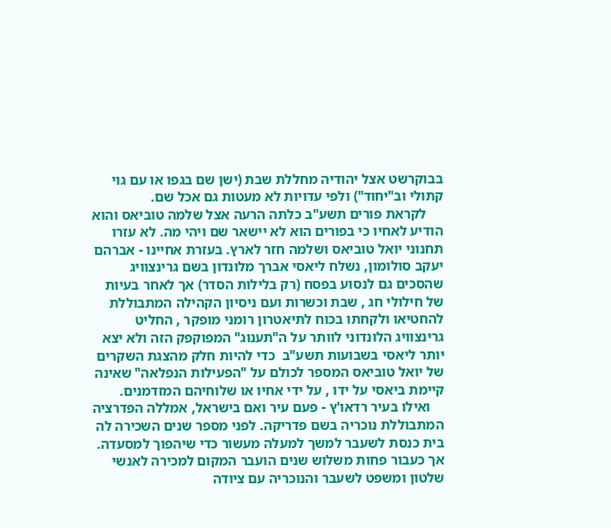בבוקרשט אצל יהודיה מחללת שבת (ישן שם בגפו או עם גוי קתולי וב"יחוד") ולפי עדויות לא מעטות גם אכל שם.
     לקראת פורים תשע"ב כלתה הרעה אצל שלמה טוביאס והוא הודיע לאחיו כי בפורים הוא לא יישאר שם ויהי מה. לא עזרו תחנוני יואל טוביאס ושלמה חזר לארץ. בעזרת אחיינו - אברהם יעקב סולומון, נשלח ליאסי אברך מלונדון בשם גרינצוויג שהסכים גם לנסוע בפסח (רק בלילות הסדר) אך לאחר בעיות של חילולי חג , שבת וכשרות ועם ניסיון הקהילה המתבוללת להחטיאו ולקחתו בכוח לתיאטרון רומני מופקר , החליט גרינצוויג הלונדוני לוותר על ה"תענוג" המפוקפק הזה ולא יצא יותר ליאסי בשבועות תשע"ב  כדי להיות חלק מהצגת השקרים של יואל טוביאס המספר לכולם על "הפעילות הנפלאה" שאינה קיימת ביאסי על ידו , על ידי אחיו או שלוחיהם המזדמנים.
    ואילו בעיר רדאו'ץ - פעם עיר ואם בישראל, אמללה הפדרציה המתבוללת נוכריה בשם פדריקה. לפני מספר שנים השכירה לה בית כנסת לשעבר למשך למעלה מעשור כדי שיהפוך למסעדה. אך כעבור פחות משלוש שנים הועבר המקום למכירה לאנשי שלטון ומשפט לשעבר והנוכריה עם ציודה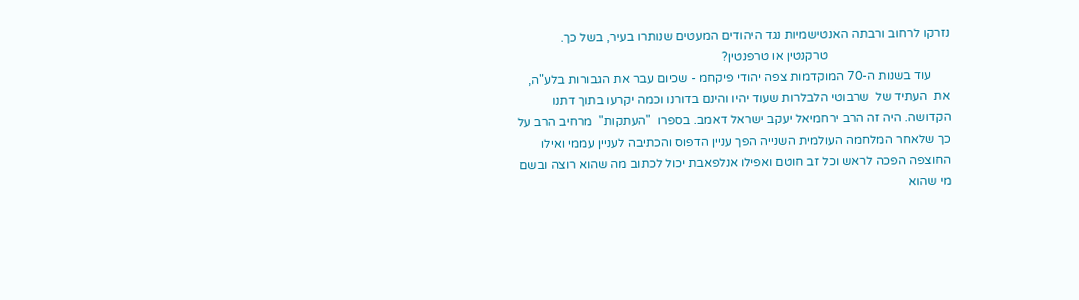נזרקו לרחוב ורבתה האנטישמיות נגד היהודים המעטים שנותרו בעיר, בשל כך.
                                       טרקנטין או טרפנטין?
      עוד בשנות ה-70 המוקדמות צפה יהודי פיקחמ - שכיום עבר את הגבורות בלע"ה, את  העתיד של  שרבוטי הלבלרות שעוד יהיו והינם בדורנו וכמה יקרעו בתוך דתנו הקדושה. היה זה הרב ירחמיאל יעקב ישראל דאמב. בספרו  "העתקות"  מרחיב הרב על כך שלאחר המלחמה העולמית השנייה הפך עניין הדפוס והכתיבה לעניין עממי ואילו החוצפה הפכה לראש וכל זב חוטם ואפילו אנלפאבת יכול לכתוב מה שהוא רוצה ובשם מי שהוא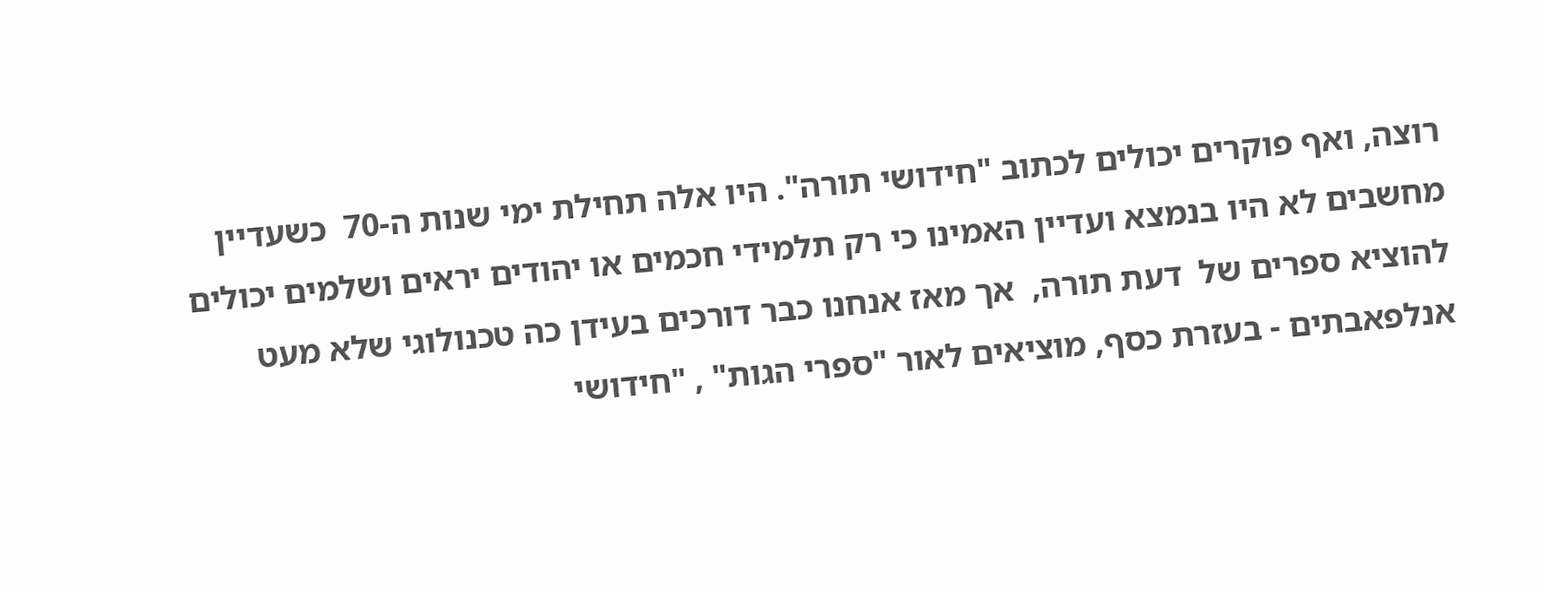רוצה, ואף פוקרים יכולים לכתוב "חידושי תורה". היו אלה תחילת ימי שנות ה-70  כשעדיין מחשבים לא היו בנמצא ועדיין האמינו כי רק תלמידי חכמים או יהודים יראים ושלמים יכולים  להוציא ספרים של  דעת תורה,  אך מאז אנחנו כבר דורכים בעידן כה טכנולוגי שלא מעט אנלפאבתים - בעזרת כסף, מוציאים לאור "ספרי הגות" , "חידושי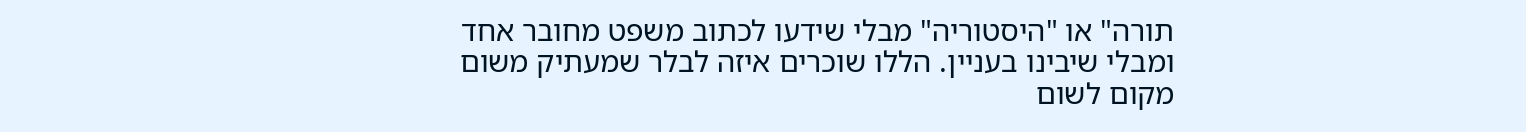תורה" או "היסטוריה" מבלי שידעו לכתוב משפט מחובר אחד ומבלי שיבינו בעניין. הללו שוכרים איזה לבלר שמעתיק משום מקום לשום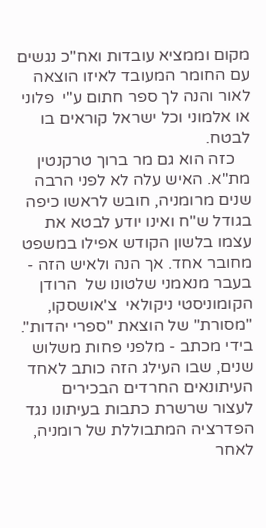מקום וממציא עובדות ואח"כ נגשים עם החומר המעובד לאיזו הוצאה לאור והנה לך ספר חתום ע"י  פלוני או אלמוני וכל ישראל קוראים בו לבטח.
    כזה הוא גם מר ברוך טרקנטין מת"א. האיש עלה לא לפני הרבה שנים מרומניה, חובש לראשו כיפה בגודל ש"ח ואינו יודע לבטא את עצמו בלשון הקודש אפילו במשפט מחובר אחד. אך הנה ולאיש הזה - בעבר מנאמני שלטונו של  הרודן הקומוניסטי ניקולאי  צ'אושסקו, "מסורת" של הוצאת "ספרי יהדות". בידי מכתב - מלפני פחות משלוש שנים, שבו העילג הזה כותב לאחד העיתונאים החרדים הבכירים לעצור שרשרת כתבות בעיתונו נגד הפדרציה המתבוללת של רומניה, לאחר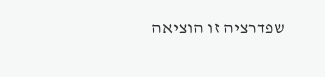שפדרציה זו הוציאה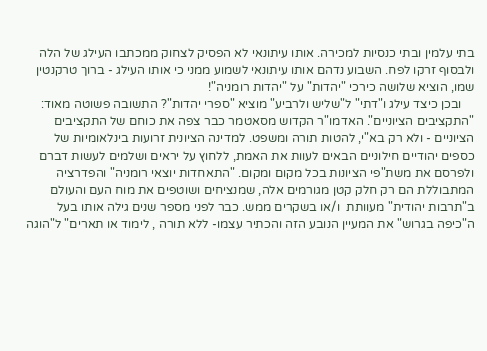בתי עלמין ובתי כנסיות למכירה. אותו עיתונאי לא הפסיק לצחוק ממכתבו העילג של הלה ולבסוף זרקו לפח. השבוע נדהם אותו עיתונאי לשמוע ממני כי אותו העילג - ברוך טרקנטין שמו, הוציא שלושה כירכי "יהדות" על "יהדות רומניה"!
    ובכן כיצד עילג ו"דתי" ל"שליש ולרביע" מוציא "ספרי יהדות"? התשובה פשוטה מאוד: "התקציבים הציוניים". האדמו"ר הקדוש מסאטמר כבר צפה את כוחם של התקציבים הציוניים - ולא רק בא"י, להטות תורה ומשפט. למדינה הציונית זרועות בינלאומיות של כספים יהודיים חילוניים הבאים לעוות את האמת, ללחוץ על יראים ושלמים לעשות דברם ולפרסם את משת"פי הציונות בכל מקום ומקום. "התאחדות יוצאי רומניה" והפדרציה המתבוללת הם רק חלק קטן מגורמים אלה, שמנציחים ושוטפים את מוח העם והעולם ב"תרבות יהודית" מעוותת  ו/או בשקרים ממש. כבר לפני מספר שנים גילה אותו בעל ה"כיפה בגרוש" את המעיין הנובע הזה והכתיר עצמו- ללא תורה , לימוד או תארים" ל"הוגה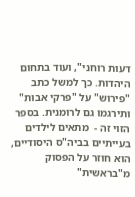דעות רוחני", ועוד בתחום היהדות. כך למשל כתב "פירוש" על "פרקי אבות" ותירגמו גם לרומנית. בספר הזוי זה -  מתאים לילדים בעייתיים בביה"ס היסודיים, הוא חוזר על הפסוק מ"בראשית"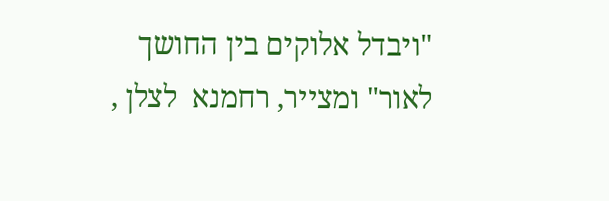"ויבדל אלוקים בין החושך לאור" ומצייר, רחמנא  לצלן ,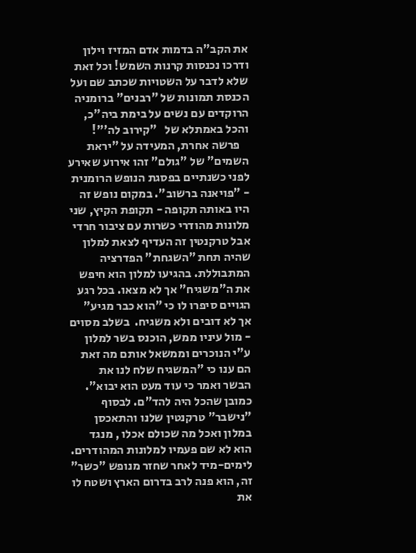את הקב"ה בדמות אדם המזיז וילון ודרכו נכנסות קרנות השמש! וכל זאת שלא לדבר על השטויות שכתב שם ועל הכנסת תמונות של "רבנים" ברומניה הרוקדים עם נשים על בימת ביה"כ, והכל באמתלא של   "קירוב לה'"!
    פרשה אחרת, המעידה על "יראת השמים" של "גולם" זהו אירוע שאירע לפני כשנתיים בפסגת הנופש הרומנית - "פויאנה ברשוב". במקום נופש זה היו באותה תקופה - תקופת הקיץ, שני מלונות מהודרי כשרות עם ציבור חרדי אבל טרקנטין זה העדיף לצאת למלון שהיה תחת "השגחת" הפדרציה המתבוללת. בהגיעו למלון הוא חיפש את ה"משגיח" אך לא מצאו. בכל רגע הגויים סיפרו לו כי "הוא כבר מגיע" אך לא דובים ולא משגיח.  בשלב מסוים - מול עיניו ממש, הוכנס בשר למלון ע"י הנוכרים וממשאל אותם מה זאת הם ענו כי "המשגיח שלח לנו את הבשר ואמר כי עוד מעט הוא יבוא". כמובן שהכל היה להד"ם. לבסוף "נישבר" טרקנטין שלנו והתאכסן במלון ואכל מה שכולם אכלו , מנגד הוא לא שם פעמיו למלונות המהודרים. לימים-מיד לאחר שחזר מנופש "כשר" זה, הוא פנה לרב בדרום הארץ ושטח לו את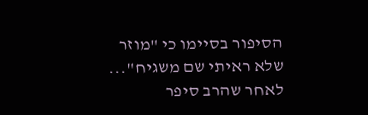הסיפור בסיימו כי "מוזר שלא ראיתי שם משגיח"... לאחר שהרב סיפר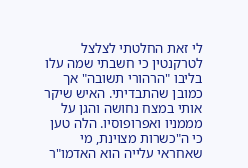לי זאת החלטתי לצלצל לטרקנטין כי חשבתי שמה עלו בליבו "הרהורי תשובה" אך כמובן שהתבדיתי. האיש שיקר אותי במצח נחושה והגן על מממניו ואפרופוסיו. הלה טען כי ה"כשרות מצוינת, מי שאחראי עלייה הוא האדמו"ר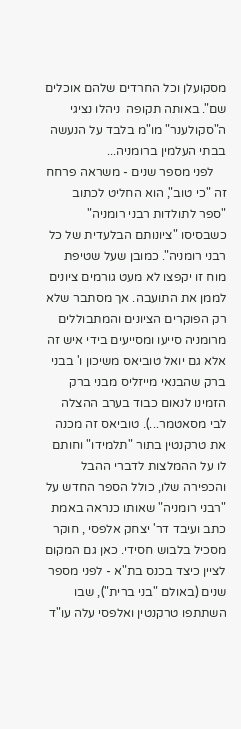מסקועלן וכל החרדים שלהם אוכלים שם". באותה תקופה  ניהלו נציגי ה"סקולענר" מו"מ בלבד על הנעשה בבתי העלמין ברומניה...
    לפני מספר שנים - משראה פרחח זה "כי טוב", הוא החליט לכתוב "ספר לתולדות רבני רומניה" כשבסיסו "ציונותם הבלעדית של כל רבני רומניה". כמובן שעל שטיפת מוח זו יקפצו לא מעט גורמים ציונים לממן את התועבה. אך מסתבר שלא רק הפוקרים הציונים והמתבוללים מרומניה סייעו ומסייעים בידי איש זה אלא גם יואל טוביאס משיכון ו' בבני ברק שהבנאי מייזליס מבני ברק הזמינו לנאום כבוד בערב ההצלה לבי מסאטמר...). טוביאס זה מכנה את טרקנטין בתור "תלמידו" וחותם לו על ההמלצות לדברי ההבל והכפירה שלו, כולל הספר החדש על "רבני רומניה" שאותו כנראה באמת כתב ועיבד דר' יצחק אלפסי , חוקר מסכיל בלבוש חסידי. כאן גם המקום לציין כיצד בכנס בת"א - לפני מספר שנים (באולם "בני ברית"), שבו השתתפו טרקנטין ואלפסי עלה עו"ד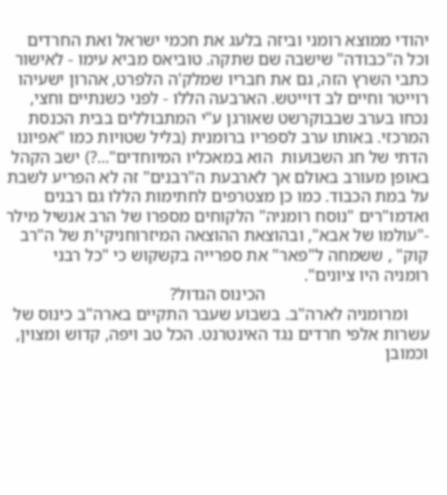יהודי ממוצא רומני וביזה בלעג את חכמי ישראל ואת החרדים וכל ה"כבודה" שישבה שם שתקה. טוביאס מביא עימו - לאישור כתבי השרץ הזה, גם את חבריו שמלק'ה הלפרט, אהרון ישעיהו רוייטר וחיים לב דוייטש. הארבעה הללו - לפני כשנתיים וחצי, נכחו בערב שבבוקרשט שאורגן ע"י המתבוללים בבית הכנסת המרכזי. באותו ערב לספריו ברומנית (בליל שטויות כמו "אפיונו הדתי של חג השבועות  הוא במאכליו המיוחדים"...?) ישב הקהל באופן מעורב באולם אך לארבעת ה"רבנים" זה לא הפריע לשבת על במת הכבוד. כמו כן מצטרפים לחתימות הללו גם רבנים ואדמו"רים "נוסח רומניה" הלקוחים מספרו של הרב אנשיל מילר -"עולמו של אבא", ובהוצאת ההוצאה המיזרוחניקי'ת של ה"רב קוק" , ששמחה ל"פאר" את ספרייה בקשקוש כי "כל רבני רומניה היו ציונים".
                                      הכינוס הגדול?
     ומרומניה לארה"ב. בשבוע שעבר התקיים בארה"ב כינוס של עשרות אלפי חרדים נגד האינטרנט. הכל טב ויפה, קדוש ומצוין, וכמובן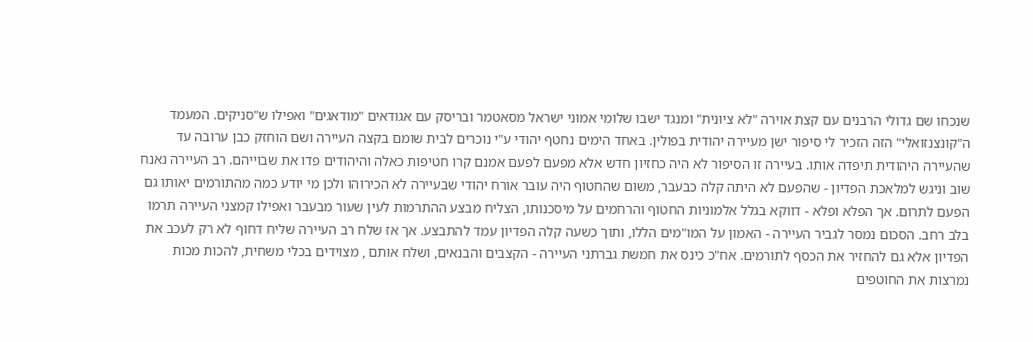שנכחו שם גדולי הרבנים עם קצת אוירה "לא ציונית" ומנגד ישבו שלומי אמוני ישראל מסאטמר ובריסק עם אגודאים "מודאגים" ואפילו ש"סניקים. המעמד ה"קונצנזואלי" הזה הזכיר לי סיפור ישן מעיירה יהודית בפולין. באחד הימים נחטף יהודי ע"י נוכרים לבית שומם בקצה העיירה ושם הוחזק כבן ערובה עד שהעיירה היהודית תיפדה אותו. בעיירה זו הסיפור לא היה כחזיון חדש אלא מפעם לפעם אמנם קרו חטיפות כאלה והיהודים פדו את שבוייהם. רב העיירה נאנח שוב וניגש למלאכת הפדיון - שהפעם לא היתה קלה כבעבר, משום שהחטוף היה עובר אורח יהודי שבעיירה לא הכירוהו ולכן מי יודע כמה מהתורמים יאותו גם הפעם לתרום. אך הפלא ופלא - דווקא בגלל אלמוניות החטוף והרחמים על מיסכנותו, הצליח מבצע ההתרמות לעין שעור מבעבר ואפילו קמצני העיירה תרמו בלב רחב. הסכום נמסר לגביר העיירה - האמון על המו"מים הללו, ותוך כשעה קלה הפדיון עמד להתבצע. אך אז שלח רב העיירה שליח דחוף לא רק לעכב את הפדיון אלא גם להחזיר את הכסף לתורמים. אח"כ כינס את חמשת גברתני העיירה - הקצבים והבנאים, ושלח אותם , מצוידים בכלי משחית, להכות מכות נמרצות את החוטפים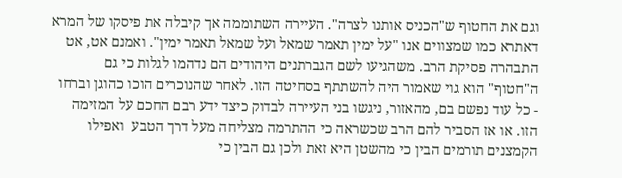וגם את החטוף ש"הכניס אותנו לצרה". העיירה השתוממה אך קיבלה את פיסקו של המרא דאתרא כמו שמצווים אנו "על ימין תאמר שמאל ועל שמאל תאמר ימין". ואמנם אט, אט התבהרה פסיקת הרב. משהגיעו לשם הגברתנים היהודים הם נדהמו לגלות כי גם ה"חטוף" הוא גוי שאמור היה להשתתף בסחיטה הזו. לאחר שהנוכרים הוכו כהוגן וברחו - כל עוד נפשם בם, מהאזור, ניגשו בני העיירה לבדוק כיצד ידע רבם החכם על המזימה הזו. או אז הסביר להם הרב שכשראה כי ההתרמה מצליחה מעל דרך הטבע  ואפילו הקמצנים תורמים הבין כי מהשטן היא זאת ולכן גם הבין כי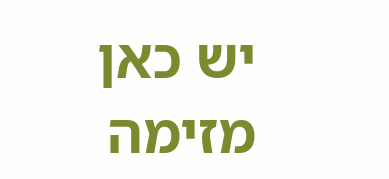יש כאן מזימה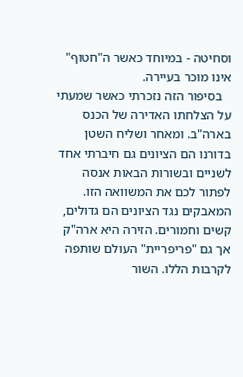וסחיטה - במיוחד כאשר ה"חטוף" אינו מוכר בעיירה.
   בסיפור הזה נזכרתי כאשר שמעתי על הצלחתו האדירה של הכנס בארה"ב. ומאחר ושליח השטן בדורנו הם הציונים גם חיברתי אחד לשניים ובשורות הבאות אנסה לפתור לכם את המשוואה הזו. המאבקים נגד הציונים הם גדולים, קשים וחמורים. הזירה היא ארה"ק אך גם "פריפריית" העולם שותפה לקרבות הללו. השור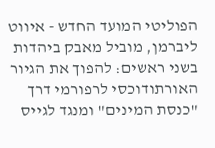הפוליטי המועד החדש - איווט ליברמן, מוביל מאבק ביהדות בשני ראשים: להפוך את הגיור האורתודוכסי לרפורמי דרך "כנסת המינים" ומנגד לגייס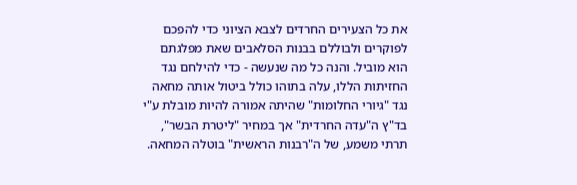את כל הצעירים החרדים לצבא הציוני כדי להפכם לפוקרים ולבוללם בבנות הסלאבים שאת מפלגתם הוא מוביל. והנה כל מה שנעשה - כדי להילחם נגד החזיתות הללו, עלה בתוהו כולל ביטול אותה מחאה נגד "גיורי החלומות" שהיתה אמורה להיות מובלת ע"י בד"ץ ה"עדה החרדית" אך במחיר "ליטרת הבשר", תרתי משמע, של ה"רבנות הראשית" בוטלה המחאה.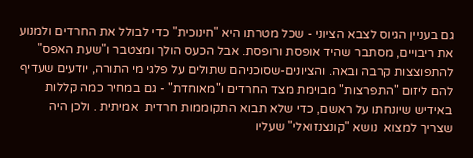גם בעניין הגיוס לצבא הציוני - שכל מטרתו היא "חינוכית" כדי לבולל את החרדים ולמנוע את ריבויים, מסתבר שהיד אופסת ורופסת. אבל הכעס הולך ומצטבר ו"שעת האפס" להתפוצצות קרבה ובאה. והציונים-שסוכניהם שתולים על פלגי מי התורה, יודעים שעדיף להם ליזום "התפרצות" מבוימת מצד החרדים ו"מאוחדת" - גם במחיר כמה קללות באידיש שיונחתו על ראשם, כדי שלא תבוא התקוממות חרדית  אמיתית . ולכן היה שצריך למצוא  נושא "קונצנזואלי" שעליו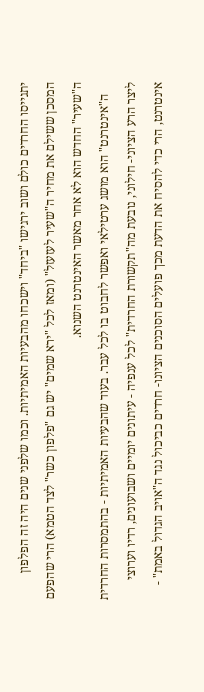יתגייסו החרדים כולם ושוב ירגישו "ביחד" וישכחו מהבעיות האמיתיות. וכמו שלפני שנים היה זה הפלפון המסכן ששילם את מחיר ה"שעיר לעזעזל" (ומאז לכל "ירא שמים" יש גם "פלפון כשר" לצד הטמא) הרי שהפעם ה"שעיר" החדש הוא לא אחר מאשר האינטרנט השנוא.
    ה"אינטרנט" הוא מושג ערטילאי ואפשר לחבוט בו לכל עבר. בעוד שהבעיות האמיתיות - בהתמסרות החרדית ליצר הרע הציוני- חילוני, נובעת מה"תקשורת החרדית" לכל ענפיה - עיתונים יומיים ושבועונים, רדיו וערוצי אינטרנט, הרי כדי להסיח את הדעת מכך פועלים הסוכנים הציונו- חרדים כביכול נגד ה"אויב הגדול באמת" -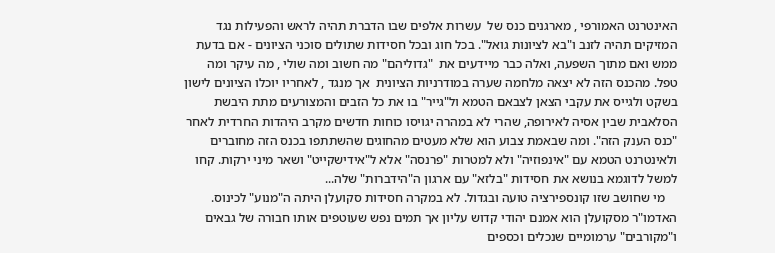האינטרנט האמורפי , מארגנים כנס של  עשרות אלפים שבו הדברת תהיה לראש והפעילות נגד המזיקים תהיה לזנב ו"בא לציונות גואל". בכל חוג ובכל חסידות שתולים סוכני הציונים - אם בדעת ממש ואם מתוך השפעה, ואלה כבר מיידעים את  "גדוליהם" מה חשוב ומה שולי , מה עיקר ומה טפל. מהכנס הזה לא יצאה מלחמה שערה במודרניות הציונית  אך מנגד , לאחריו יוכלו הציונים לישון בשקט ולגייס את עקבי הצאן לצבאם הטמא ול"גייר" בו את כל הזבים והמצורעים מתת היבשת הסלאבית שבין אסיה לאירופה, שהרי לא במהרה יגויסו כוחות חדשים מקרב היהדות החרדית לאחר "כנס הענק הזה". ומה שבאמת צבוע הוא שלא מעטים מהחוגים שהשתתפו בכנס הזה מחוברים ולאינטרנט הטמא עם "אינפוזיה" ולא למטרות "פרנסה" אלא ל"אידישקייט" ושאר מיני ירקות. קחו למשל לדוגמא בנושא את חסידות "בלזא" עם ארגון ה"הידברות" שלה...
    מי שחושב שזו קונספירציה טועה ובגדול. לא במקרה חסידות סקועלן היתה ה"מנוע" לכינוס. האדמו"ר מסקועלן הוא אמנם יהודי קדוש עליון אך תמים נפש שעוטפים אותו חבורה של גבאים ו"מקורבים" ערמומיים שנכלים וכספים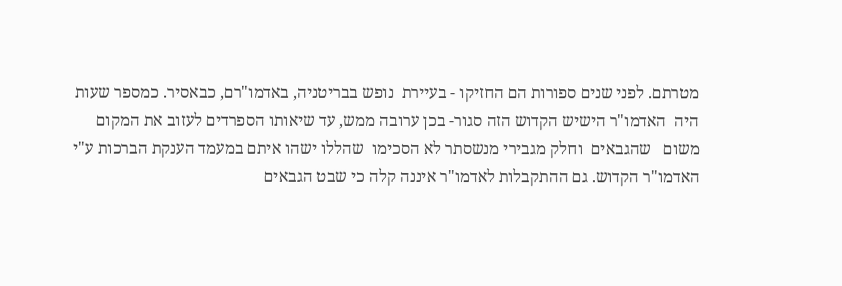מטרתם. לפני שנים ספורות הם החזיקו - בעיירת  נופש בבריטניה, באדמו"רם, כבאסיר. כמספר שעות היה  האדמו"ר הישיש הקדוש הזה סגור- בכן ערובה ממש, עד שיאותו הספרדים לעזוב את המקום  משום   שהגבאים  וחלק מגבירי מנשסתר לא הסכימו  שהללו ישהו איתם במעמד הענקת הברכות ע"י האדמו"ר הקדוש. גם ההתקבלות לאדמו"ר איננה קלה כי שבט הגבאים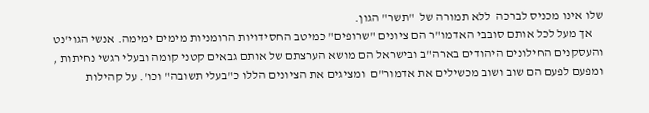שלו אינו מכניס לברכה  ללא תמורה של  "תשר" הגון.
    אך מעל לכל אותם סובבי האדמו"ר הם ציונים "שרופים" כמיטב החסידויות הרומניות מימים ימימה. אנשי הגוי'נט והעסקנים החילונים היהודים בארה"ב ובישראל הם מושא הערצתם של אותם גבאים קטני קומה ובעלי רגשי נחיתות , ומפעם לפעם הם שוב ושוב מכשילים את אדמור"ם  ומציגים את הציונים הללו כ"בעלי תשובה" וכו'. על קהילות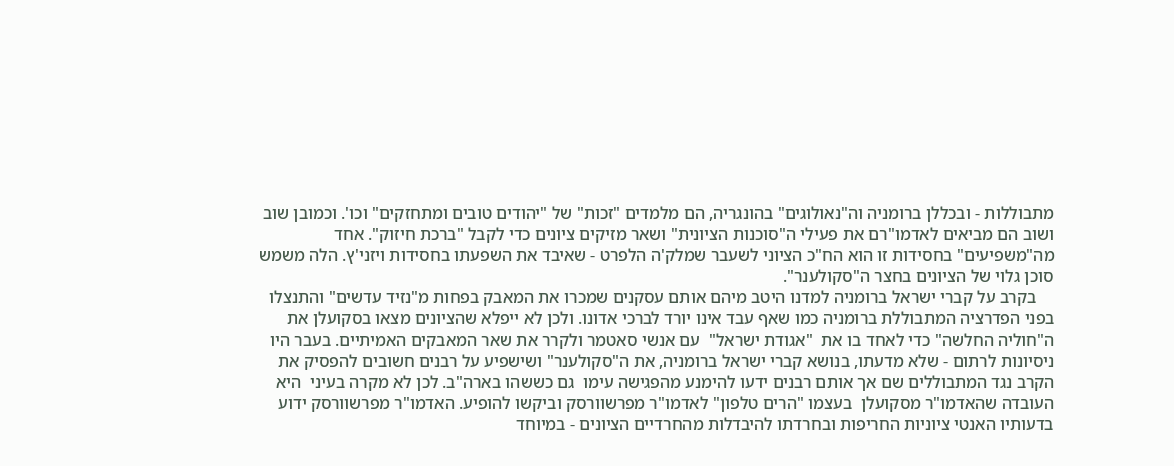מתבוללות - ובכללן ברומניה וה"נאולוגים" בהונגריה, הם מלמדים "זכות" של "יהודים טובים ומתחזקים" וכו'. וכמובן שוב ושוב הם מביאים לאדמו"רם את פעילי ה"סוכנות הציונית" ושאר מזיקים ציונים כדי לקבל "ברכת חיזוק". אחד מה"משפיעים" בחסידות זו הוא הח"כ הציוני לשעבר שמלק'ה הלפרט - שאיבד את השפעתו בחסידות ויזני'ץ. הלה משמש סוכן גלוי של הציונים בחצר ה"סקולענר".
    בקרב על קברי ישראל ברומניה למדנו היטב מיהם אותם עסקנים שמכרו את המאבק בפחות מ"נזיד עדשים" והתנצלו בפני הפדרציה המתבוללת ברומניה כמו שאף עבד אינו יורד לברכי אדונו. ולכן לא ייפלא שהציונים מצאו בסקועלן את ה"חוליה החלשה" כדי לאחד בו את  "אגודת ישראל"  עם אנשי סאטמר ולקרר את שאר המאבקים האמיתיים. בעבר היו ניסיונות לרתום - שלא מדעתו, בנושא קברי ישראל ברומניה, את ה"סקולענר" ושישפיע על רבנים חשובים להפסיק את הקרב נגד המתבוללים שם אך אותם רבנים ידעו להימנע מהפגישה עימו  גם כששהו בארה"ב. לכן לא מקרה בעיני  היא העובדה שהאדמו"ר מסקועלן  בעצמו "הרים טלפון" לאדמו"ר מפרשוורסק וביקשו להופיע. האדמו"ר מפרשוורסק ידוע בדעותיו האנטי ציוניות החריפות ובחרדתו להיבדלות מהחרדיים הציונים - במיוחד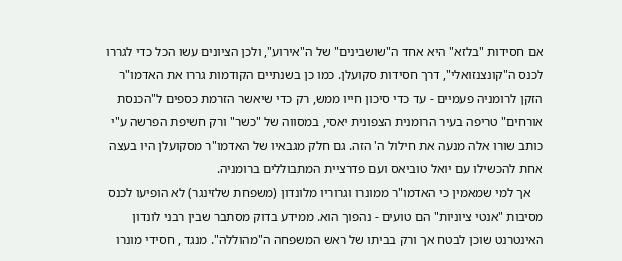אם חסידות "בלזא" היא אחד ה"שושבינים" של ה"אירוע", ולכן הציונים עשו הכל כדי לגררו לכנס ה"קונצנזואלי", דרך חסידות סקועלן. כמו כן בשנתיים הקודמות גררו את האדמו"ר הזקן לרומניה פעמיים - עד כדי סיכון חייו ממש, רק כדי שיאשר הזרמת כספים ל"הכנסת אורחים" טריפה בעיר הרומנית הצפונית יאסי, במסווה של "כשר" ורק חשיפת הפרשה ע"י כותב שורו אלה מנעה את חילול ה' הזה. גם חלק מגבאיו של האדמו"ר מסקועלן היו בעצה אחת להכשילו עם יואל טוביאס ועם פדרציית המתבוללים ברומניה.
    אך למי שמאמין כי האדמו"ר ממונרו וגרוריו מלונדון (משפחת שלזינגר) לא הופיעו לכנס מסיבות "אנטי ציוניות" הם טועים - נהפוך הוא. ממידע בדוק מסתבר שבין רבני לונדון האינטרנט שוכן לבטח אך ורק בביתו של ראש המשפחה ה"מהוללה". מנגד , חסידי מונרו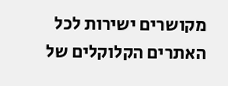מקושרים ישירות לכל האתרים הקלוקלים של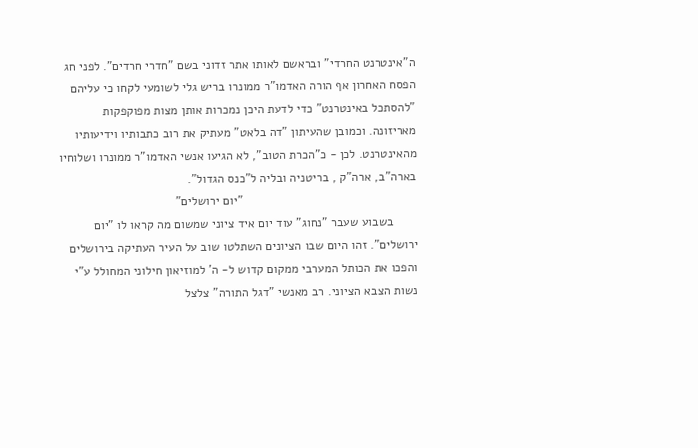ה"אינטרנט החרדי" ובראשם לאותו אתר זדוני בשם "חדרי חרדים". לפני חג הפסח האחרון אף הורה האדמו"ר ממונרו בריש גלי לשומעי לקחו כי עליהם "להסתכל באינטרנט" כדי לדעת היכן נמכרות אותן מצות מפוקפקות מאריזונה. וכמובן שהעיתון "דה בלאט" מעתיק את רוב כתבותיו וידיעותיו מהאינטרנט. לכן - כ"הכרת הטוב", לא הגיעו אנשי האדמו"ר ממונרו ושלוחיו בארה"ב, ארה"ק , בריטניה ובליה ל"כנס הגדול".
                                                   "יום ירושלים"
       בשבוע שעבר "נחוג" עוד יום איד ציוני שמשום מה קראו לו "יום ירושלים". זהו היום שבו הציונים השתלטו שוב על העיר העתיקה בירושלים והפכו את הכותל המערבי ממקום קדוש ל- ה' למוזיאון חילוני המחולל ע"י נשות הצבא הציוני. רב מאנשי "דגל התורה" צלצל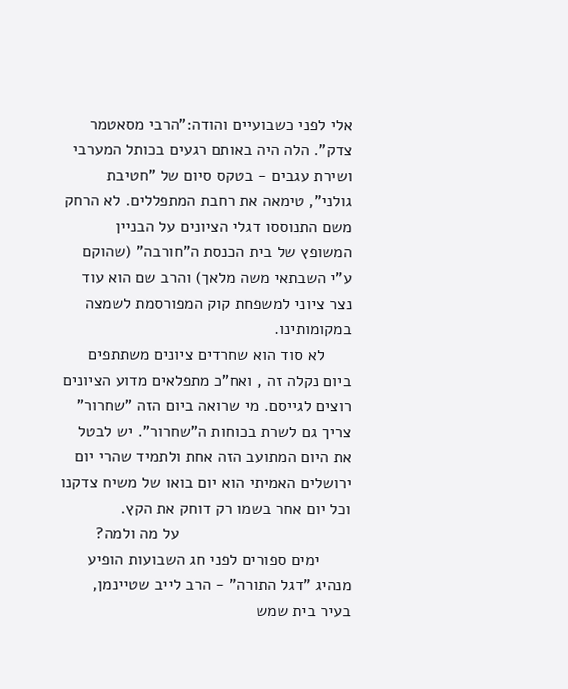אלי לפני כשבועיים והודה:"הרבי מסאטמר צדק". הלה היה באותם רגעים בכותל המערבי ושירת עגבים - בטקס סיום של "חטיבת גולני", טימאה את רחבת המתפללים. לא הרחק משם התנוססו דגלי הציונים על הבניין המשופץ של בית הכנסת ה"חורבה" (שהוקם ע"י השבתאי משה מלאך) והרב שם הוא עוד נצר ציוני למשפחת קוק המפורסמת לשמצה במקומותינו.
      לא סוד הוא שחרדים ציונים משתתפים ביום נקלה זה , ואח"כ מתפלאים מדוע הציונים רוצים לגייסם. מי שרואה ביום הזה "שחרור" צריך גם לשרת בכוחות ה"שחרור". יש לבטל את היום המתועב הזה אחת ולתמיד שהרי יום ירושלים האמיתי הוא יום בואו של משיח צדקנו וכל יום אחר בשמו רק דוחק את הקץ.
                                      על מה ולמה?
       ימים ספורים לפני חג השבועות הופיע מנהיג "דגל התורה" - הרב לייב שטיינמן, בעיר בית שמש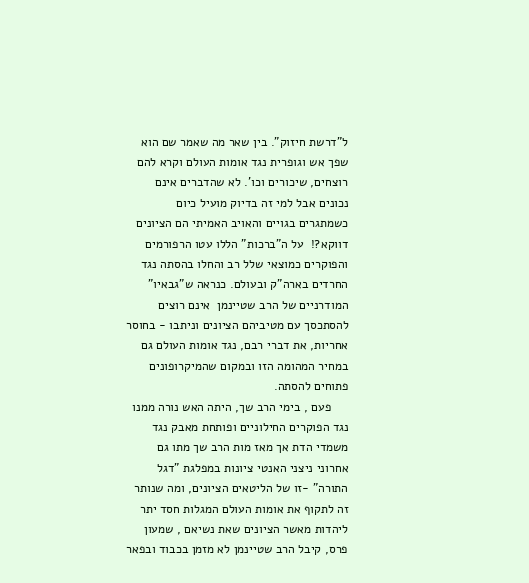ל"דרשת חיזוק". בין שאר מה שאמר שם הוא שפך אש וגופרית נגד אומות העולם וקרא להם רוצחים, שיכורים וכו'. לא שהדברים אינם נכונים אבל למי זה בדיוק מועיל כיום כשמתגרים בגויים והאויב האמיתי הם הציונים דווקא?!  על ה"ברכות" הללו עטו הרפורמים והפוקרים כמוצאי שלל רב והחלו בהסתה נגד החרדים בארה"ק ובעולם. כנראה ש"גבאיו" המודרניים של הרב שטיינמן  אינם רוצים להסתכסך עם מטיביהם הציונים וניתבו - בחוסר אחריות, את דברי רבם, נגד אומות העולם גם במחיר המהומה הזו ובמקום שהמיקרופונים פתוחים להסתה.
     פעם , בימי הרב שך, היתה האש נורה ממנו נגד הפוקרים החילוניים ופותחת מאבק נגד משמדי הדת אך מאז מות הרב שך מתו גם אחרוני ניצני האנטי ציונות במפלגת "דגל התורה" -זו של הליטאים הציונים, ומה שנותר זה לתקוף את אומות העולם המגלות חסד יתר ליהדות מאשר הציונים שאת נשיאם , שמעון פרס, קיבל הרב שטיינמן לא מזמן בכבוד ובפאר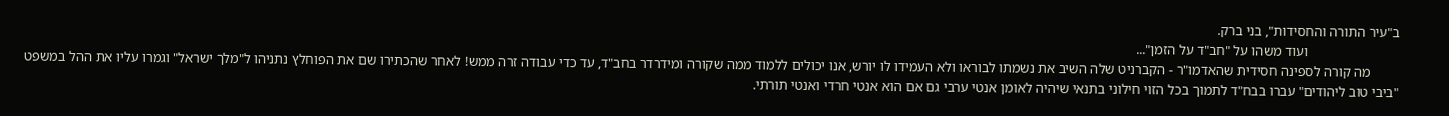ב"עיר התורה והחסידות", בני ברק.
                          ועוד משהו על "חב"ד על הזמן"...
        מה קורה לספינה חסידית שהאדמו"ר - הקברניט שלה השיב את נשמתו לבוראו ולא העמידו לו יורש, אנו יכולים ללמוד ממה שקורה ומידרדר בחב"ד, עד כדי עבודה זרה ממש! לאחר שהכתירו שם את הפוחלץ נתניהו ל"מלך ישראל" וגמרו עליו את ההל במשפט "ביבי טוב ליהודים" עברו בבח"ד לתמוך בכל הזוי חילוני בתנאי שיהיה לאומן אנטי ערבי גם אם הוא אנטי חרדי ואנטי תורתי.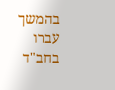בהמשך עברו בחב"ד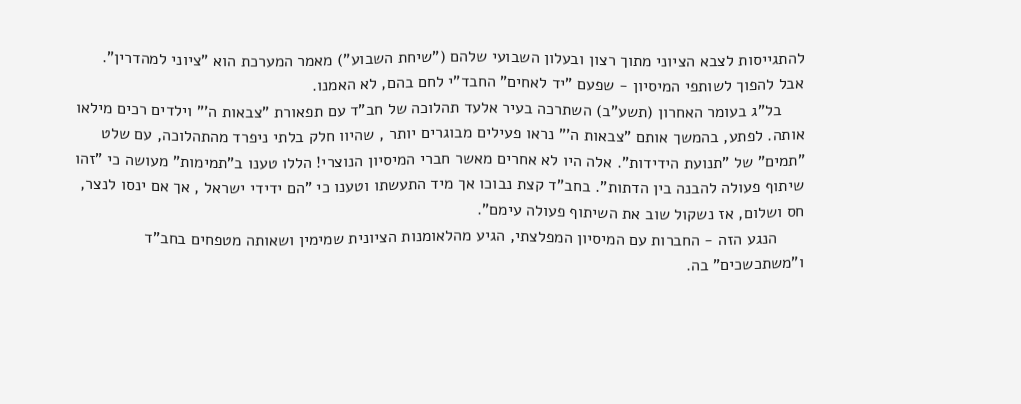להתגייסות לצבא הציוני מתוך רצון ובעלון השבועי שלהם ("שיחת השבוע") מאמר המערכת הוא "ציוני למהדרין". אבל להפוך לשותפי המיסיון - שפעם "יד לאחים" החבד"י לחם בהם, לא האמנו.
     בל"ג בעומר האחרון (תשע"ב) השתרכה בעיר אלעד תהלוכה של חב"ד עם תפאורת "צבאות ה'" וילדים רכים מילאו אותה. לפתע, בהמשך אותם "צבאות ה'" נראו פעילים מבוגרים יותר , שהיוו חלק בלתי ניפרד מהתהלוכה, עם שלט "תמים" של "תנועת הידידות". אלה היו לא אחרים מאשר חברי המיסיון הנוצרי! הללו טענו ב"תמימות" מעושה כי "זהו שיתוף פעולה להבנה בין הדתות". בחב"ד קצת נבוכו אך מיד התעשתו וטענו כי "הם ידידי ישראל , אך אם ינסו לנצר, חס ושלום, אז נשקול שוב את השיתוף פעולה עימם".
      הנגע הזה - החברות עם המיסיון המפלצתי, הגיע מהלאומנות הציונית שמימין ושאותה מטפחים בחב"ד ו"משתכשכים" בה.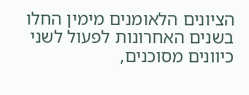הציונים הלאומנים מימין החלו בשנים האחרונות לפעול לשני כיוונים מסוכנים,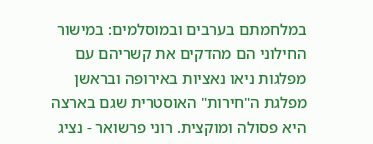במלחמתם בערבים ובמוסלמים: במישור החילוני הם מהדקים את קשריהם עם מפלגות ניאו נאציות באירופה ובראשן מפלגת ה"חירות" האוסטרית שגם בארצה היא פסולה ומוקצית. רוני פרשואר - נציג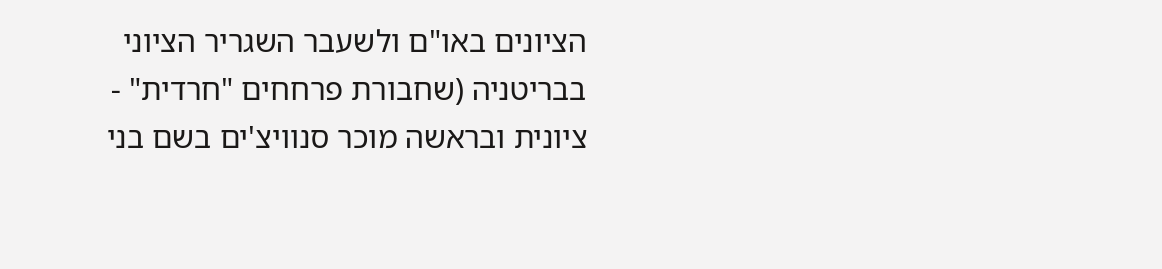הציונים באו"ם ולשעבר השגריר הציוני בבריטניה (שחבורת פרחחים "חרדית" - ציונית ובראשה מוכר סנוויצ'ים בשם בני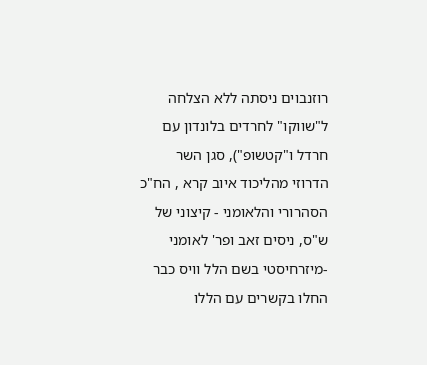רוזנבוים ניסתה ללא הצלחה ל"שווקו" לחרדים בלונדון עם חרדל ו"קטשופ"), סגן השר הדרוזי מהליכוד איוב קרא , הח"כ הסהרורי והלאומני - קיצוני של ש"ס, ניסים זאב ופר' לאומני -מיזרחיסטי בשם הלל וויס כבר החלו בקשרים עם הללו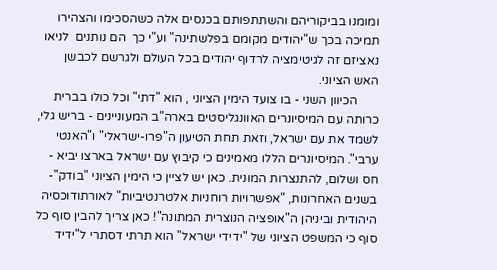ומומנו בביקוריהם והשתתפותם בכנסים אלה כשהסכימו והצהירו תמיכה בכך ש"יהודים מקומם בפלשתינה" וע"י כך  הם נותנים  לניאו נאציזם זה לגיטימציה לרדוף יהודים בכל העולם ולגרשם לכבשן האש הציוני.
       הכיוון השני - בו צועד הימין הציוני , הוא "דתי" וכל כולו בברית כרותה עם המיסיונרים האוונגליסטים בארה"ב המעוניינים - בריש גלי, לשמד את עם ישראל, וזאת תחת הטיעון ה"פרו-ישראלי" ו"האנטי ערבי". המיסיונרים הללו מאמינים כי קיבוץ עם ישראל בארצו יביא - חס ושלום, להתנצרות המונית. כאן יש לציין כי הימין הציוני "בודק"- בשנים האחרונות, "אפשרויות רוחניות אלטרנטיביות" לאורתודוכסיה היהודית וביניהן ה"אופציה הנוצרית המתונה"! כאן צריך להבין סוף כל סוף כי המשפט הציוני של "ידידי ישראל" הוא תרתי דסתרי ל"ידיד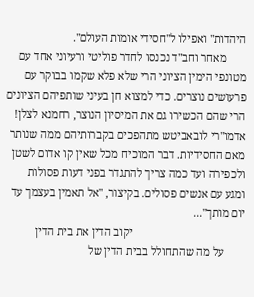היהדות" ואפילו ל"חסידי אומות העולם".
       מאחר וחב"ד נכנסו לחדר פוליטי ורעיוני אחד עם מטונפי הימין הציוני הרי שלא פלא שקמו בבוקר עם פרעושים נוצרים. כדי למצוא חן בעיני שותפיהם הציונים הרי שהם הכשירו גם את המיסיון הנוצר, רחמנא לצלן! אדמו"רי לובאביטש מתהפכים בקברותיהם ממה שנותר מאם החסידיות. דבר המוכיח מכל שאין קו אדום לשטן ולכפירה ועד כמה צריך להתגדר בפני דעות פסולות ומגע עם אנשים פסולים. בקיצור, "אל תאמין בעצמך עד יום מותך"...
                                       יקוב הדין את בית הדין
       על מה שהתחולל בבית הדין של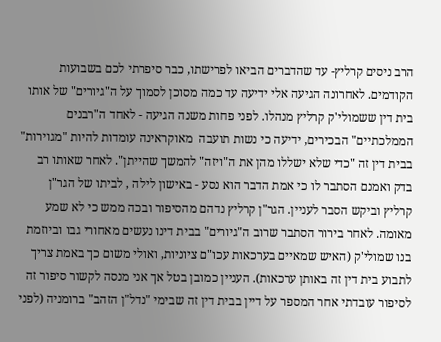הרב ניסים קרליץ- עד שהדברים הביאו לפרישתו, כבר סיפרתי לכם בשבועות הקודמים. לאחרונה הגיעה אלי ידיעה עד כמה מסוכן לסמוך על ה"גיורים" של אותו בית דין ששמולי'ק קרליץ מנהלו. לפני פחות משנה הגיעה - לאחד ה"רבנים הממלכתיים" הבכירים, ידיעה כי נשות תועבה  מאוקראינה עומדות להיות "מגוירות" בבית דין זה "כדי שלא ישללו מהן את ה"ויזה" להמשך שהייתן". לאחר שאותו רב בדק ואמנם הסתבר לו כי אמת הדבר הוא נסע - באישון לילה , לביתו של הגר"ן קרליץ וביקש הסבר לעניין. הגר"ן קרליץ נדהם מהסיפור ובכה ממש כי לא שמע מאומה. לאחר בירור הסתבר שרוב ה"גיורים" בבית דינו נעשים מאחורי גבו וביוזמת בנו שמולי'ק (האיש שמאיים בערכאות עכו"ם ציוניות, ואולי משום כך באמת צריך לתבוע בית דין זה באותן ערכאות). העניין כמובן בטל אך אני מנסה לקשור סיפור זה לסיפור עובדתי אחר המספר על דיין בבית דין זה שבימי "נדל"ן הזהב" ברומניה (לפני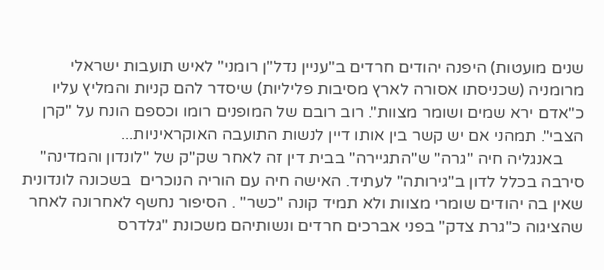שנים מועטות) היפנה יהודים חרדים ב"עניין נדל"ן רומני" לאיש תועבות ישראלי מרומניה (שכניסתו אסורה לארץ מסיבות פליליות) שיסדר להם קניות והמליץ עליו כ"אדם ירא שמים ושומר מצוות". רוב רובם של המופנים רומו וכספם הונח על "קרן הצבי". תמהני אם יש קשר בין אותו דיין לנשות התועבה האוקראיניות...
     באנגליה חיה "גרה" ש"התגיירה" בבית דין זה לאחר שק"ק של "לונדון והמדינה" סירבה בכלל לדון ב"גירותה" לעתיד. האישה חיה עם הוריה הנוכרים  בשכונה לונדונית שאין בה יהודים שומרי מצוות ולא תמיד קונה "כשר" . הסיפור נחשף לאחרונה לאחר שהציגוה כ"גרת צדק" בפני אברכים חרדים ונשותיהם משכונת "גלדרס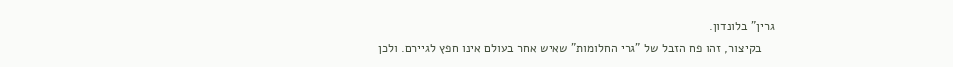גרין" בלונדון.
    בקיצור, זהו פח הזבל של "גרי החלומות" שאיש אחר בעולם אינו חפץ לגיירם. ולכן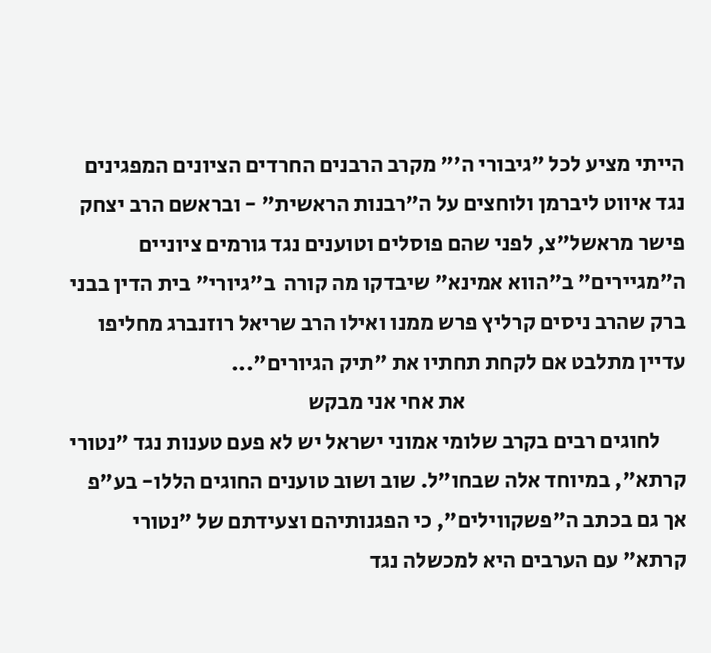הייתי מציע לכל "גיבורי ה'" מקרב הרבנים החרדים הציונים המפגינים נגד איווט ליברמן ולוחצים על ה"רבנות הראשית" - ובראשם הרב יצחק פישר מראשל"צ, לפני שהם פוסלים וטוענים נגד גורמים ציוניים ה"מגיירים" ב"הווא אמינא" שיבדקו מה קורה  ב"גיורי" בית הדין בבני ברק שהרב ניסים קרליץ פרש ממנו ואילו הרב שריאל רוזנברג מחליפו עדיין מתלבט אם לקחת תחתיו את "תיק הגיורים"...
                                                  את אחי אני מבקש
      לחוגים רבים בקרב שלומי אמוני ישראל יש לא פעם טענות נגד "נטורי קרתא", במיוחד אלה שבחו"ל. שוב ושוב טוענים החוגים הללו- בע"פ אך גם בכתב ה"פשקווילים", כי הפגנותיהם וצעידתם של "נטורי קרתא" עם הערבים היא למכשלה נגד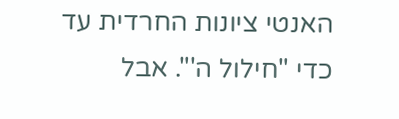האנטי ציונות החרדית עד כדי "חילול ה'". אבל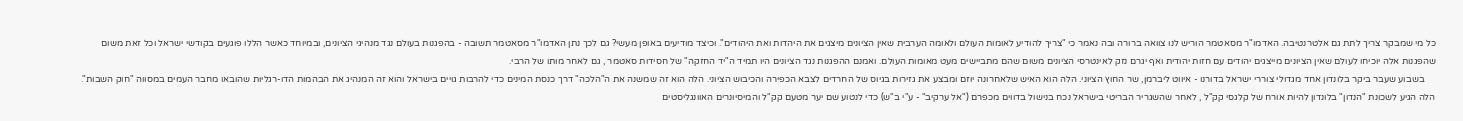כל מי שמבקר צריך לתת גם אלטרנטיבה. האדמו"ר מסאטמר הוריש לנו צוואה ברורה ובה נאמר כי "צריך להודיע לאומות העולם ולאומה הערבית שאין הציונים מיצגים את היהדות ואת היהודים". וכיצד מודיעים באופן מעשי? גם לכך נתן האדמו"ר מסאטמר תשובה - בהפגנות בעולם נגד מנהיגי הציונים, ובמיוחד כאשר הללו פוגעים בקודשי ישראל וכל זאת משום שהפגנות אלה יוכיחו לעולם שאין הציונים מייצגים יהודים עם חזות יהודית ואף יגרם נזק לאינטרסי הציונים משום שהם מתביישים מעט מאומות העולם. ואמנם ההפגנות נגד הציונים היו תמיד ה"יד החזקה" של חסידות סאטמר , גם לאחר מותו של הרבי.
     בשבוע שעבר ביקר בלונדון אחד מגדולי צוררי ישראל בדורנו - איווט ליברמן, שר החוץ הציוני. הלה הוא האיש שלאחרונה יוזם ומבצע את גזירות בגיוס של החרדים לצבא הכפירה והכיבוש הציוני. הלה הוא זה שמשנה את ה"הלכה" דרך כנסת המינים כדי להרבות גויים בישראל והוא זה המנהיג את הבהמות הדו-רגליות שהובאו מחבר העמים במסווה "חוק השבות". הלה הגיע לשכונת "הנדון" בלונדון להיות אורח של קלגסי קק"ל , לאחר שהשגריר הבריטי בישראל נכח בנישול בדווים מכפרם ("אל ערקיב" - ע"י ב"ש) כדי לנטוע שם יער מטעם קק"ל והמיסיונרים האוונגליסטים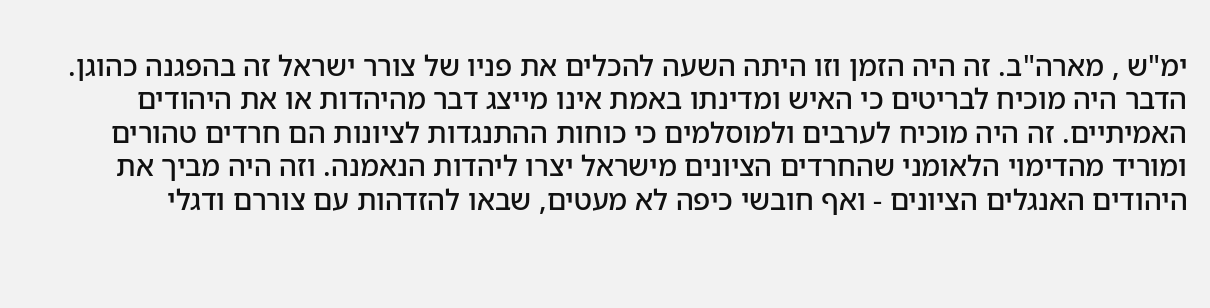ימ"ש , מארה"ב. זה היה הזמן וזו היתה השעה להכלים את פניו של צורר ישראל זה בהפגנה כהוגן. הדבר היה מוכיח לבריטים כי האיש ומדינתו באמת אינו מייצג דבר מהיהדות או את היהודים האמיתיים. זה היה מוכיח לערבים ולמוסלמים כי כוחות ההתנגדות לציונות הם חרדים טהורים ומוריד מהדימוי הלאומני שהחרדים הציונים מישראל יצרו ליהדות הנאמנה. וזה היה מביך את היהודים האנגלים הציונים - ואף חובשי כיפה לא מעטים, שבאו להזדהות עם צוררם ודגלי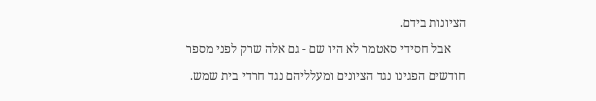הציונות בידם.
     אבל חסידי סאטמר לא היו שם - גם אלה שרק לפני מספר חודשים הפגינו נגד הציונים ומעלליהם נגד חרדי בית שמש.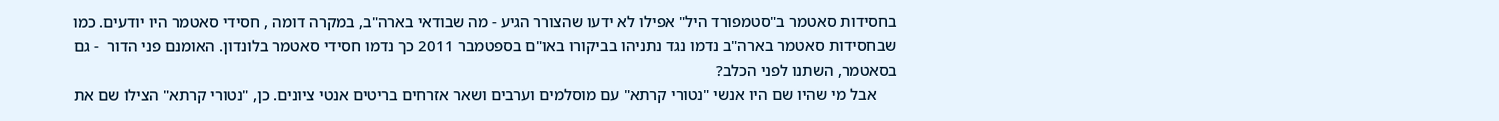בחסידות סאטמר ב"סטמפורד היל" אפילו לא ידעו שהצורר הגיע - מה שבודאי בארה"ב, במקרה דומה , חסידי סאטמר היו יודעים. כמו שבחסידות סאטמר בארה"ב נדמו נגד נתניהו בביקורו באו"ם בספטמבר 2011 כך נדמו חסידי סאטמר בלונדון. האומנם פני הדור  - גם בסאטמר, השתנו לפני הכלב?
     אבל מי שהיו שם היו אנשי "נטורי קרתא" עם מוסלמים וערבים ושאר אזרחים בריטים אנטי ציונים. כן, "נטורי קרתא" הצילו שם את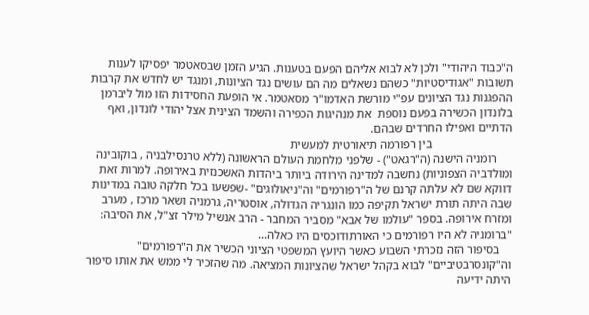ה"כבוד היהודי" ולכן לא לבוא אליהם הפעם בטענות. הגיע הזמן שבסאטמר יפסיקו לענות תשובות "אגודיסטיות" כשהם נשאלים מה הם עושים נגד הציונות, ומנגד יש לחדש את קרבות ההפגנות נגד הציונים עפ"י מורשת האדמו"ר מסאטמר. אי הופעת החסידות הזו מול ליברמן בלונדון הכשירה בפעם נוספת  את מנהיגות הכפירה והשמד הצינית אצל יהודי לונדון, ואף הדתיים ואפילו החרדים שבהם.
                           בין רפורמה תיאורטית למעשית
     רומניה הישנה (ה"רגאט") - שלפני מלחמת העולם הראשונה (ללא טרנסילבניה , בוקובינה ומולדביה הצפוניות) נחשבה למדינה הירודה ביותר ביהדות האשכנזית באירופה. למרות זאת דווקא שם לא עלתה קרנם של ה"רפורמים" וה"ניאולוגים" -שפשעו בכל חלקה טובה במדינות שבה היתה תורת ישראל תקיפה כמו הונגריה הגדולה, אוסטריה, גרמניה ושאר מרכז , מערב ומזרח אירופה. בספר "עולמו של אבא" מסביר המחבר - הרב אנשיל מילר זצ"ל, את הסיבה: "ברומניה לא היו רפורמים כי האורתודוכסים היו כאלה...
    בסיפור הזה נזכרתי השבוע כאשר היועץ המשפטי הציוני הכשיר את ה"רפורמים" וה"קונסרבטיביים" לבוא בקהל ישראל שהציונות המציאה. מה שהזכיר לי ממש את אותו סיפור היתה ידיעה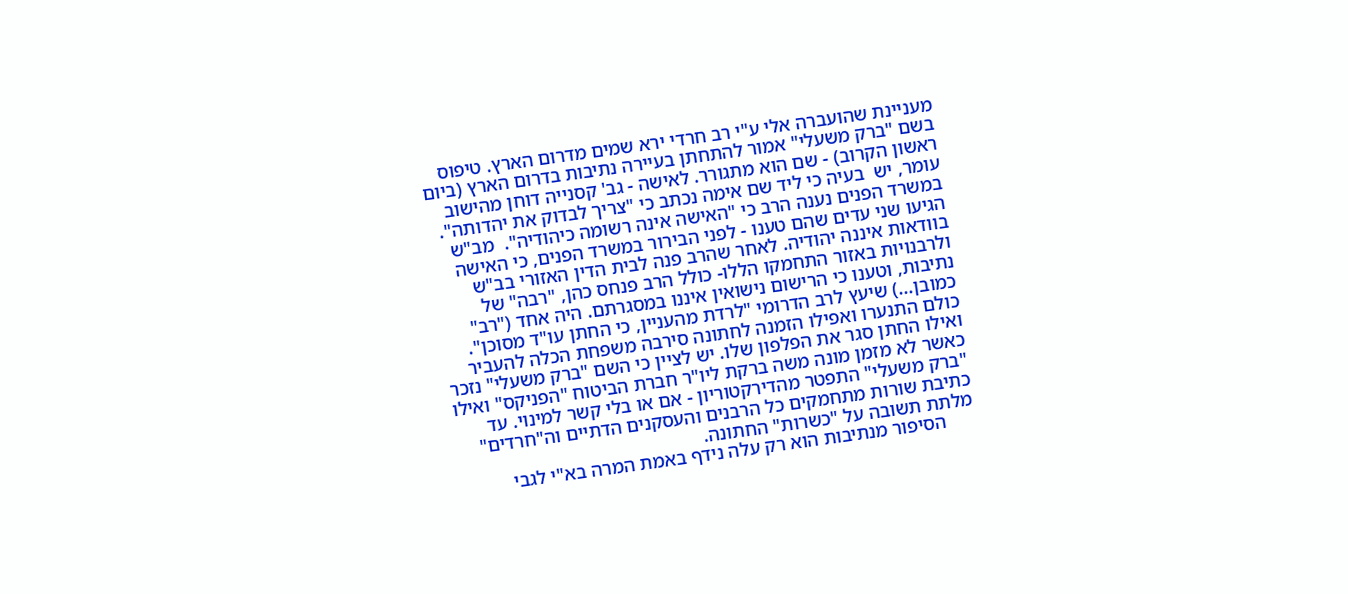מעניינת שהועברה אלי ע"י רב חרדי ירא שמים מדרום הארץ. טיפוס בשם "ברק משעלי" אמור להתחתן בעיירה נתיבות בדרום הארץ (ביום ראשון הקרוב) - שם הוא מתגורר. לאישה - גב' קסנייה דוחן מהישוב עומר, יש  בעיה כי ליד שם אימה נכתב כי "צריך לבדוק את יהדותה". במשרד הפנים נענה הרב כי "האישה אינה רשומה כיהודיה".  מב"ש הגיעו שני עדים שהם טענו - לפני הבירור במשרד הפנים, כי האישה בוודאות איננה יהודיה. לאחר שהרב פנה לבית הדין האזורי בב"ש ולרבנויות באזור התחמקו הללו- כולל הרב פנחס כהן, "רבה" של נתיבות, וטענו כי הרישום נישואין איננו במסגרתם. היה אחד ("רב" כמובן...) שיעץ לרב הדרומי "לרדת מהעניין, כי החתן עו"ד מסוכן". כולם התנערו ואפילו הזמנה לחתונה סירבה משפחת הכלה להעביר ואילו החתן סגר את הפלפון שלו. יש לציין כי השם "ברק משעלי" נזכר כאשר לא מזמן מונה משה ברקת ליו"ר חברת הביטוח "הפניקס" ואילו "ברק משעלי" התפטר מהדירקטוריון - אם או בלי קשר למינוי. עד כתיבת שורות מתחמקים כל הרבנים והעסקנים הדתיים וה"חרדים" מלתת תשובה על "כשרות" החתונה.
      הסיפור מנתיבות הוא רק עלה נידף באמת המרה בא"י לגבי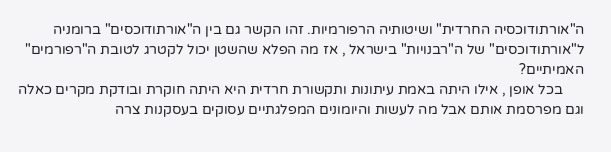ה"אורתודוכסיה החרדית" ושיטותיה הרפורמיות. זהו הקשר גם בין ה"אורתודוכסים" ברומניה ל"אורתודוכסים" של ה"רבנויות" בישראל , אז מה הפלא שהשטן יכול לקטרג לטובת ה"רפורמים" האמיתיים?
      בכל אופן , אילו היתה באמת עיתונות ותקשורת חרדית היא היתה חוקרת ובודקת מקרים כאלה וגם מפרסמת אותם אבל מה לעשות והיומונים המפלגתיים עסוקים בעסקנות צרה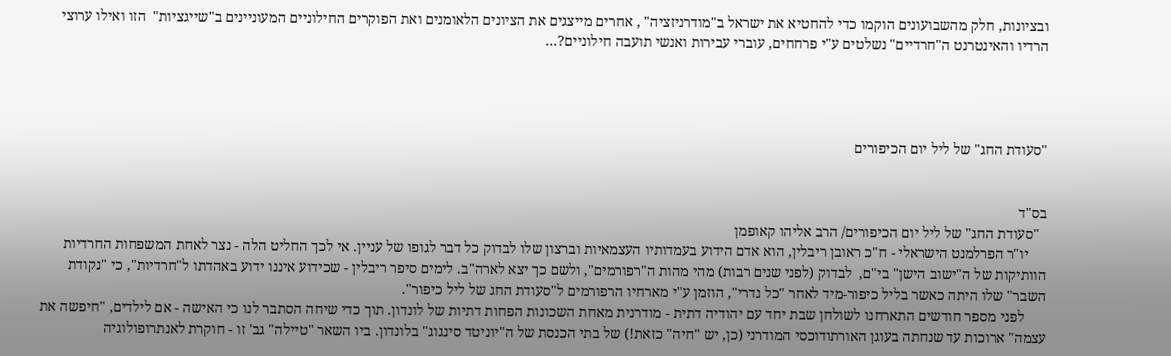ובציונות, חלק מהשבועונים הוקמו כדי להחטיא את ישראל ב"מודרניזציה" , אחרים מייצגים את הציונים הלאומנים ואת הפוקרים החילוניים המעוניינים ב"שייגציות"  הזו ואילו ערוצי הרדיו והאינטרנט ה"חרדיים" נשלטים ע"י פרחחים, עוברי עבירות ואנשי תועבה חילוניים?...




"סעודת החג" של ליל יום הכיפורים


בס"ד
  "סעודת החג" של ליל יום הכיפורים/ הרב אליהו קאופמן
     יו"ר הפרלמנט הישראלי - ח"כ ראובן ריבלין, הוא אדם הידוע בעמדותיו העצמאיות וברצון שלו לבדוק כל דבר לגופו של עניין. אי לכך החליט הלה - נצר לאחת המשפחות החרדיות הוותיקות של ה"ישוב הישן" בי"ם,  לבדוק (לפני שנים רבות) מהי מהות ה"רפורמים", ולשם כך יצא לארה"ב. לימים סיפר ריבלין - שכידוע איננו ידוע באהדתו ל"חרדיות", כי "נקודת השבר" שלו היתה כאשר בליל כיפור-מיד לאחר "כל נדרי", הוזמן ע"י מארחיו הרפורמים ל"סעודת החג של ליל כיפור".
      לפני מספר חודשים התארחנו לשולחן שבת יחד עם יהודיה דתית - מודרנית מאחת השכונות הפחות דתיות של לונדון. תוך כדי שיחה הסתבר לנו כי האישה - אם לילדים, "חיפשה את עצמה" ארוכות עד שנחתה בעוגן האורתודוכסי המודרני (כן, יש "חיה" כזאת!) של בתי הכנסת של ה"יוניטד סינגוג" בלונדון. ביו השאר "טיילה" גב' זו - חוקרת לאנתרופולוגיה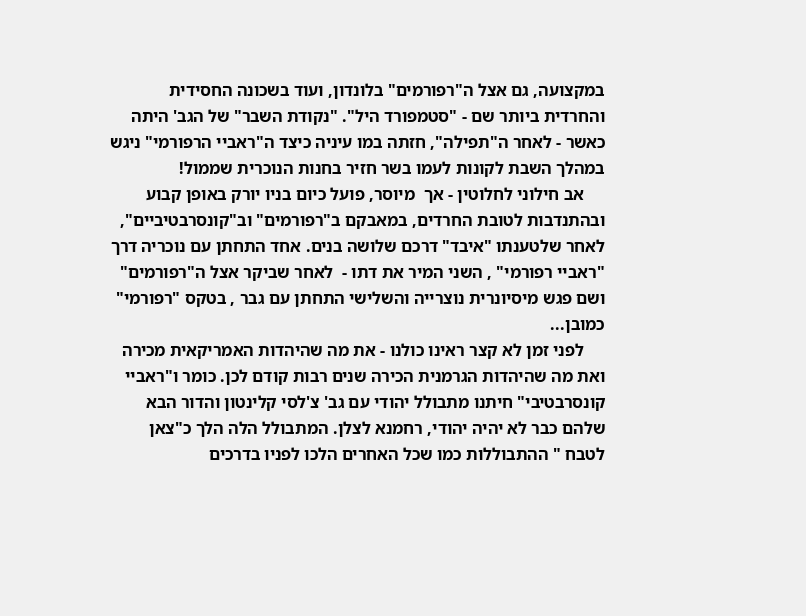במקצועה, גם אצל ה"רפורמים" בלונדון, ועוד בשכונה החסידית והחרדית ביותר שם - "סטמפורד היל". "נקודת השבר" של הגב' היתה כאשר - לאחר ה"תפילה", חזתה במו עיניה כיצד ה"ראביי הרפורמי" ניגש במהלך השבת לקונות לעמו בשר חזיר בחנות הנוכרית שממול!
     אב חילוני לחלוטין - אך  מיוסר, פועל כיום בניו יורק באופן קבוע ובהתנדבות לטובת החרדים, במאבקם ב"רפורמים" וב"קונסרבטיביים", לאחר שלטענתו "איבד" דרכם שלושה בנים. אחד התחתן עם נוכריה דרך "ראביי רפורמי" , השני המיר את דתו -  לאחר שביקר אצל ה"רפורמים" ושם פגש מיסיונרית נוצרייה והשלישי התחתן עם גבר , בטקס "רפורמי" כמובן...
     לפני זמן לא קצר ראינו כולנו - את מה שהיהדות האמריקאית מכירה ואת מה שהיהדות הגרמנית הכירה שנים רבות קודם לכן. כומר ו"ראביי קונסרבטיבי" חיתנו מתבולל יהודי עם גב' צ'לסי קלינטון והדור הבא שלהם כבר לא יהיה יהודי, רחמנא לצלן. המתבולל הלה הלך כ"צאן לטבח " ההתבוללות כמו שכל האחרים הלכו לפניו בדרכים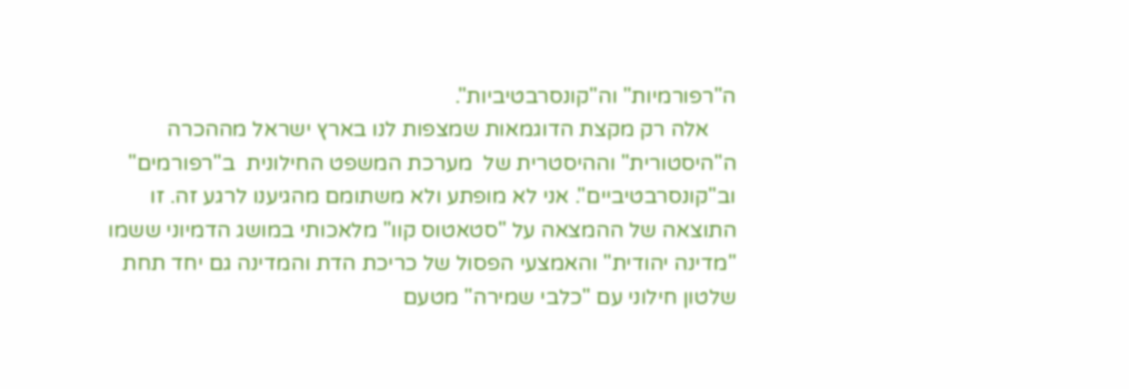ה"רפורמיות" וה"קונסרבטיביות".
     אלה רק מקצת הדוגמאות שמצפות לנו בארץ ישראל מההכרה ה"היסטורית" וההיסטרית של  מערכת המשפט החילונית  ב"רפורמים" וב"קונסרבטיביים". אני לא מופתע ולא משתומם מהגיענו לרגע זה. זו התוצאה של ההמצאה על "סטאטוס קוו" מלאכותי במושג הדמיוני ששמו "מדינה יהודית" והאמצעי הפסול של כריכת הדת והמדינה גם יחד תחת שלטון חילוני עם "כלבי שמירה" מטעם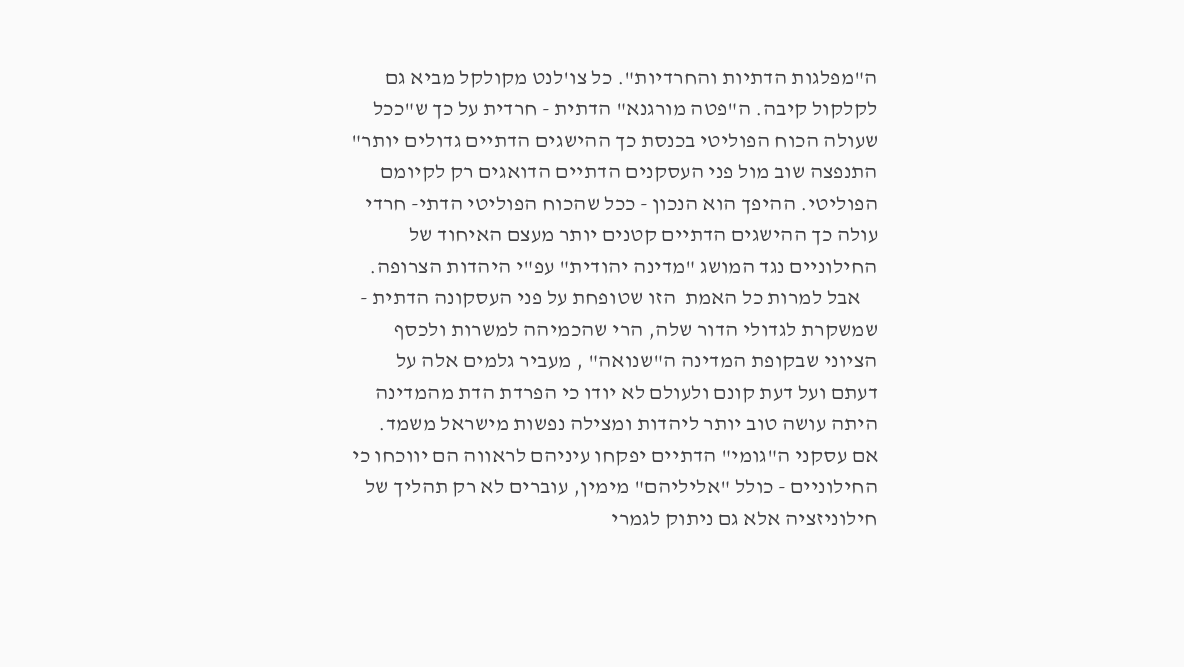ה"מפלגות הדתיות והחרדיות". כל צו'לנט מקולקל מביא גם לקלקול קיבה. ה"פטה מורגנא" הדתית - חרדית על כך ש"ככל שעולה הכוח הפוליטי בכנסת כך ההישגים הדתיים גדולים יותר" התנפצה שוב מול פני העסקנים הדתיים הדואגים רק לקיומם הפוליטי. ההיפך הוא הנכון - ככל שהכוח הפוליטי הדתי- חרדי עולה כך ההישגים הדתיים קטנים יותר מעצם האיחוד של החילוניים נגד המושג "מדינה יהודית" עפ"י היהדות הצרופה.
    אבל למרות כל האמת  הזו שטופחת על פני העסקונה הדתית - שמשקרת לגדולי הדור שלה, הרי שהכמיהה למשרות ולכסף הציוני שבקופת המדינה ה"שנואה" , מעביר גלמים אלה על דעתם ועל דעת קונם ולעולם לא יודו כי הפרדת הדת מהמדינה היתה עושה טוב יותר ליהדות ומצילה נפשות מישראל משמד. אם עסקני ה"גומי" הדתיים יפקחו עיניהם לראווה הם יווכחו כי החילוניים - כולל "אליליהם" מימין, עוברים לא רק תהליך של חילוניזציה אלא גם ניתוק לגמרי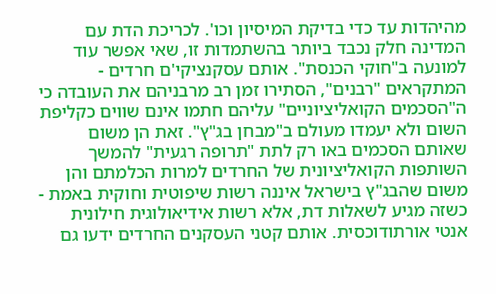מהיהדות עד כדי בדיקת המיסיון וכו'. לכריכת הדת עם המדינה חלק נכבד ביותר בהשתמדות זו, שאי אפשר עוד למונעה ב"חוקי הכנסת". אותם עסקנציקי'ם חרדים - המתקראים "רבנים", הסתירו זמן רב מרבניהם את העובדה כי ה"הסכמים הקואליציוניים" עליהם חתמו אינם שווים כקליפת השום ולא יעמדו מעולם ב"מבחן בג"ץ". זאת הן משום שאותם הסכמים באו רק לתת "תרופה רגעית" להמשך השותפות הקואליציונית של החרדים למרות הכלמתם והן משום שהבג"ץ בישראל איננה רשות שיפוטית וחוקית באמת - כשזה מגיע לשאלות דת, אלא רשות אידיאולוגית חילונית אנטי אורתודוכסית. אותם קטני העסקנים החרדים ידעו גם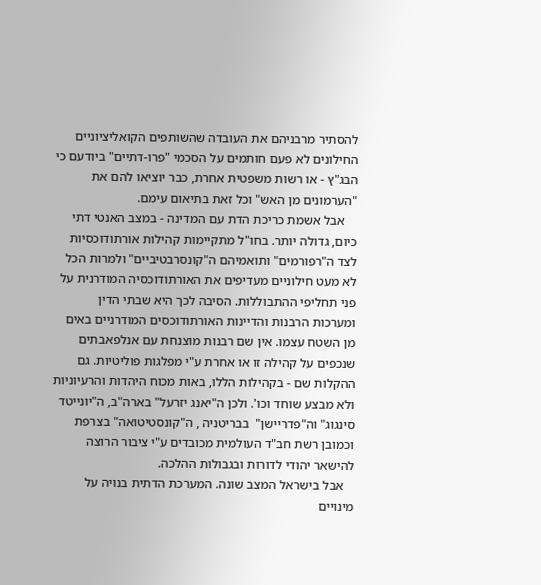להסתיר מרבניהם את העובדה שהשותפים הקואליציוניים החילונים לא פעם חותמים על הסכמי "פרו-דתיים" ביודעם כי הבג"ץ - או רשות משפטית אחרת, כבר יוציאו להם את "הערמונים מן האש" וכל זאת בתיאום עימם.
    אבל אשמת כריכת הדת עם המדינה - במצב האנטי דתי כיום, גדולה יותר. בחו"ל מתקיימות קהילות אורתודוכסיות לצד ה"רפורמים" ותואמיהם ה"קונסרבטיביים" ולמרות הכל לא מעט חילוניים מעדיפים את האורתודוכסיה המודרנית על פני תחליפי ההתבוללות. הסיבה לכך היא שבתי הדין ומערכות הרבנות והדיינות האורתודוכסים המודרניים באים מן השטח עצמו. אין שם רבנות מוצנחת עם אנלפאבתים שנכפים על קהילה זו או אחרת ע"י מפלגות פוליטיות. גם ההקלות שם - בקהילות הללו, באות מכוח היהדות והרעיוניות ולא מבצע שוחד וכו'. ולכן ה"יאנג יזרעל" בארה"ב, ה"יונייטד סינגוג" וה"פדריישן"  בבריטניה , ה"קונסטיטואה" בצרפת וכמובן רשת חב"ד העולמית מכובדים ע"י ציבור הרוצה להישאר יהודי לדורות ובגבולות ההלכה.
   אבל בישראל המצב שונה. המערכת הדתית בנויה על מינויים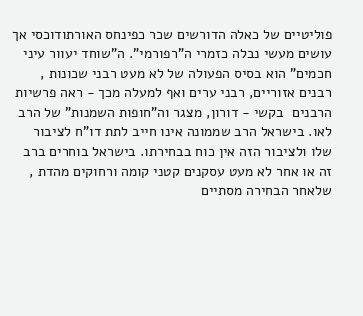פוליטיים של כאלה הדורשים שכר כפינחס האורתודוכסי אך עושים מעשי נבלה כזמרי ה"רפורמי". ה"שוחד יעוור עיני חכמים" הוא בסיס הפעולה של לא מעט רבני שכונות , רבנים אזוריים, רבני ערים ואף למעלה מכך - ראה פרשיות הרבנים  בקשי - דורון, מצגר וה"חופות השמנות" של הרב לאו. בישראל הרב שממונה אינו חייב לתת דו"ח לציבור שלו ולציבור הזה אין כוח בבחירתו. בישראל בוחרים ברב זה או אחר לא מעט עסקנים קטני קומה ורחוקים מהדת , שלאחר הבחירה מסתיים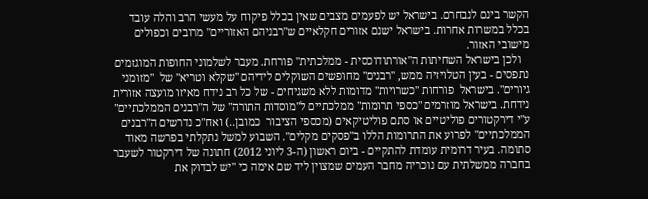הקשר בינם לנבחרם. בישראל יש לפעמים מצבים שאין בכלל פיקוח על מעשי הרב והלה עובד בכלל במשרות אחרות. בישראל ישנם אזורים חקלאיים ש"רבניהם האזוריים" מרובים וכפולים מישובי האזור.
   ולכן בישראל השחיתות ה"אורתודוכסית - ממלכתית" פורחת. מעבר לשלמוני החופות המוגזמים נתפסים - בעין הטלויזיה ממש, "רבנים" מחופשים השוקלים לידיהם "שקלא וטריא" של  "מזומני גיורים". בישראל  פורחות "כשרויות" מדומות ללא משגיחים - של כל רב נידח מאיזו מועצה אזורית נידחת. בישראל מוזרמים "כספי תרומות" ממלכתיים ל"מוסדות התורה" של ה"רבנים הממלכתיים" ע"י דירקטורים פוליטיים או סתם פוליטיקאים (מכספי הציבור  כמובן..) ואח"כ נדרשים ה"רבנים הממלכתיים" לפרוע את התרומות הללו ב"פסקים מקלים". השבוע למשל נתקלתי בפרשה מאוד סתומה. בעיר דרומית עומדת להתקיים - ביום ראשון (ה-3 ליוני 2012) חתונה של דירקטור לשעבר בחברה ממשלתית עם נוכריה מחבר העמים שמצוין ליד שם אימה כי "יש לבדוק את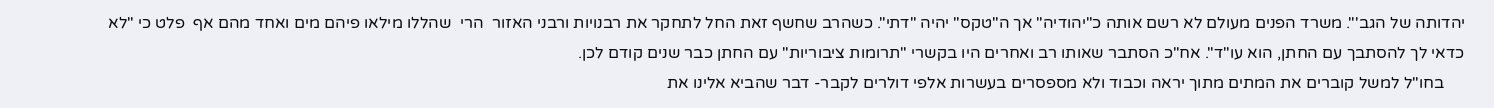יהדותה של הגב'". משרד הפנים מעולם לא רשם אותה כ"יהודיה" אך ה"טקס" יהיה "דתי". כשהרב שחשף זאת החל לתחקר את רבנויות ורבני האזור  הרי  שהללו מילאו פיהם מים ואחד מהם אף  פלט כי "לא כדאי לך להסתבך עם החתן, הוא עו"ד". אח"כ הסתבר שאותו רב ואחרים היו בקשרי "תרומות ציבוריות" עם החתן כבר שנים קודם לכן.
     בחו"ל למשל קוברים את המתים מתוך יראה וכבוד ולא מספסרים בעשרות אלפי דולרים לקבר- דבר שהביא אלינו את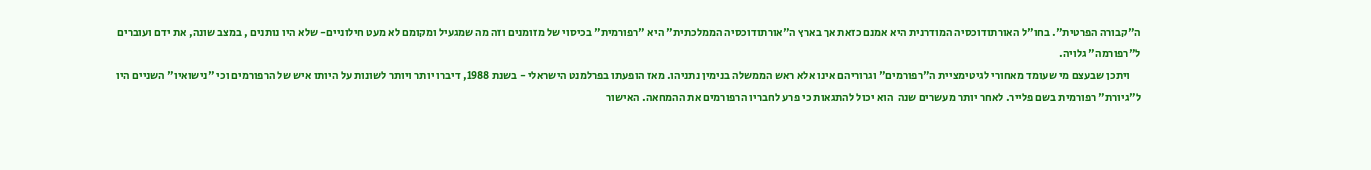ה"קבורה הפרטית". בחו"ל האורתודוכסיה המודרנית היא אמנם כזאת אך בארץ ה"אורתודוכסיה הממלכתית" היא "רפורמית" בכיסוי של מזומנים וזה מה שמגעיל ומקומם לא מעט חילוניים- שלא היו נותנים , במצב שונה, את ידם ועוברים ל"רפורמה" גלויה.
     ויתכן שבעצם מי שעומד מאחורי לגיטימציית ה"רפורמים" וגרוריהם אינו אלא ראש הממשלה בנימין נתניהו. מאז הופעתו בפרלמנט הישראלי - בשנת 1988, דיברו יותר ויותר לשונות על היותו איש של הרפורמים וכי "נישואיו" השניים היו ל"גיורת" רפורמית בשם פלייר. לאחר יותר מעשרים שנה  הוא יכול להתגאות כי פרע לחבריו הרפורמים את ההמחאה. האישור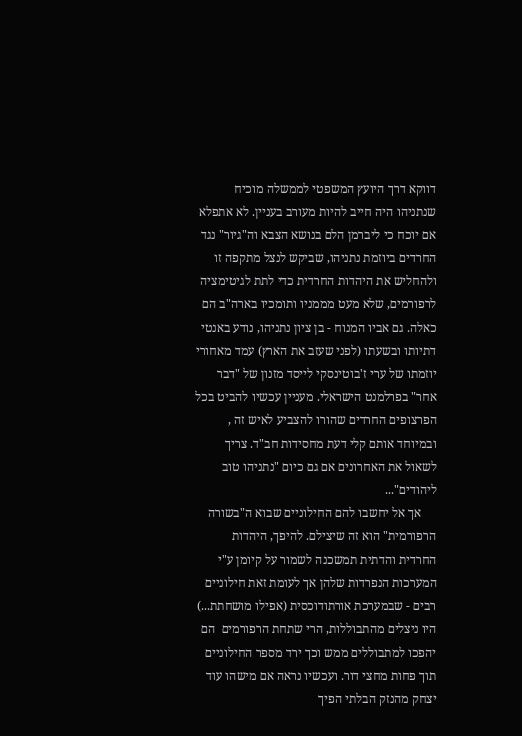דווקא דרך היועץ המשפטי לממשלה מוכיח שנתניהו היה חייב להיות מעורב בעניין. לא אתפלא אם יוכח כי ליברמן הלם בנושא הצבא וה"גיור" נגד החרדים ביוזמת נתניהו, שביקש לנצל מתקפה זו ולהחליש את היהדות החרדית כדי לתת לגיטימציה לרפורמים, שלא מעט מממניו ותומכיו בארה"ב הם כאלה. גם אביו המנוח - בן ציון נתניהו, נודע באנטי דתיותו ובשעתו (לפני שעזב את הארץ) עמד מאחורי יוזמתו של ערי ז'בוטינסקי לייסד מזנון של "דבר אחר" בפרלמנט הישראלי. מעניין עכשיו להביט בכל הפרצופים החרדים שהורו להצביע לאיש זה , ובמיוחד אותם קלי דעת מחסידות חב"ד. צריך לשאול את האחרונים אם גם כיום "נתניהו טוב ליהודים"...
     אך אל יחשבו להם החילוניים שבוא ה"בשורה הרפורמית" הוא זה שיצילם. להיפך, היהדות החרדית והדתית תמשכנה לשמור על קיומן ע"י המערכות הנפרדות שלהן אך לעומת זאת חילוניים רבים - שבמערכת אורתודוכסית (אפילו מושחתת...) היו ניצלים מהתבוללות, הרי שתחת הרפורמים  הם יהפכו למתבוללים ממש וכך ירד מספר החילוניים תוך פחות מחצי דור. ועכשיו נראה אם מישהו עוד יצחק מהנזק הבלתי הפיך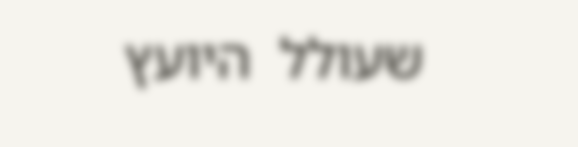שעולל  היועץ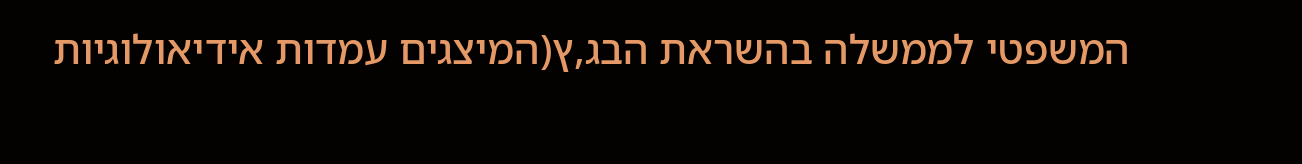המשפטי לממשלה בהשראת הבג,ץ(המיצגים עמדות אידיאולוגיות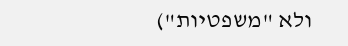ולא "משפטיות")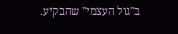ב"גול העצמי" שהבקיע.